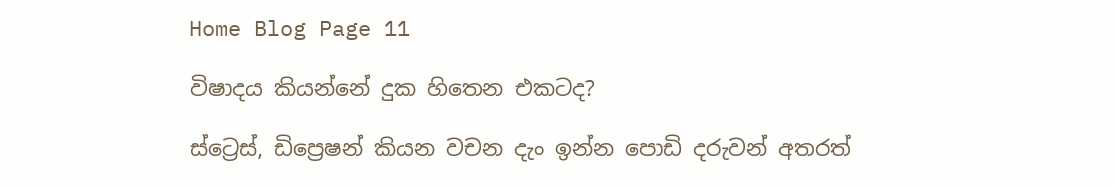Home Blog Page 11

විෂාදය කියන්නේ දුක හිතෙන එකටද?

ස්ට්‍රෙස්, ඩිප්‍රෙෂන් කියන වචන දැං ඉන්න පොඩි දරුවන් අතරත්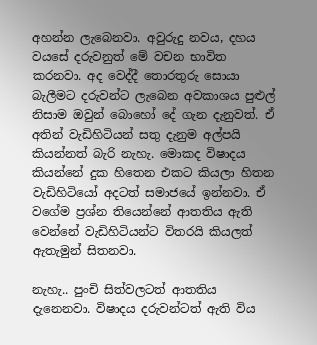අහන්න ලැබෙනවා. අවුරුදු නවය, දහය ව‍යසේ දරුවනුත් මේ වචන භාවිත කරනවා. අද වෙද්දී තොරතුරු සොයා බැලීමට දරුවන්ට ලැබෙන අවකාශය පුළුල් නිසාම ඔවුන් බොහෝ දේ ගැන දැනුවත්. ඒ අතින් වැඩිහිටියන් සතු දැනුම අල්පයි කියන්නත් බැරි නැහැ. මොකද විෂාදය කියන්නේ දුක හිතෙන එකට කියලා හිතන වැඩිහිටියෝ අදටත් සමාජයේ ඉන්නවා. ඒ වගේම ප්‍රශ්න තියෙන්නේ ආතතිය ඇති වෙන්නේ වැඩිහිටියන්ට විතරයි කියලත් ඇතැමුන් සිතනවා.

නැහැ.. පුංචි සිත්වලටත් ආතතිය දැනෙනවා. විෂාදය දරුවන්ටත් ඇති විය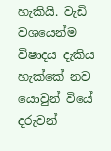හැකියි. වැඩි වශයෙන්ම විෂාදය දැකිය හැක්කේ නව යොවුන් වියේ දරුවන්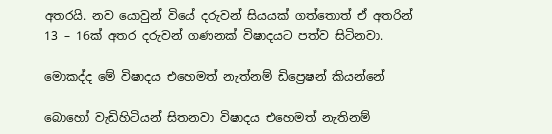අතරයි. නව යොවුන් වියේ දරුවන් සියයක් ගත්තොත් ඒ අතරින් 13 – 16ක් අතර දරුවන් ගණනක් විෂාදයට පත්ව සිටිනවා.

මොකද්ද මේ විෂාදය එහෙමත් නැත්නම් ඩිප්‍රෙෂන් කියන්නේ

බොහෝ වැඩිහිටියන් සිතනවා විෂාදය එහෙමත් නැතිනම්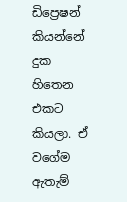ඩිප්‍රෙෂන් කියන්නේ දුක හිතෙන එකට කියලා. ඒ වගේම ඇතැම්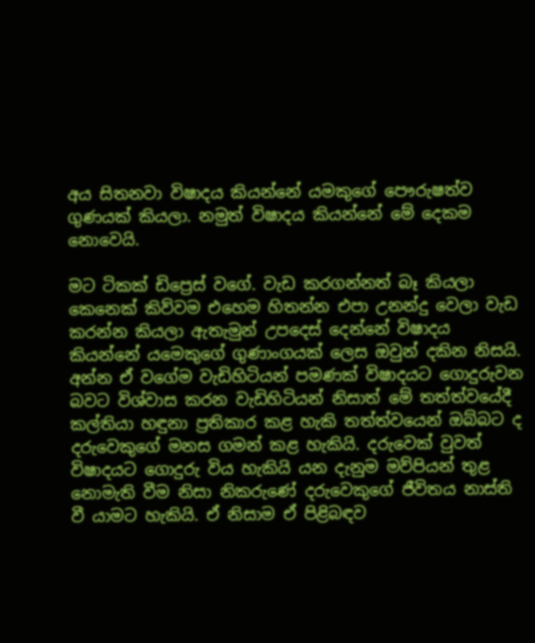අය සිතනවා විෂාදය කියන්නේ යමකුගේ පෞරුෂත්ව ගුණයක් කියලා. නමුත් විෂාදය කියන්නේ මේ දෙකම නොවෙයි.

මට ටිකක් ඩිප්‍රෙස් වගේ. වැඩ කරගන්නත් බෑ කියලා කෙනෙක් කිව්වම එහෙම හිතන්න එපා උනන්දු වෙලා වැඩ කරන්න කියලා ඇතැමුන් උපදෙස් දෙන්නේ විෂාදය කියන්නේ යමෙකුගේ ගුණාංගයක් ලෙස ඔවුන් දකින නිසයි. අන්න ඒ වගේම වැඩිහිටියන් පමණක් විෂාදයට ගොදුරුවන බවට විශ්වාස කරන වැඩිහිටියන් නිසාත් මේ තත්ත්වයේදී කල්තියා හඳුනා ප්‍රතිකාර කළ හැකි තත්ත්වයෙන් ඔබ්බට ද දරුවෙකුගේ මනස ගමන් කළ හැකියි. දරුවෙක් වුවත් විෂාදයට ගොදුරු විය හැකියි යන දැනුම මව්පියන් තුළ නොමැති වීම නිසා නිකරුණේ දරුවෙකුගේ ජීවිතය නාස්ති වී යාමට හැකියි. ඒ නිසාම ඒ පිළිබඳව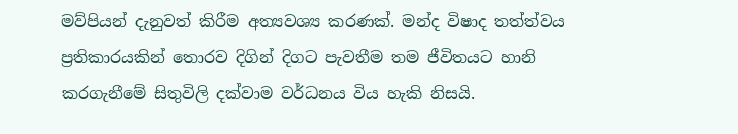මව්පියන් දැනුවත් කිරීම අත්‍යවශ්‍ය කරණක්. මන්ද විෂාද තත්ත්වය ප්‍රතිකාරයකින් තොරව දිගින් දිගට පැවතීම තම ජීවිතයට හානි කරගැනීමේ සිතුවිලි දක්වාම වර්ධනය විය හැකි නිසයි.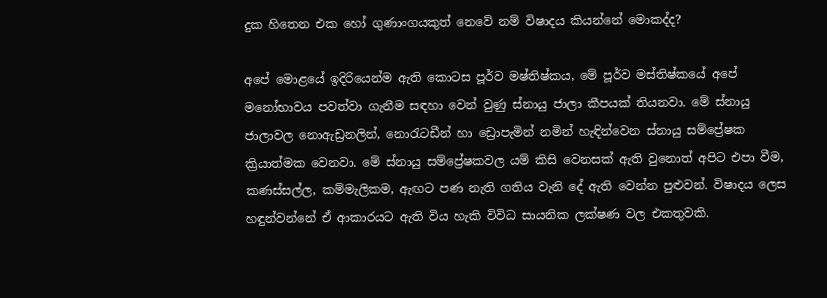දුක හිතෙන එක හෝ ගුණාංගයකුත් නෙවේ නම් විෂාදය කියන්නේ මොකද්ද?

අපේ මොළයේ ඉදිරියෙන්ම ඇති කොටස පූර්ව මෂ්තිෂ්කය, මේ පූර්ව මස්තිෂ්කයේ අපේ මනෝභාවය පවත්වා ගැනීම සඳහා වෙන් වුණු ස්නායු ජාලා කීපයක් තියනවා. මේ ස්නායු ජාලාවල නොඇඩ්‍රනලින්, නොරැටඩීන් හා ඩ්‍රොපැමින් නමින් හැඳින්වෙන ස්නායු සම්ප්‍රේෂක ක්‍රියාත්මක වෙනවා. මේ ස්නායු සම්ප්‍රේෂකවල යම් කිසි වෙනසක් ඇති වුනොත් අපිට එපා වීම, කණස්සල්ල, කම්මැලිකම, ඇඟට පණ නැති ගතිය වැනි දේ ඇති වෙන්න පුළුවන්. විෂාදය ලෙස හඳුන්වන්නේ ඒ ආකාරයට ඇති විය හැකි විවිධ සායනික ලක්ෂණ වල එකතුවකි.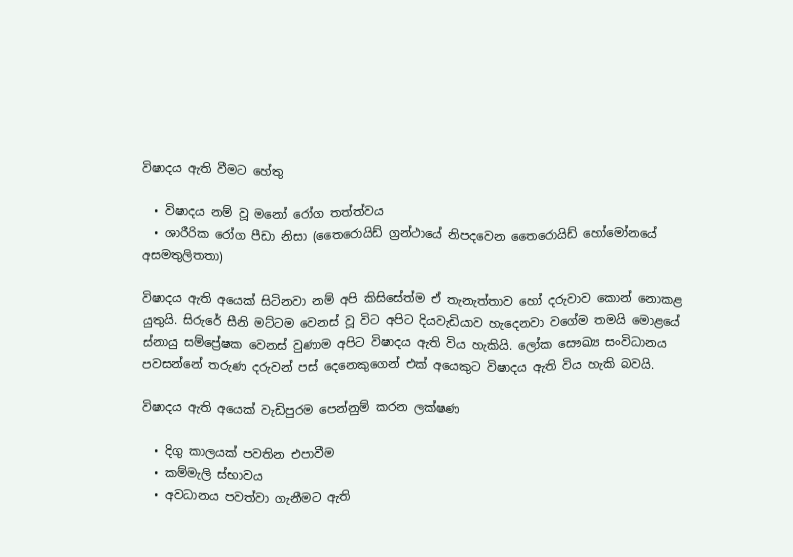විෂාදය ඇති වීමට හේතු

  • විෂාදය නම් වූ මනෝ රෝග තත්ත්වය
  • ශාරීරික රෝග පීඩා නිසා (තෛරොයිඩ් ග්‍රන්ථායේ නිපදවෙන තෛරොයිඩ් හෝමෝනයේ අසමතුලිතතා)

විෂාදය ඇති අයෙක් සිටිනවා නම් අපි කිසිසේත්ම ඒ තැනැත්තාව හෝ දරුවාව කොන් නොකළ යුතුයි. සිරුරේ සීනි මට්ටම වෙනස් වූ විට අපිට දියවැඩියාව හැදෙනවා වගේම තමයි මොළයේ ස්නායු සම්ප්‍රේෂක වෙනස් වුණාම අපිට විෂාදය ඇති විය හැකියි. ලෝක සෞඛ්‍ය සංවිධානය පවසන්නේ තරුණ දරුවන් පස් දෙනෙකුගෙන් එක් අයෙකුට විෂාදය ඇති විය හැකි බවයි.

විෂාදය ඇති අයෙක් වැඩිපුරම පෙන්නුම් කරන ලක්ෂණ

  • දිගු කාලයක් පවතින එපාවීම
  • කම්මැලි ස්භාවය
  • අවධානය පවත්වා ගැනීමට ඇති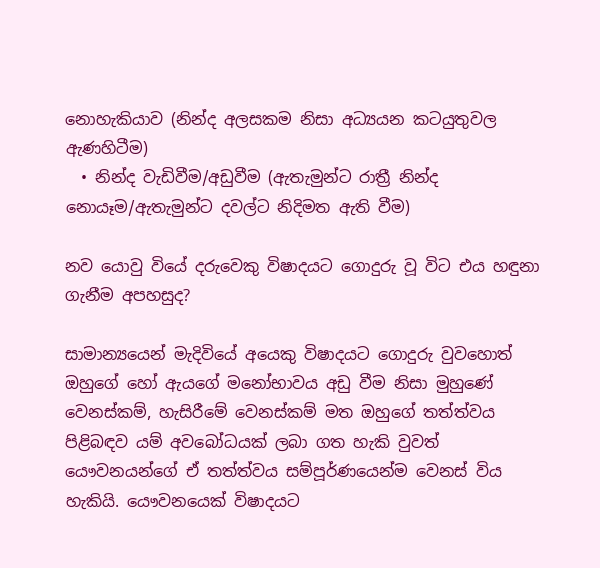නොහැකියාව (නින්ද අලසකම නිසා අධ්‍යයන කටයුතුවල ඇණහිටීම)
  • නින්ද වැඩිවීම/අඩුවීම (ඇතැමුන්ට රාත්‍රී නින්ද නොයෑම/ඇතැමුන්ට දවල්ට නිදිමත ඇති වීම)

නව යොවු වියේ දරුවෙකු විෂාදයට ගොදුරු වූ විට එය හඳුනා ගැනීම අපහසුද?

සාමාන්‍යයෙන් මැදිවියේ අයෙකු විෂාදයට ගොදුරු වුවහොත් ඔහුගේ හෝ ඇයගේ මනෝභාවය අඩු වීම නිසා මුහුණේ වෙනස්කම්, හැසිරීමේ වෙනස්කම් මත ඔහුගේ තත්ත්වය පිළිබඳව යම් අවබෝධයක් ලබා ගත හැකි වුවත් යෞවනයන්ගේ ඒ තත්ත්වය සම්පූර්ණයෙන්ම වෙනස් විය හැකියි. යෞවනයෙක් විෂාදයට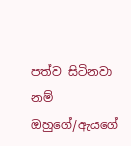පත්ව සිටිනවා නම් ඔහුගේ/ඇයගේ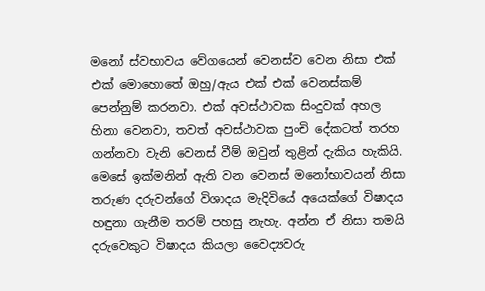මනෝ ස්වභාවය වේගයෙන් වෙනස්ව වෙන නිසා එක් එක් මොහොතේ ඔහු/ඇය එක් එක් වෙනස්කම් පෙන්නුම් කරනවා. එක් අවස්ථාවක සිංදුවක් අහල හිනා වෙනවා, තවත් අවස්ථාවක පුංචි දේකටත් තරහ ගන්නවා වැනි වෙනස් වීම් ඔවුන් තුළින් දැකිය හැකියි. මෙසේ ඉක්මනින් ඇති වන වෙනස් මනෝභාවයන් නිසා තරුණ දරුවන්ගේ විශාදය මැදිවියේ අයෙක්ගේ විෂාදය හඳුනා ගැනීම තරම් පහසු නැහැ. අන්න ඒ නිසා තමයි දරුවෙකුට විෂාදය කියලා වෛද්‍යවරු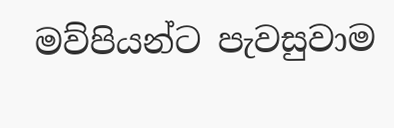මව්පියන්ට පැවසුවාම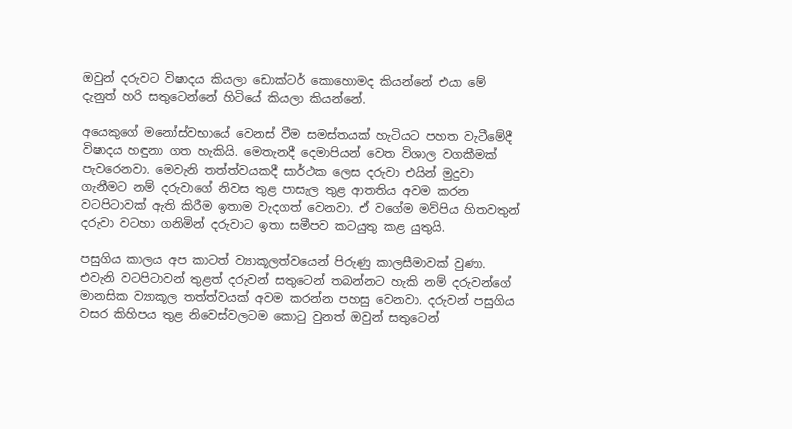ඔවුන් දරුවට විෂාදය කියලා ඩොක්ටර් කොහොමද කියන්නේ එයා මේ දැනුත් හරි සතුටෙන්නේ හිටියේ කියලා කියන්නේ.

අයෙකුගේ මනෝස්වභායේ වෙනස් වීම සමස්තයක් හැටියට පහත වැටීමේදී විෂාදය හඳුනා ගත හැකියි. මෙතැනදී දෙමාපියන් වෙත විශාල වගකීමක් පැවරෙනවා. මෙවැනි තත්ත්වයකදී සාර්ථක ලෙස දරුවා එයින් මුදුවා ගැනීමට නම් දරුවාගේ නිවස තුළ පාසැල තුළ ආතතිය අවම කරන වටපිටාවක් ඇති කිරීම ඉතාම වැදගත් වෙනවා. ඒ වගේම මව්පිය හිතවතුන් දරුවා වටහා ගනිමින් දරුවාට ඉතා සමීපව කටයුතු කළ යුතුයි.

පසුගිය කාලය අප කාටත් ව්‍යාකූලත්වයෙන් පිරුණු කාලසීමාවක් වුණා. එවැනි වටපිටාවන් තුළත් දරුවන් සතුටෙන් තබන්නට හැකි නම් දරුවන්ගේ මානසික ව්‍යාකූල තත්ත්වයක් අවම කරන්න පහසු වෙනවා. දරුවන් පසුගිය වසර කිහිපය තුළ නිවෙස්වලටම කොටු වුනත් ඔවුන් සතුටෙන්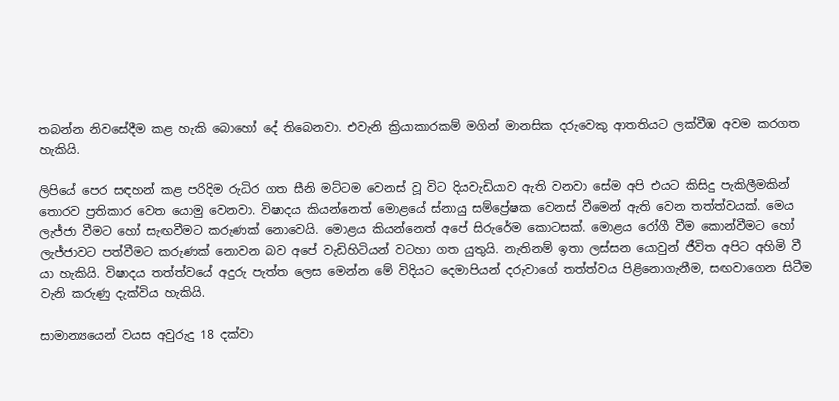තබන්න නිවසේදීම කළ හැකි බොහෝ දේ තිබෙනවා. එවැනි ක්‍රියාකාරකම් මගින් මානසික දරුවෙකු ආතතියට ලක්වීඹ අවම කරගත හැකියි.

ලිපියේ පෙර සඳහන් කළ පරිදිම රුධිර ගත සීනි මට්ටම වෙනස් වූ විට දියවැඩියාව ඇති වනවා සේම අපි එයට කිසිදු පැකිලීමකින් තොරව ප්‍රතිකාර වෙත යොමු වෙනවා. විෂාදය කියන්නෙත් මොළයේ ස්නායු සම්ප්‍රේෂක වෙනස් වීමෙන් ඇති වෙන තත්ත්වයක්. මෙය ලැජ්ජා වීමට හෝ සැඟවීමට කරුණක්‍ නොවෙයි. මොළය කියන්නෙත් අපේ සිරුරේම කොටසක්. මොළය රෝගී වීම කොන්වීමට හෝ ලැජ්ජාවට පත්වීමට කරුණක් නොවන බව අපේ වැඩිහිටියන් වටහා ගත යුතුයි. නැතිනම් ඉතා ලස්සන යොවුන් ජීවිත අපිට අහිමි වී යා හැකියි. විෂාදය තත්ත්වයේ අදුරු පැත්ත ලෙස මෙන්න මේ විදියට දෙමාපියන් දරුවාගේ තත්ත්වය පිළිනොගැනීම, සඟවාගෙන සිටීම වැනි කරුණු දැක්විය හැකියි.

සාමාන්‍යයෙන් වයස අවුරුදු 18 දක්වා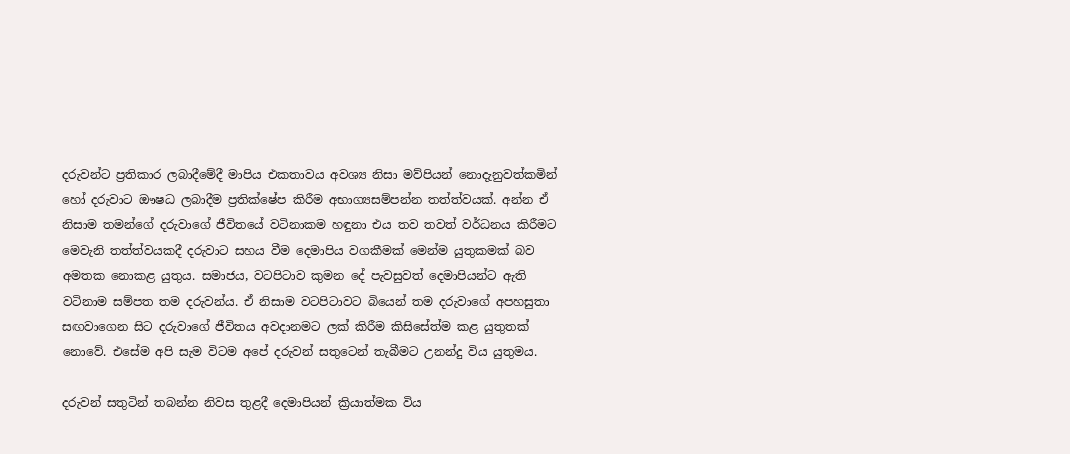දරුවන්ට ප්‍රතිකාර ලබාදීමේදී මාපිය එකතාවය අවශ්‍ය නිසා මව්පියන් නොදැනුවත්කමින් හෝ දරුවාට ඖෂධ ලබාදීම ප්‍රතික්ෂේප කිරීම අභාග්‍යසම්පන්න තත්ත්වයක්. අන්න ඒ නිසාම තමන්ගේ දරුවාගේ ජීවිතයේ වටිනාකම හඳුනා එය තව තවත් වර්ධනය කිරීමට මෙවැනි තත්ත්වයකදී දරුවාට සහය වීම දෙමාපිය වගකීමක් මෙන්ම යුතුකමක් බව අමතක නොකළ යුතුය. සමාජය, වටපිටාව කුමන දේ පැවසුවත් දෙමාපියන්ට ඇති වටිනාම සම්පත තම දරුවන්ය. ඒ නිසාම ව‍ටපිටාවට බියෙන් තම දරුවාගේ අපහසුතා සඟවාගෙන සිට දරුවාගේ ජීවිතය අවදානමට ලක් කිරීම කිසිසේත්ම කළ යුතුතක් නොවේ. එසේම අපි සැම විටම අපේ දරුවන් සතුටෙන් තැබීමට උනන්දු විය යුතුමය.

දරුවන් සතුටින් තබන්න නිවස තුළදී දෙමාපියන් ක්‍රියාත්මක විය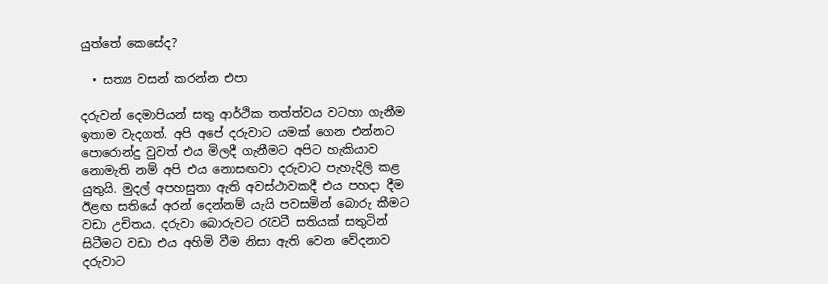යුත්තේ කෙසේද?

  • සත්‍ය වසන් කරන්න එපා

දරුවන් දෙමාපියන් සතු ආර්ථික තත්ත්වය වටහා ගැනීම ඉතාම වැදගත්. අපි අපේ දරුවාට යමක් ගෙන එන්නට පොරොන්දු වුවත් එය මිලදී ගැනීමට අපිට හැකියාව නොමැති නම් අපි එය නොසඟවා දරුවාට පැහැදිලි කළ යුතුයි. මුදල් අපහසුතා ඇති අවස්ථාවකදී එය පහදා දීම ඊළඟ සතියේ අරන් දෙන්නම් යැයි පවසමින් බොරු කීමට වඩා උචිතය. දරුවා බොරුවට රැවටී සතියක් සතුටින් සිටීමට වඩා එය අහිමි වීම නිසා ඇති වෙන වේදනාව දරුවාට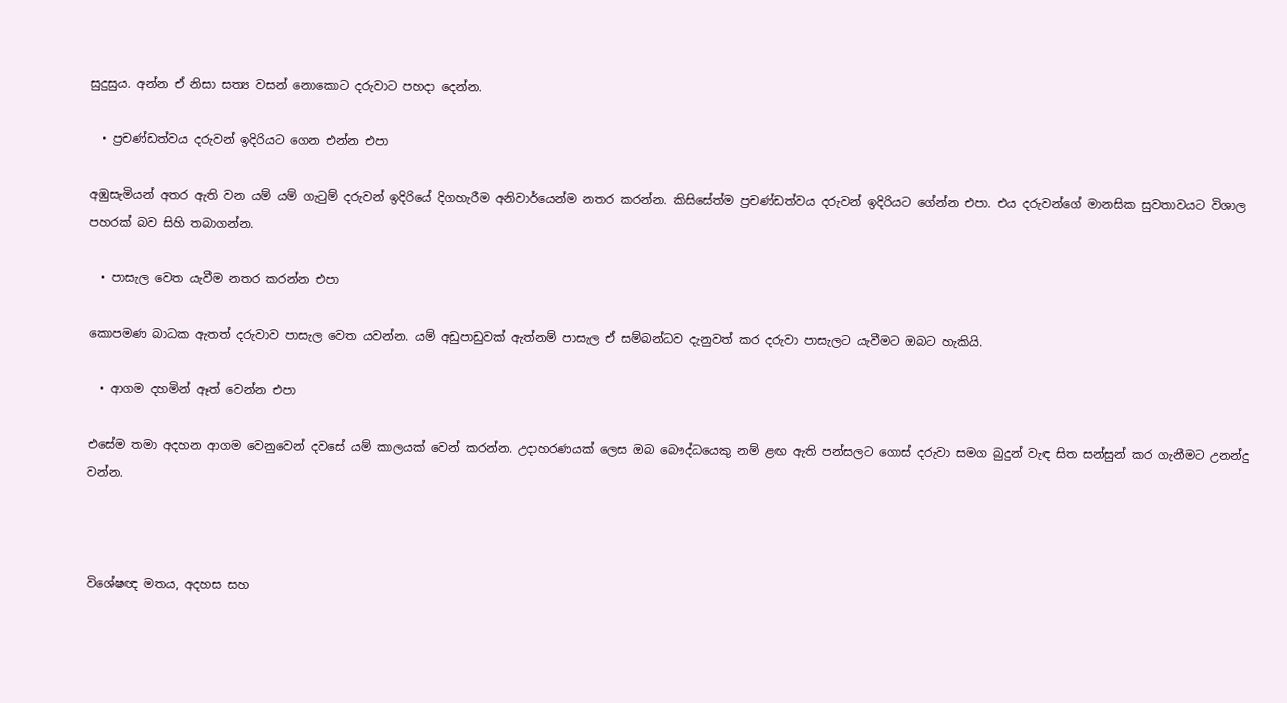සුදුසුය. අන්න ඒ නිසා සත්‍ය වසන් නොකොට දරුවාට පහදා දෙන්න.

  • ප්‍රචණ්ඩත්වය දරුවන් ඉදිරියට ගෙන එන්න එපා

අඹුසැමියන් අතර ඇති වන යම් යම් ගැටුම් දරුවන් ඉදිරියේ දිගහැරීම අනිවාර්යෙන්ම නතර කරන්න. කිසිසේත්ම ප්‍රචණ්ඩත්වය දරුවන් ඉදිරියට ගේන්න එපා. එය දරුවන්ගේ මානසික සුවතාවයට විශාල පහරක් බව සිහි තබාගන්න.

  • පාසැල වෙත යැවීම නතර කරන්න එපා

කොපමණ බාධක ඇතත් දරුවාව පාසැල වෙත යවන්න. යම් අඩුපාඩුවක් ඇත්නම් පාසැල ඒ සම්බන්ධව දැනුවත් කර දරුවා පාසැලට යැවීමට ඔබට හැකියි.

  • ආගම දහමින් ඈත් වෙන්න එපා

එසේම තමා අදහන ආගම වෙනුවෙන් දවසේ යම් කාලයක් වෙන් කරන්න. උදාහරණයක් ලෙස ඔබ බෞද්ධයෙකු නම් ළඟ ඇති පන්සලට ගොස් දරුවා සමග බුදුන් වැඳ සිත සන්සුන් කර ගැනීමට උනන්දු වන්න.



විශේෂඥ මතය, අදහස සහ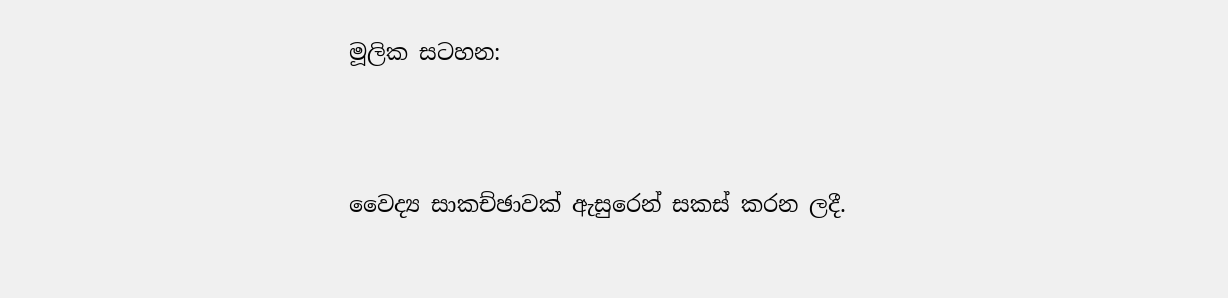මූලික සටහන:



වෛද්‍ය සාකච්ඡාවක් ඇසුරෙන් සකස් කරන ලදී.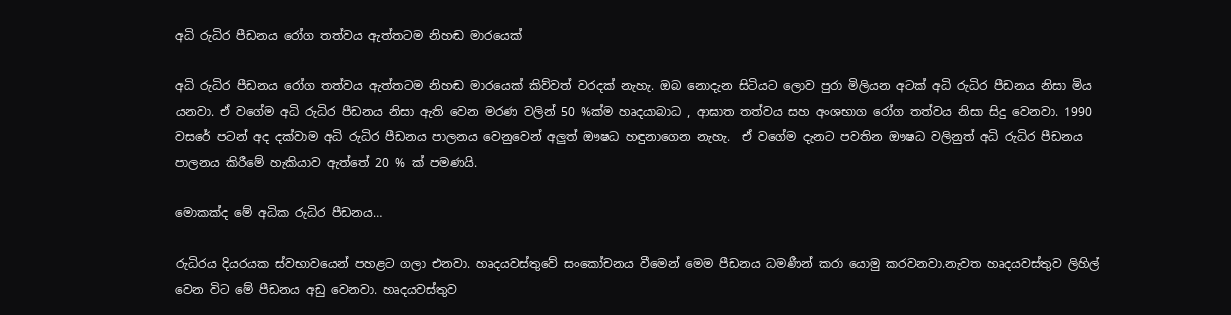අධි රුධිර පීඩනය රෝග තත්වය ඇත්තටම නිහඬ මාරයෙක්

අධි රුධිර පීඩනය රෝග තත්වය ඇත්තටම නිහඬ මාරයෙක් කිව්වත් වරදක් නැහැ. ඔබ නොදැන සිටියට ලොව පුරා මිලියන අටක් අධි රුධිර පීඩනය නිසා මිය යනවා. ඒ වගේම අධි රුධිර පීඩනය නිසා ඇති වෙන මරණ වලින් 50 %ක්ම හෘදයාබාධ , ආඝාත තත්වය සහ අංශභාග රෝග තත්වය නිසා සිදු වෙනවා. 1990 වසරේ පටන් අද දක්වාම අධි රුධිර පීඩනය පාලනය වෙනුවෙන් අලුත් ඖෂධ හඳුනාගෙන නැහැ.  ඒ වගේම දැනට පවතින ඖෂධ වලිනුත් අධි රුධිර පීඩනය පාලනය කිරීමේ හැකියාව ඇත්තේ 20 % ක් පමණයි.

මොකක්ද මේ අධික රුධිර පීඩනය…

රුධිරය දියරයක ස්වභාවයෙන් පහළට ගලා එනවා. හෘදයවස්තුවේ සංකෝචනය වීමෙන් මෙම පීඩනය ධමණීන් කරා යොමු කරවනවා.නැවත හෘදයවස්තුව ලිහිල් වෙන විට මේ පීඩනය අඩු වෙනවා. හෘදයවස්තුව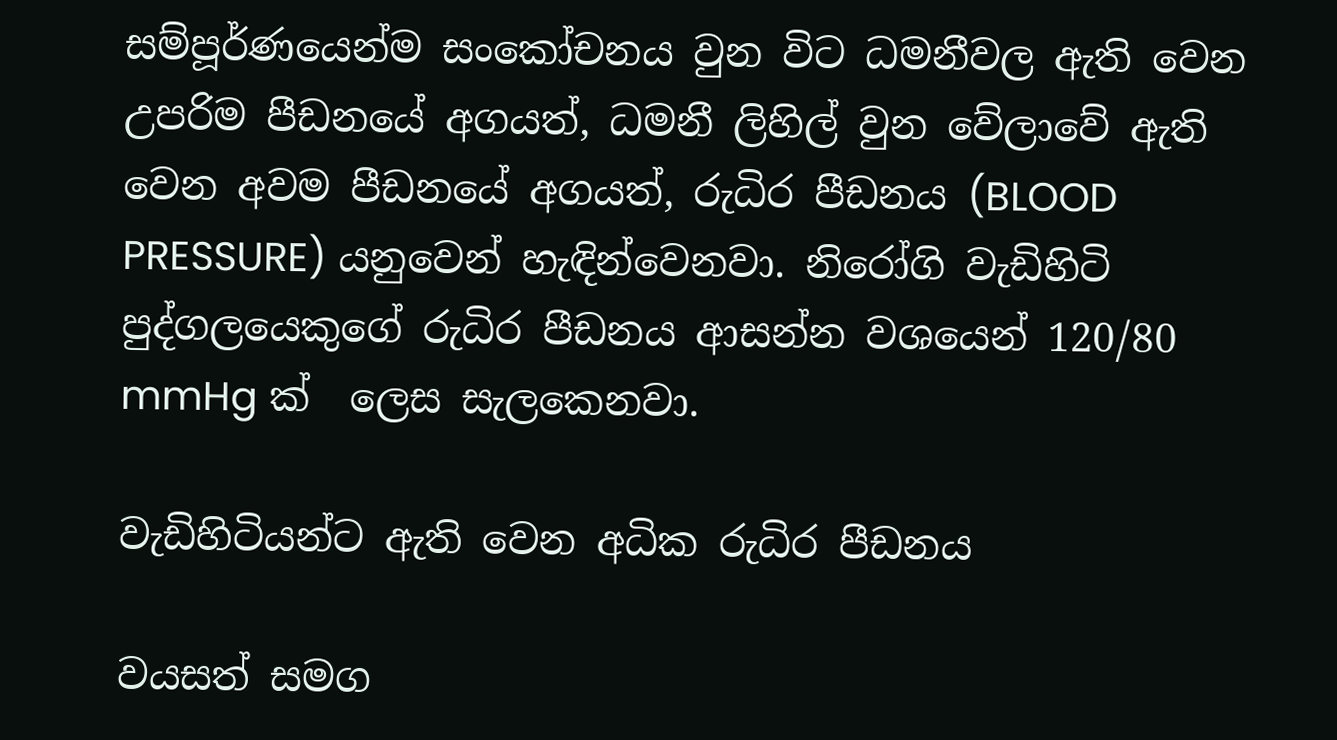සම්පූර්ණයෙන්ම සංකෝචනය වුන විට ධමනීවල ඇති වෙන උපරිම පීඩනයේ අගයත්, ධමනී ලිහිල් වුන වේලාවේ ඇති වෙන අවම පීඩනයේ අගයත්, රුධිර පීඩනය (BLOOD PRESSURE) යනුවෙන් හැඳින්වෙනවා. නිරෝගි වැඩිහිටි පුද්ගලයෙකුගේ රුධිර පීඩනය ආසන්න වශයෙන් 120/80 mmHg ක්  ලෙස සැලකෙනවා.

වැඩිහිටියන්ට ඇති වෙන අධික රුධිර පීඩනය

වයසත් සමග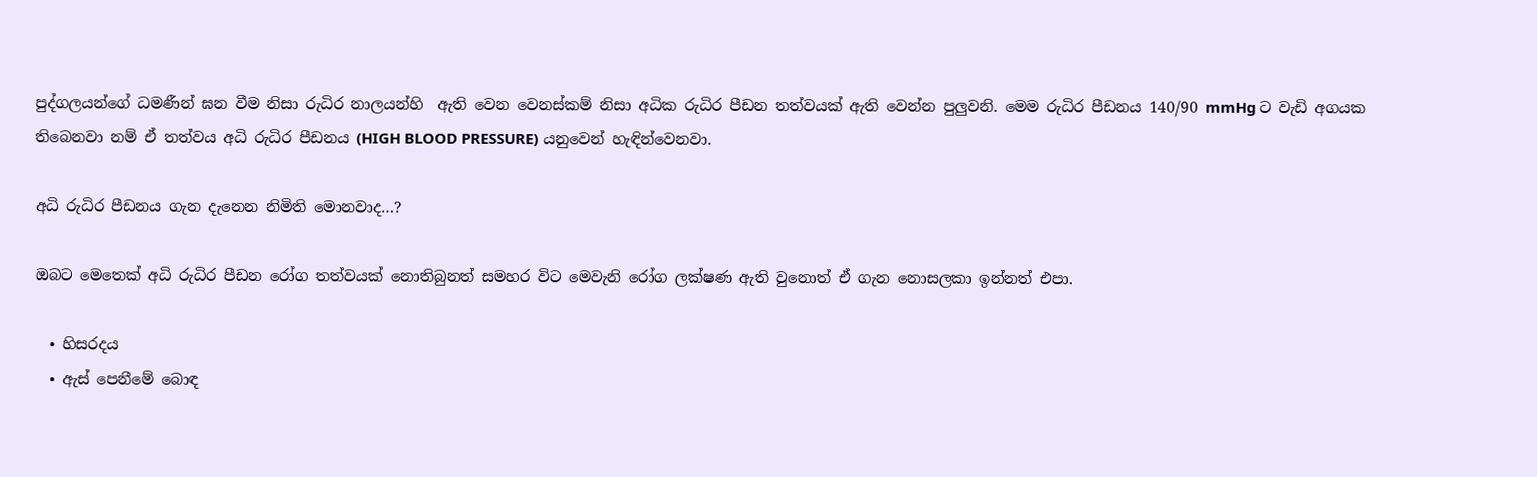පුද්ගලයන්ගේ ධමණීන් ඝන වීම නිසා රුධිර නාලයන්හි  ඇති වෙන වෙනස්කම් නිසා අධික රුධිර පීඩන තත්වයක් ඇති වෙන්න පුලුවනි. මෙම රුධිර පීඩනය 140/90 mmHg ට වැඩි අගයක  තිබෙනවා නම් ඒ තත්වය අධි රුධිර පීඩනය (HIGH BLOOD PRESSURE) යනුවෙන් හැඳින්වෙනවා.

අධි රුධිර පීඩනය ගැන දැනෙන නිමිති මොනවාද…?

ඔබට මෙතෙක් අධි රුධිර පීඩන රෝග තත්වයක් නොතිබුනත් සමහර විට මෙවැනි රෝග ලක්ෂණ ඇති වුනොත් ඒ ගැන නොසලකා ඉන්නත් එපා.

  • හිසරදය
  • ඇස් පෙනීමේ බොඳ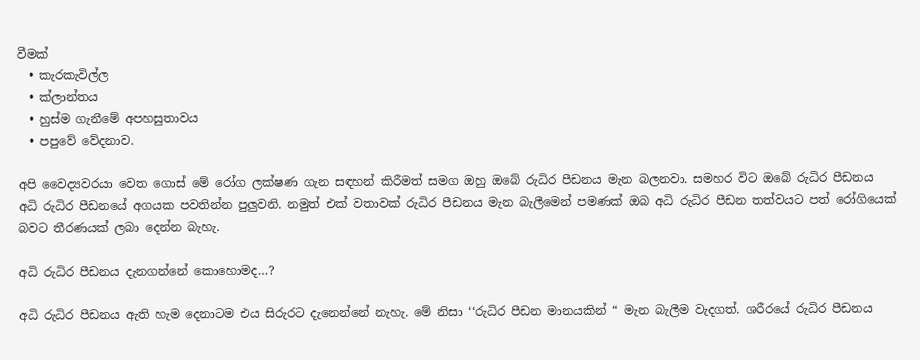වීමක්
  • කැරකැවිල්ල
  • ක්ලාන්තය
  • හුස්ම ගැනීමේ අපහසුතාවය
  • පපුවේ වේදනාව.

අපි වෛද්‍යවරයා වෙත ගොස් මේ රෝග ලක්ෂණ ගැන සඳහන් කිරීමත් සමග ඔහු ඔබේ රුධිර පීඩනය මැන බලනවා. සමහර විට ඔබේ රුධිර පීඩනය අධි රුධිර පීඩනයේ අගයක පවතින්න පුලුවනි. නමුත් එක් වතාවක් රුධිර පීඩනය මැන බැලීමෙන් පමණක් ඔබ අධි රුධිර පීඩන තත්වයට පත් රෝගියෙක් බවට තීරණයක් ලබා දෙන්න බැහැ.

අධි රුධිර පීඩනය දැනගන්නේ කොහොමද…?

අධි රුධිර පීඩනය ඇති හැම දෙනාටම එය සිරුරට දැනෙන්නේ නැහැ. මේ නිසා ‘‘රුධිර පීඩන මානයකින් “ මැන බැලීම වැදගත්. ශරීරයේ රුධිර පීඩනය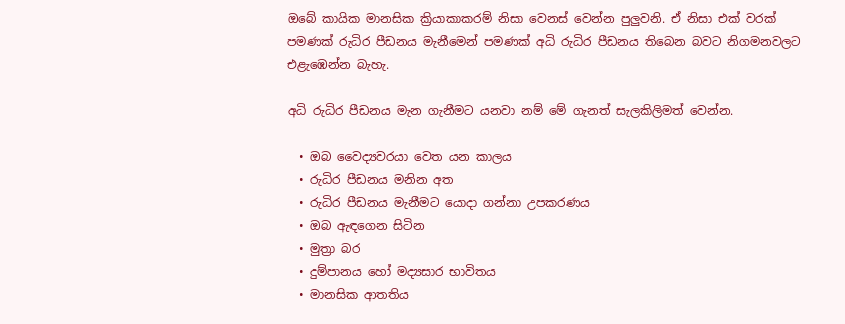ඔබේ කායික මානසික ක්‍රියාකාකරම් නිසා වෙනස් වෙන්න පුලුවනි. ඒ නිසා එක් වරක් පමණක් රුධිර පීඩනය මැනීමෙන් පමණක් අධි රුධිර පීඩනය තිබෙන බවට නිගමනවලට එළැඹෙන්න බැහැ.

අධි රුධිර පීඩනය මැන ගැනීමට යනවා නම් මේ ගැනත් සැලකිලිමත් වෙන්න.

  • ඔබ වෛද්‍යවරයා වෙත යන කාලය
  • රුධිර පීඩනය මනින අත
  • රුධිර පීඩනය මැනීමට යොදා ගන්නා උපකරණය
  • ඔබ ඇඳගෙන සිටින
  • මුත්‍රා බර
  • දුම්පානය හෝ මද්‍යසාර භාවිතය
  • මානසික ආතතිය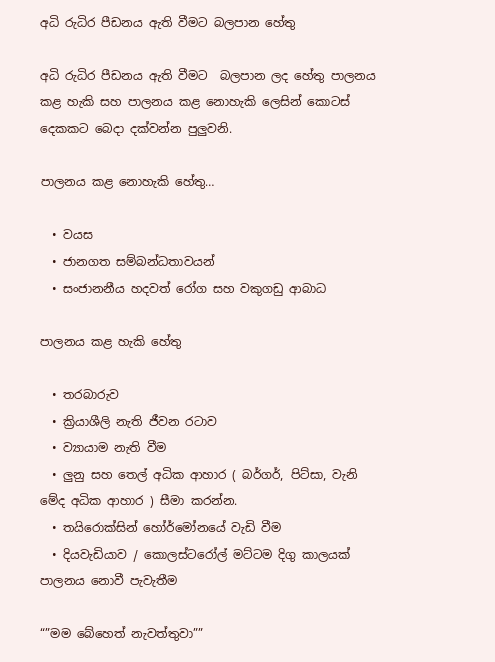අධි රුධිර පීඩනය ඇති වීමට බලපාන හේතු

අධි රුධිර පීඩනය ඇති වීමට  බලපාන ලද හේතු පාලනය කළ හැකි සහ පාලනය කළ නොහැකි ලෙසින් කොටස් දෙකකට බෙදා දක්වන්න පුලුවනි.

පාලනය කළ නොහැකි හේතු…

  • වයස
  • ජානගත සම්බන්ධතාවයන්
  • සංජානනීය හදවත් රෝග සහ වකුගඩු ආබාධ

පාලනය කළ හැකි හේතු

  • තරබාරුව
  • ක්‍රියාශීලි නැති ජීවන රටාව
  • ව්‍යායාම නැති වීම
  • ලුනු සහ තෙල් අධික ආහාර ( බර්ගර්, පිට්සා, වැනි මේද අධික ආහාර ) සීමා කරන්න.
  • තයිරොක්සින් හෝර්මෝනයේ වැඩි වීම
  • දියවැඩියාව / කොලස්ටරෝල් මට්ටම දිගු කාලයක් පාලනය නොවී පැවැතීම

“”මම බේහෙත් නැවත්තුවා””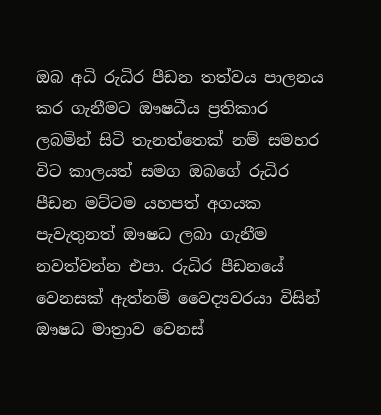ඔබ අධි රුධිර පීඩන තත්වය පාලනය කර ගැනීමට ඖෂධීය ප්‍රතිකාර ලබමින් සිටි තැනත්තෙක් නම් සමහර විට කාලයත් සමග ඔබගේ රුධිර පීඩන මට්ටම යහපත් අගයක පැවැතුනත් ඖෂධ ලබා ගැනීම නවත්වන්න එපා. රුධිර පීඩනයේ වෙනසක් ඇත්නම් වෛද්‍යවරයා විසින් ඖෂධ මාත්‍රාව වෙනස්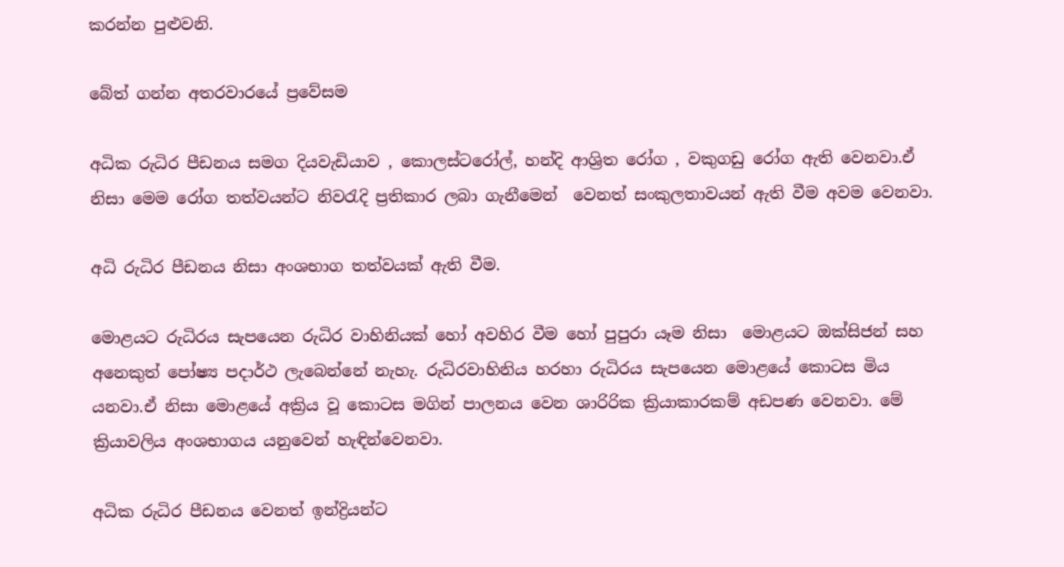කරන්න පුළුවනි.

බේත් ගන්න අතරවාරයේ ප්‍රවේසම

අධික රුධිර පීඩනය සමග දියවැඩියාව , කොලස්ටරෝල්, හන්දි ආශ්‍රිත රෝග , වකුගඩු රෝග ඇති වෙනවා.ඒ නිසා මෙම රෝග තත්වයන්ට නිවරැදි ප්‍රතිකාර ලබා ගැනීමෙන්  වෙනත් සංකුලතාවයන් ඇති වීම අවම වෙනවා.

අධි රුධිර පීඩනය නිසා අංශභාග තත්වයක් ඇති වීම.

මොළයට රුධිරය සැපයෙන රුධිර වාහිනියක් හෝ අවහිර වීම හෝ පුපුරා යෑම නිසා  මොළයට ඔක්සිජන් සහ අනෙකුත් පෝෂ්‍ය පදාර්ථ ලැබෙන්නේ නැහැ. රුධිරවාහිනිය හරහා රුධිරය සැපයෙන මොළයේ කොටස මිය යනවා.ඒ නිසා මොළයේ අක්‍රිය වූ කොටස මගින් පාලනය වෙන ශාරිරික ක්‍රියාකාරකම් අඩපණ වෙනවා. මේ ක්‍රියාවලිය අංශභාගය යනුවෙන් හැඳින්වෙනවා.

අධික රුධිර පීඩනය වෙනත් ඉන්ද්‍රියන්ට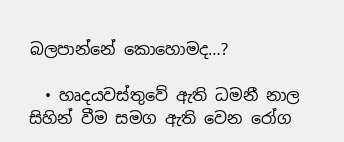බලපාන්නේ කොහොමද…?

  • හෘදයවස්තුවේ ඇති ධමනී නාල සිහින් වීම සමග ඇති වෙන රෝග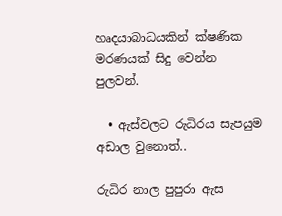හෘදයාබාධයකින් ක්ෂණික මරණයක් සිදු වෙන්න පුලවන්.

  • ඇස්වලට රුධිරය සැපයුම අඩාල වුනොත්..

රුධිර නාල පුපුරා ඇස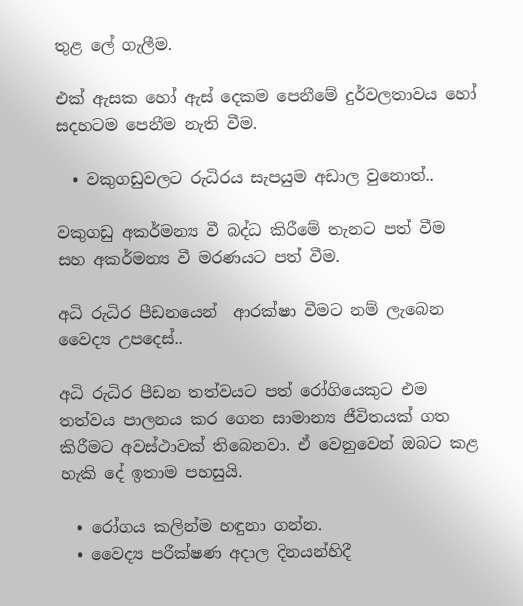තුළ ලේ ගැලීම.

එක් ඇසක හෝ ඇස් දෙකම පෙනීමේ දුර්වලතාවය හෝ සදහටම පෙනීම නැති වීම.

  • වකුගඩුවලට රුධිරය සැපයුම අඩාල වුනොත්..

වකුගඩු අකර්මන්‍ය වී බද්ධ කිරීමේ තැනට පත් වීම සහ අකර්මන්‍ය වී මරණයට පත් වීම.

අධි රුධිර පීඩනයෙන්  ආරක්ෂා වීමට නම් ලැබෙන වෛද්‍ය උපදෙස්..

අධි රුධිර පීඩන තත්වයට පත් රෝගියෙකුට එම තත්වය පාලනය කර ගෙන සාමාන්‍ය ජීවිතයක් ගත කිරීමට අවස්ථාවක් තිබෙනවා. ඒ වෙනුවෙන් ඔබට කළ හැකි දේ ඉතාම පහසුයි.

  • රෝගය කලින්ම හඳුනා ගන්න.
  • වෛද්‍ය පරීක්ෂණ අදාල දිනයන්හිදී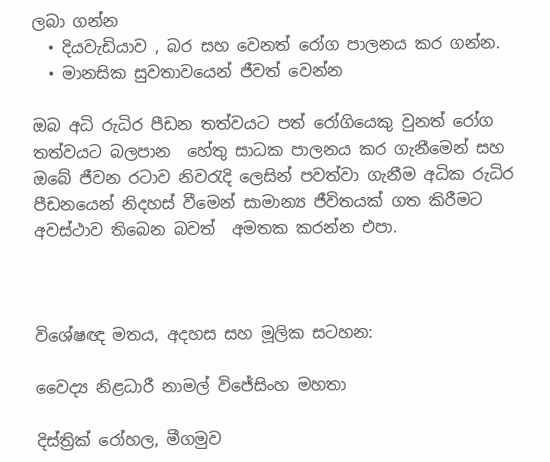ලබා ගන්න
  • දියවැඩියාව , බර සහ වෙනත් රෝග පාලනය කර ගන්න.
  • මානසික සුවතාවයෙන් ජීවත් වෙන්න

ඔබ අධි රුධිර පීඩන තත්වයට පත් රෝගියෙකු වුනත් රෝග තත්වයට බලපාන  හේතු සාධක පාලනය කර ගැනීමෙන් සහ ඔබේ ජීවන රටාව නිවරැදි ලෙසින් පවත්වා ගැනීම අධික රුධිර පීඩනයෙන් නිදහස් වීමෙන් සාමාන්‍ය ජීවිතයක් ගත කිරීමට අවස්ථාව තිබෙන බවත්  අමතක කරන්න එපා.



විශේෂඥ මතය, අදහස සහ මූලික සටහන:

වෛද්‍ය නිළධාරී නාමල් විජේසිංහ මහතා

දිස්ත්‍රික් රෝහල, මීගමුව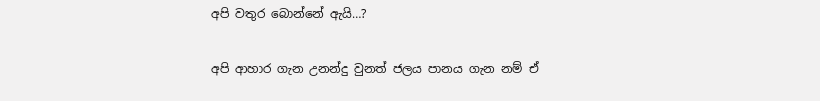අපි වතුර බොන්නේ ඇයි…?

අපි ආහාර ගැන උනන්දු වුනත් ජලය පානය ගැන නම් ඒ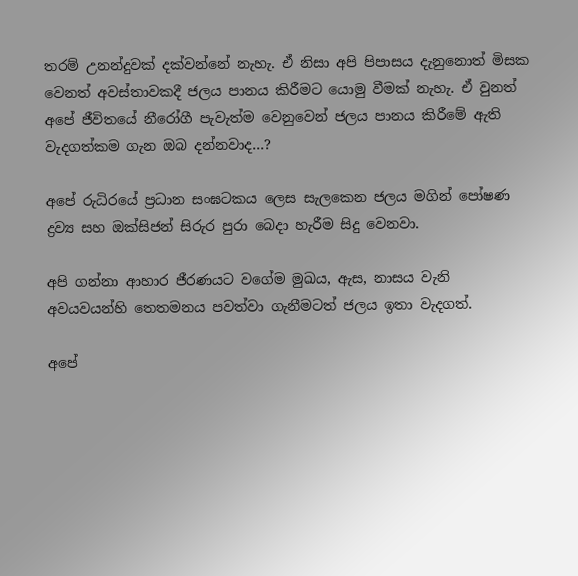තරම් උනන්දුවක් දක්වන්නේ නැහැ. ඒ නිසා අපි පිපාසය දැනුනොත් මිසක වෙනත් අවස්තාවකදී ජලය පානය කිරීමට යොමු වීමක් නැහැ. ඒ වුනත් අපේ ජීවිතයේ නීරෝගී පැවැත්ම වෙනුවෙන් ජලය පානය කිරීමේ ඇති වැදගත්කම ගැන ඔබ දන්නවාද…?

අපේ රුධිරයේ ප්‍රධාන සංඝටකය ලෙස සැලකෙන ජලය මගින් පෝෂණ ද්‍රව්‍ය සහ ඔක්සිජන් සිරුර පුරා බෙදා හැරීම සිදු වෙනවා.

අපි ගන්නා ආහාර ජීරණයට වගේම මුඛය, ඇස, නාසය වැනි අවයවයන්හි තෙතමනය පවත්වා ගැනීමටත් ජලය ඉතා වැදගත්.

අපේ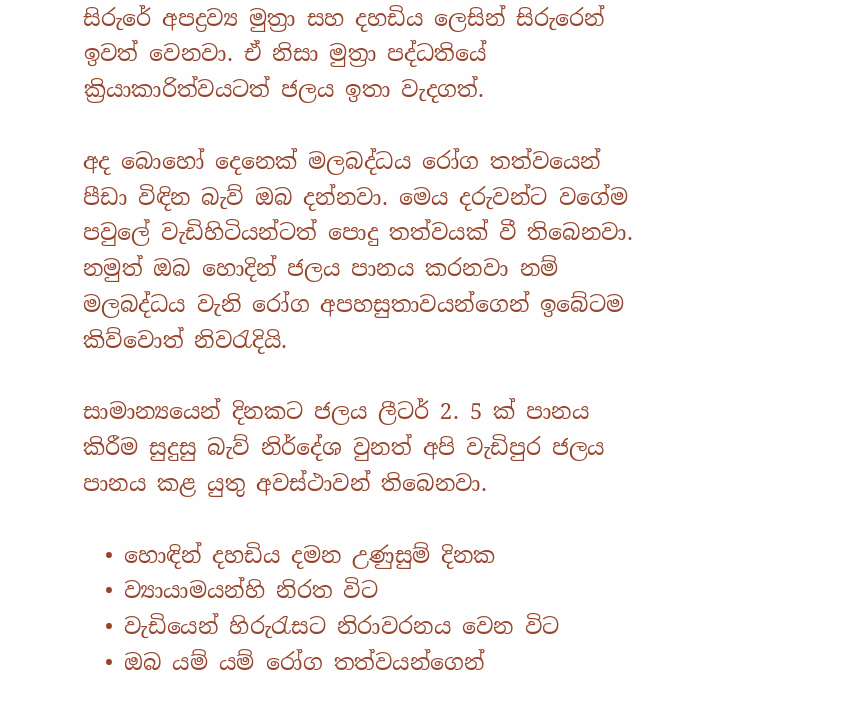සිරුරේ අපද්‍රව්‍ය මුත්‍රා සහ දහඩිය ලෙසින් සිරුරෙන් ඉවත් වෙනවා. ඒ නිසා මුත්‍රා පද්ධතියේ ක්‍රියාකාරිත්වයටත් ජලය ඉතා වැදගත්.

අද බොහෝ දෙනෙක් මලබද්ධය රෝග තත්වයෙන් පීඩා විඳින බැව් ඔබ දන්නවා. මෙය දරුවන්ට වගේම පවුලේ වැඩිහිටියන්ටත් පොදු තත්වයක් වී තිබෙනවා. නමුත් ඔබ හොදින් ජලය පානය කරනවා නම් මලබද්ධය වැනි රෝග අපහසුතාවයන්ගෙන් ඉබේටම කිව්වොත් නිවරැදියි.

සාමාන්‍යයෙන් දිනකට ජලය ලීටර් 2. 5 ක් පානය කිරීම සුදුසු බැව් නිර්දේශ වුනත් අපි වැඩිපුර ජලය පානය කළ යුතු අවස්ථාවන් තිබෙනවා.

  • හොඳින් දහඩිය දමන උණුසුම් දිනක
  • ව්‍යායාමයන්හි නිරත විට
  • වැඩියෙන් හිරුරැසට නිරාවරනය වෙන විට
  • ඔබ යම් යම් රෝග තත්වයන්ගෙන්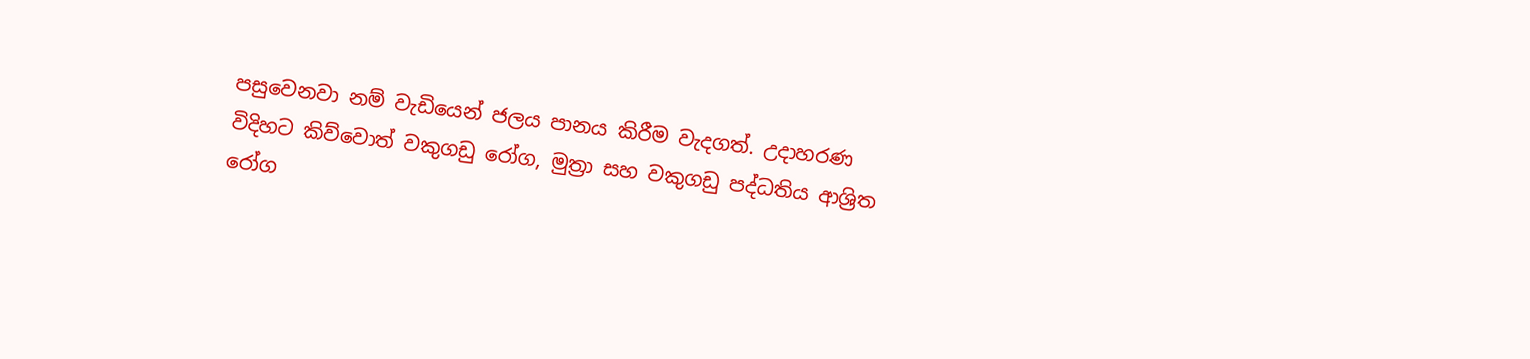පසුවෙනවා නම් වැඩියෙන් ජලය පානය කිරීම වැදගත්. උදාහරණ විදිහට කිව්වොත් වකුගඩු රෝග, මුත්‍රා සහ වකුගඩු පද්ධතිය ආශ්‍රිත රෝග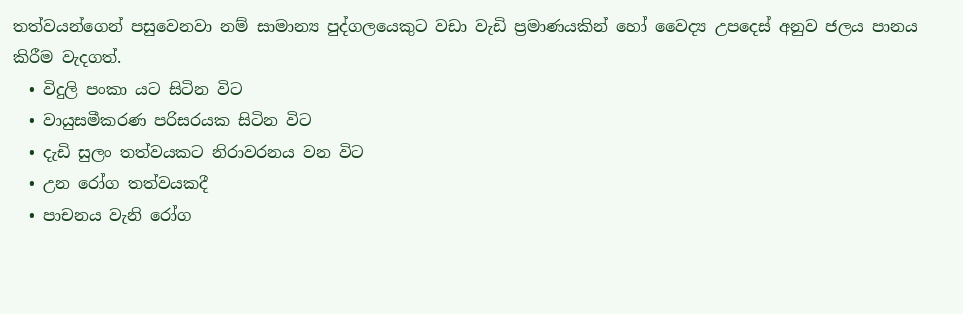තත්වයන්ගෙන් පසුවෙනවා නම් සාමාන්‍ය පුද්ගලයෙකුට වඩා වැඩි ප්‍රමාණයකින් හෝ වෛද්‍ය උපදෙස් අනුව ජලය පානය කිරීම වැදගත්.
  • විදුලි පංකා යට සිටින විට
  • වායුසමීකරණ පරිසරයක සිටින විට
  • දැඩි සුලං තත්වයකට නිරාවරනය වන විට
  • උන රෝග තත්වයකදී
  • පාචනය වැනි රෝග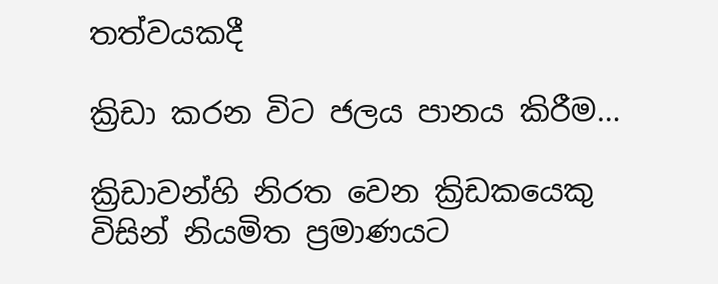තත්වයකදී

ක්‍රිඩා කරන විට ජලය පානය කිරීම…

ක්‍රිඩාවන්හි නිරත වෙන ක්‍රිඩකයෙකු විසින් නියමිත ප්‍රමාණයට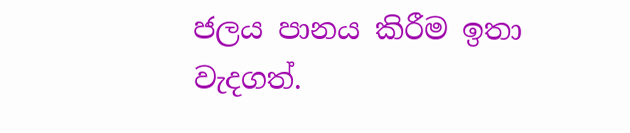ජලය පානය කිරීම ඉතා වැදගත්.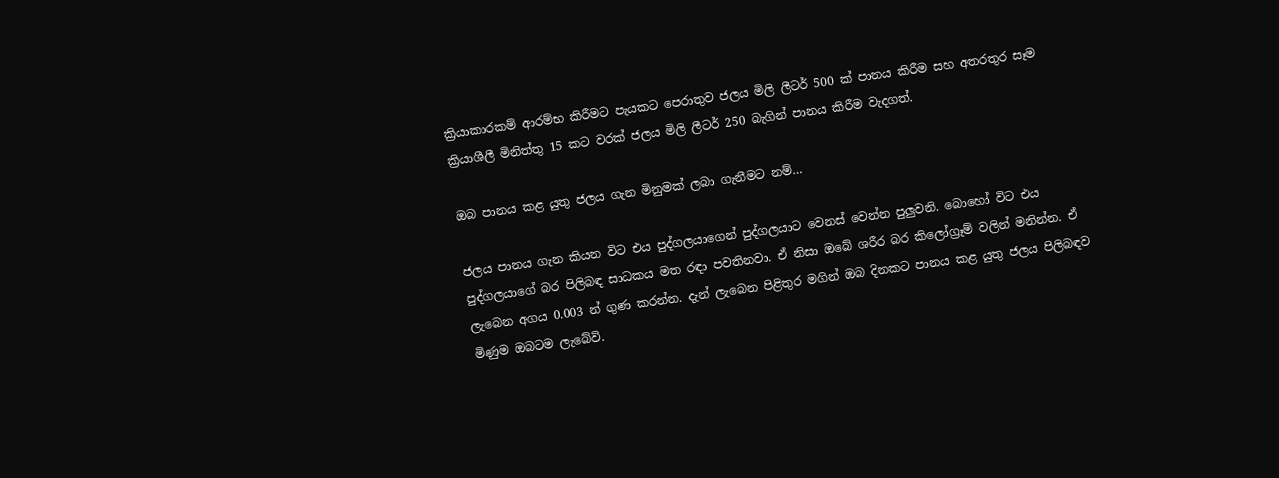ක්‍රියාකාරකම් ආරම්භ කිරීමට පැයකට පෙරාතුව ජලය මිලි ලීටර් 500 ක් පානය කිරීම සහ අතරතුර සෑම ක්‍රියාශීලී මිනිත්තු 15 කට වරක් ජලය මිලි ලීටර් 250 බැගින් පානය කිරීම වැදගත්.

ඔබ පානය කළ යුතු ජලය ගැන මිනුමක් ලබා ගැනීමට නම්…

ජලය පානය ගැන කියන විට එය පුද්ගලයාගෙන් පුද්ගලයාට වෙනස් වෙන්න පුලුවනි. බොහෝ විට එය පුද්ගලයාගේ බර පිලිබඳ සාධකය මත රඳා පවතිනවා. ඒ නිසා ඔබේ ශරීර බර කිලෝග්‍රෑම් වලින් මනින්න. ඒ ලැබෙන අගය 0.003 න් ගුණ කරන්න. දැන් ලැබෙන පිළිතුර මගින් ඔබ දිනකට පානය කළ යුතු ජලය පිලිබඳව මිණුම ඔබටම ලැබේවි.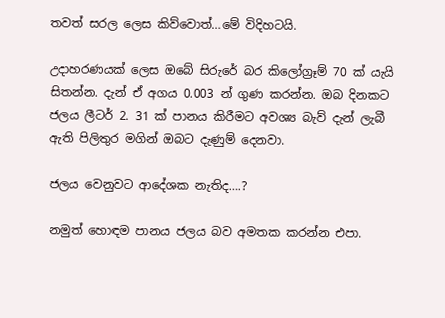තවත් සරල ලෙස කිව්වොත්…මේ විදිහටයි.

උදාහරණයක් ලෙස ඔබේ සිරුරේ බර කිලෝග්‍රෑම් 70 ක් යැයි සිතන්න. දැන් ඒ අගය 0.003 න් ගුණ කරන්න. ඔබ දිනකට ජලය ලීටර් 2. 31 ක් පානය කිරීමට අවශ්‍ය බැව් දැන් ලැබී ඇති පිලිතුර මගින් ඔබට දැණුම් දෙනවා.

ජලය වෙනුවට ආදේශක නැතිද….?

නමුත් හොඳම පානය ජලය බව අමතක කරන්න එපා.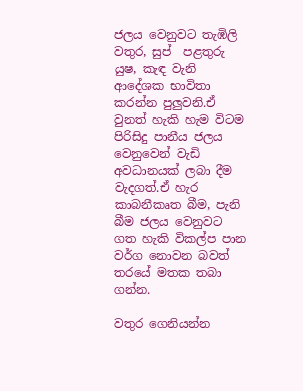ජලය වෙනුවට තැඹිලි වතුර, සුප්  පළතුරු යුෂ, කැඳ වැනි ආදේශක භාවිතා කරන්න පුලුවනි.ඒ වුනත් හැකි හැම විටම පිරිසිදු පානීය ජලය වෙනුවෙන් වැඩි අවධානයක් ලබා දීම වැදගත්.ඒ හැර කාබනීකෘත බීම, පැනි බීම ජලය වෙනුවට ගත හැකි විකල්ප පාන වර්ග නොවන බවත් තරයේ මතක තබා ගන්න.

වතුර ගෙනියන්න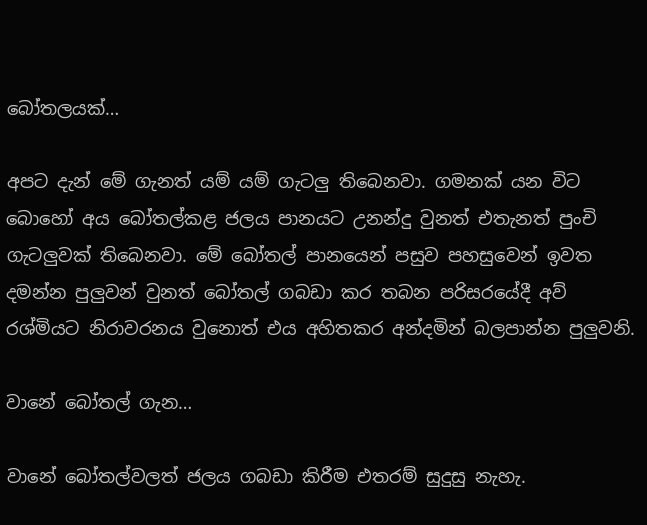බෝතලයක්…

අපට දැන් මේ ගැනත් යම් යම් ගැටලු තිබෙනවා. ගමනක් යන විට බොහෝ අය බෝතල්කළ ජලය පානයට උනන්දු වුනත් එතැනත් පුංචි ගැටලුවක් තිබෙනවා. මේ බෝතල් පානයෙන් පසුව පහසුවෙන් ඉවත දමන්න පුලුවන් වුනත් බෝතල් ගබඩා කර තබන පරිසරයේදී අව් රශ්මියට නිරාවරනය වුනොත් එය අහිතකර අන්දමින් බලපාන්න පුලුවනි.

වානේ බෝතල් ගැන…

වානේ බෝතල්වලත් ජලය ගබඩා කිරීම එතරම් සුදුසු නැහැ.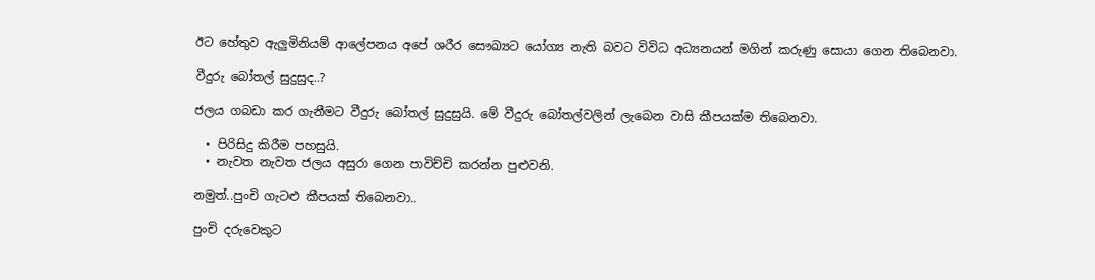ඊට හේතුව ඇලුමිනියම් ආලේපනය අපේ ශරීර සෞඛ්‍යට යෝග්‍ය නැති බවට විවිධ අධ්‍යනයන් මගින් කරුණු සොයා ගෙන තිබෙනවා.

වීදුරු බෝතල් සුදුසුද..?

ජලය ගබඩා කර ගැනීමට වීදුරු බෝතල් සුදුසුයි. මේ වීදුරු බෝතල්වලින් ලැබෙන වාසි කීපයක්ම තිබෙනවා.

  • පිරිසිදු කිරීම පහසුයි.
  • නැවත නැවත ජලය අසුරා ගෙන පාවිච්චි කරන්න පුළුවනි.

නමුත්..පුංචි ගැටළු කීපයක් තිබෙනවා..

පුංචි දරුවෙකුට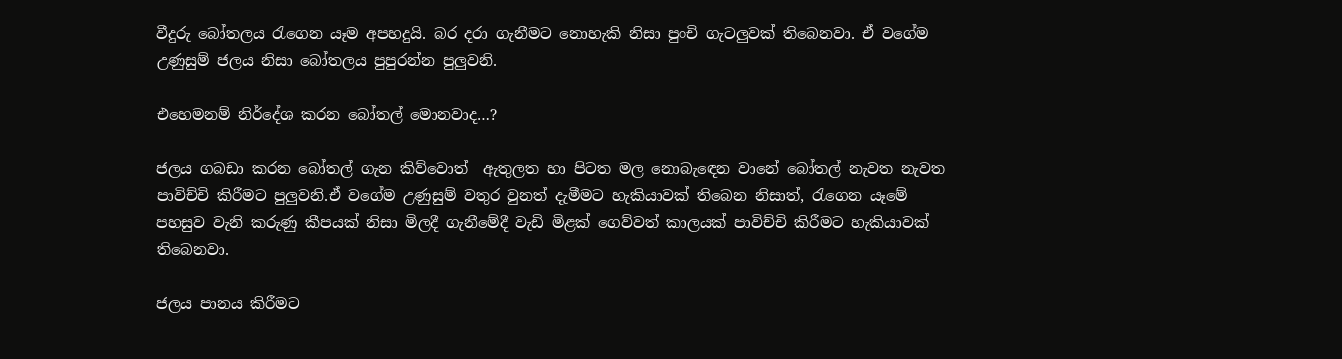වීදුරු බෝතලය රැගෙන යෑම අපහදුයි. බර දරා ගැනීමට නොහැකි නිසා පුංචි ගැටලුවක් තිබෙනවා. ඒ වගේම උණුසුම් ජලය නිසා බෝතලය පුපුරන්න පුලුවනි.

එහෙමනම් නිර්දේශ කරන බෝතල් මොනවාද…?

ජලය ගබඩා කරන බෝතල් ගැන කිව්වොත්  ඇතුලත හා පිටත මල නොබැඳෙන වානේ බෝතල් නැවත නැවත පාවිච්චි කිරීමට පුලුවනි.ඒ වගේම උණුසුම් වතුර වුනත් දැමීමට හැකියාවක් තිබෙන නිසාත්, රැගෙන යෑමේ පහසුව වැනි කරුණු කීපයක් නිසා මිලදී ගැනීමේදී වැඩි මිළක් ගෙව්වත් කාලයක් පාවිච්චි කිරීමට හැකියාවක් තිබෙනවා.

ජලය පානය කිරීමට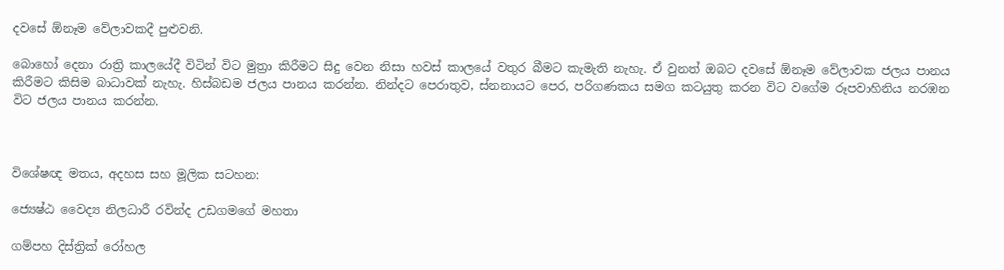දවසේ ඕනෑම වේලාවකදී පුළුවනි.

බොහෝ දෙනා රාත්‍රි කාලයේදී විටින් විට මුත්‍රා කිරීමට සිදු වෙන නිසා හවස් කාලයේ වතුර බීමට කැමැති නැහැ. ඒ වුනත් ඔබට දවසේ ඕනෑම වේලාවක ජලය පානය කිරීමට කිසිම බාධාවක් නැහැ. හිස්බඩම ජලය පානය කරන්න. නින්දට පෙරාතුව, ස්නනායට පෙර, පරිගණකය සමග කටයුතු කරන විට වගේම රූපවාහිනිය නරඹන විට ජලය පානය කරන්න.



විශේෂඥ මතය, අදහස සහ මූලික සටහන:

ජ්‍යෙෂ්ඨ වෛද්‍ය නිලධාරී රවින්ද උඩගමගේ මහතා

ගම්පහ දිස්ත්‍රික් රෝහල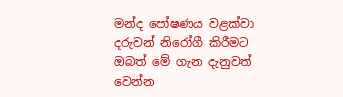මන්ද පෝෂණය වළක්වා දරුවන් නිරෝගී කිරීමට ඔබත් මේ ගැන දැනුවත් වෙන්න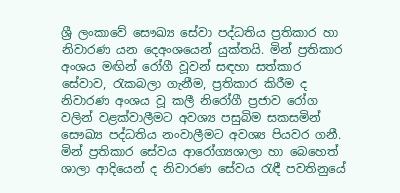ශ්‍රී ලංකාවේ සෞඛ්‍ය සේවා පද්ධතිය ප්‍රතිකාර හා නිවාරණ යන දෙඅංශයෙන් යුක්තයි. මින් ප්‍රතිකාර අංශය මඟින් රෝගී වූවන් සඳහා සත්කාර සේවාව, රැකබලා ගැනීම, ප්‍රතිකාර කිරීම ද නිවාරණ අංශය වූ කලී නිරෝගී ප්‍රජාව රෝග වලින් වළක්වාලීමට අවශ්‍ය පසුබිම සකසමින් සෞඛ්‍ය පද්ධතිය නංවාලීමට අවශ්‍ය පියවර ගනී. මින් ප්‍රතිකාර සේවය ආරෝග්‍යශාලා හා බෙහෙත් ශාලා ආදියෙන් ද නිවාරණ සේවය රැඳී පවතිනුයේ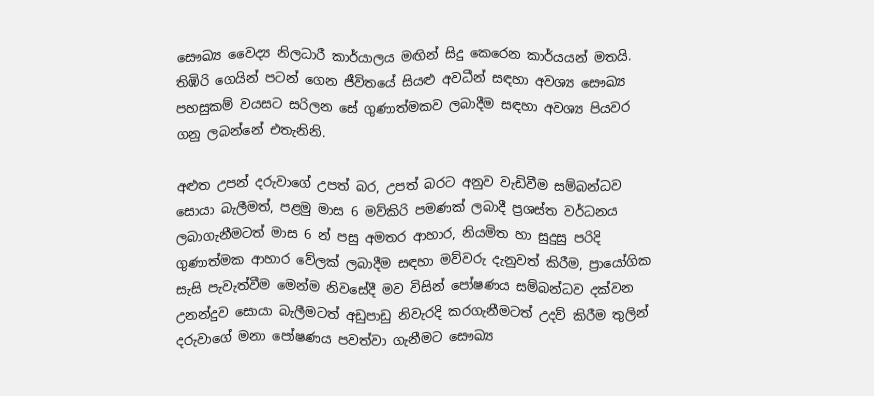සෞඛ්‍ය වෛද්‍ය නිලධාරී කාර්යාලය මඟින් සිදු කෙරෙන කාර්යයන් මතයි. තිඹිරි ගෙයින් පටන් ගෙන ජීවිතයේ සියළු අවධීන් සඳහා අවශ්‍ය සෞඛ්‍ය පහසුකම් වයසට සරිලන සේ ගුණාත්මකව ලබාදීම සඳහා අවශ්‍ය පියවර ගනු ලබන්නේ එතැනිනි.

අළුත උපන් දරුවාගේ උපත් බර, උපත් බරට අනුව වැඩිවීම සම්බන්ධව සොයා බැලීමත්, පළමු මාස 6 මව්කිරි පමණක් ලබාදී ප්‍රශස්ත වර්ධනය ලබාගැනීමටත් මාස 6 න් පසු අමතර ආහාර, නියමිත හා සුදුසු පරිදි ගුණාත්මක ආහාර වේලක් ලබාදීම සඳහා මව්වරු දැනුවත් කිරීම, ප්‍රායෝගික සැසි පැවැත්වීම මෙන්ම නිවසේදී මව විසින් පෝෂණය සම්බන්ධව දක්වන උනන්දුව සොයා බැලීමටත් අඩුපාඩු නිවැරදි කරගැනීමටත් උදව් කිරීම තුලින් දරුවාගේ මනා පෝෂණය පවත්වා ගැනීමට සෞඛ්‍ය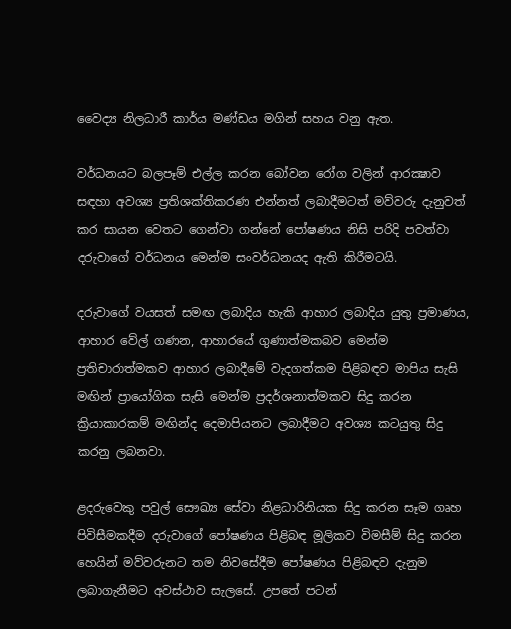වෛද්‍ය නිලධාරී කාර්ය මණ්ඩය මගින් සහය වනු ඇත.

වර්ධනයට බලපෑම් එල්ල කරන බෝවන රෝග වලින් ආරක්‍ෂාව සඳහා අවශ්‍ය ප්‍රතිශක්තිකරණ එන්නත් ලබාදීමටත් මව්වරු දැනුවත් කර සායන වෙතට ගෙන්වා ගන්නේ පෝෂණය නිසි පරිදි පවත්වා දරුවාගේ වර්ධනය මෙන්ම සංවර්ධනයද ඇති කිරීමටයි.

දරුවාගේ වයසත් සමඟ ලබාදිය හැකි ආහාර ලබාදිය යුතු ප්‍රමාණය, ආහාර වේල් ගණන, ආහාරයේ ගුණාත්මකබව මෙන්ම ප්‍රතිචාරාත්මකව ආහාර ලබාදීමේ වැදගත්කම පිළිබඳව මාපිය සැසි මඟින් ප්‍රායෝගික සැසි මෙන්ම ප්‍රදර්ශනාත්මකව සිදු කරන ක්‍රියාකාරකම් මඟින්ද දෙමාපියනට ලබාදීමට අවශ්‍ය කටයුතු සිදු කරනු ලබනවා.

ළදරුවෙකු පවුල් සෞඛ්‍ය සේවා නිළධාරිනියක සිදු කරන සෑම ගෘහ පිවිසීමකදීම දරුවාගේ පෝෂණය පිළිබඳ මූලිකව විමසීම් සිදු කරන හෙයින් මව්වරුනට තම නිවසේදීම පෝෂණය පිළිබඳව දැනුම ලබාගැනීමට අවස්ථාව සැලසේ. උපතේ පටන්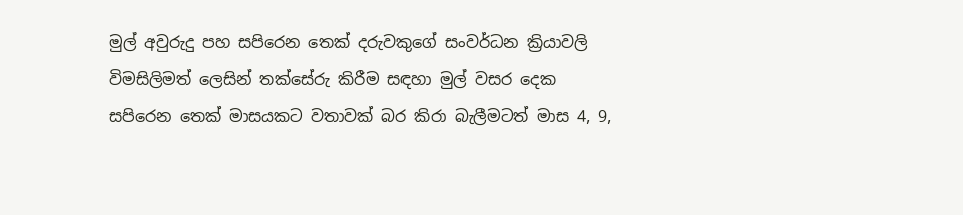මුල් අවුරුදු පහ සපිරෙන තෙක් දරුවකුගේ සංවර්ධන ක්‍රියාවලි විමසිලිමත් ලෙසින් තක්සේරු කිරීම සඳහා මුල් වසර දෙක සපිරෙන තෙක් මාසයකට වතාවක් බර කිරා බැලීමටත් මාස 4, 9,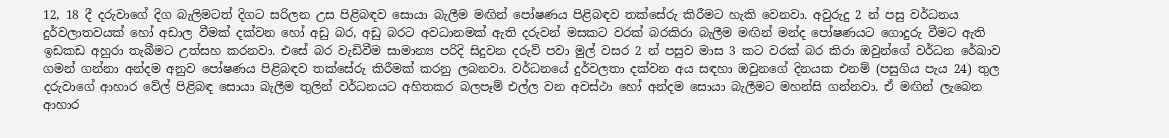12, 18 දී දරුවාගේ දිග බැලිමටත් දිගට සරිලන උස පිළිබඳව සොයා බැලීම මඟින් පෝෂණය පිළිබඳව තක්සේරු කිරීමට හැකි වෙනවා. අවුරුදු 2 න් පසු වර්ධනය දුර්වලාතවයක් හෝ අඩාල වීමක් දක්වන හෝ අඩු බර, අඩු බරට අවධානමක් ඇති දරුවන් මසකට වරක් බරකිරා බැලීම මඟින් මන්ද පෝෂණයට ගොදුරු වීමට ඇති ඉඩකඩ අහුරා තැබීමට උත්සහ කරනවා. එසේ බර වැඩිවීම සාමාන්‍ය පරිදි සිදුවන දරුව් පවා මුල් වසර 2 න් පසුව මාස 3 කට වරක් බර කිරා ඔවුන්ගේ වර්ධන රේඛාව ගමන් ගන්නා අන්දම අනුව පෝෂණය පිළිබඳව තක්සේරු කිරීමක් කරනු ලබනවා. වර්ධනයේ දුර්වලතා දක්වන අය සඳහා ඔවුනගේ දිනයක එනම් (පසුගිය පැය 24) තුල දරුවාගේ ආහාර වේල් පිළිබඳ සොයා බැලීම තුලින් වර්ධනයට අහිතකර බලපෑම් එල්ල වන අවස්ථා හෝ අන්දම සොයා බැලීමට මහන්සි ගන්නවා. ඒ මඟින් ලැබෙන ආහාර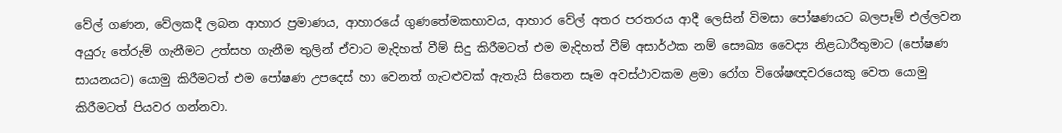වේල් ගණන, වේලකදී ලබන ආහාර ප්‍රමාණය, ආහාරයේ ගුණතේමකභාවය, ආහාර වේල් අතර පරතරය ආදී ලෙසින් විමසා පෝෂණයට බලපෑම් එල්ලවන අයුරු තේරුම් ගැනීමට උත්සහ ගැනීම තුලින් ඒවාට මැදිහත් වීම් සිදු කිරීමටත් එම මැදිහත් වීම් අසාර්ථක නම් සෞඛ්‍ය වෛද්‍ය නිළධාරීතුමාට (පෝෂණ සායනයට) යොමු කිරීමටත් එම පෝෂණ උපදෙස් හා වෙනත් ගැටළුවක් ඇතැයි සිතෙන සෑම අවස්ථාවකම ළමා රෝග විශේෂඥවරයෙකු වෙත යොමු කිරීමටත් පියවර ගන්නවා.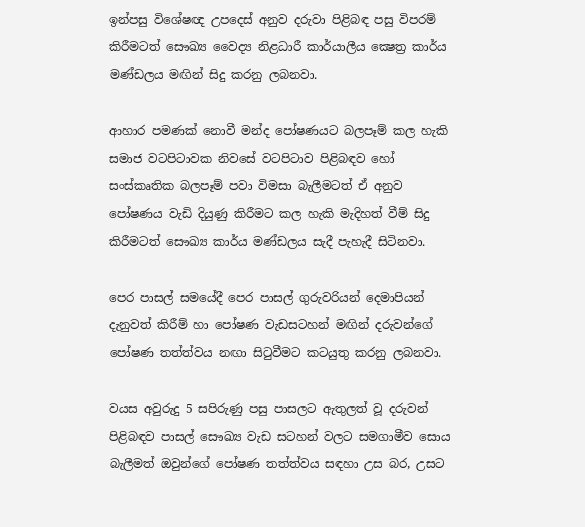ඉන්පසු විශේෂඥ උපදෙස් අනුව දරුවා පිළිබඳ පසු විපරම් කිරීමටත් සෞඛ්‍ය වෛද්‍ය නිළධාරී කාර්යාලීය ක්‍ෂෙත්‍ර කාර්ය මණ්ඩලය මඟින් සිදු කරනු ලබනවා.

ආහාර පමණක් නොවී මන්ද පෝෂණයට බලපෑම් කල හැකි සමාජ වටපිටාවක නිවසේ වටපිටාව පිළිබඳව හෝ සංස්කෘතික බලපෑම් පවා විමසා බැලීමටත් ඒ අනුව පෝෂණය වැඩි දියුණු කිරීමට කල හැකි මැදිහත් වීම් සිදු කිරීමටත් සෞඛ්‍ය කාර්ය මණ්ඩලය සැදී පැහැදී සිටිනවා.

පෙර පාසල් සමයේදී පෙර පාසල් ගුරුවරියන් දෙමාපියන් දැනුවත් කිරීම් හා පෝෂණ වැඩසටහන් මඟින් දරුවන්ගේ පෝෂණ තත්ත්වය නඟා සිටුවීමට කටයුතු කරනු ලබනවා.

වයස අවුරුදු 5 සපිරුණු පසු පාසලට ඇතුලත් වූ දරුවන් පිළිබඳව පාසල් සෞඛ්‍ය වැඩ සටහන් වලට සමගාමීව සොය බැලීමත් ඔවුන්ගේ පෝෂණ තත්ත්වය සඳහා උස බර, උසට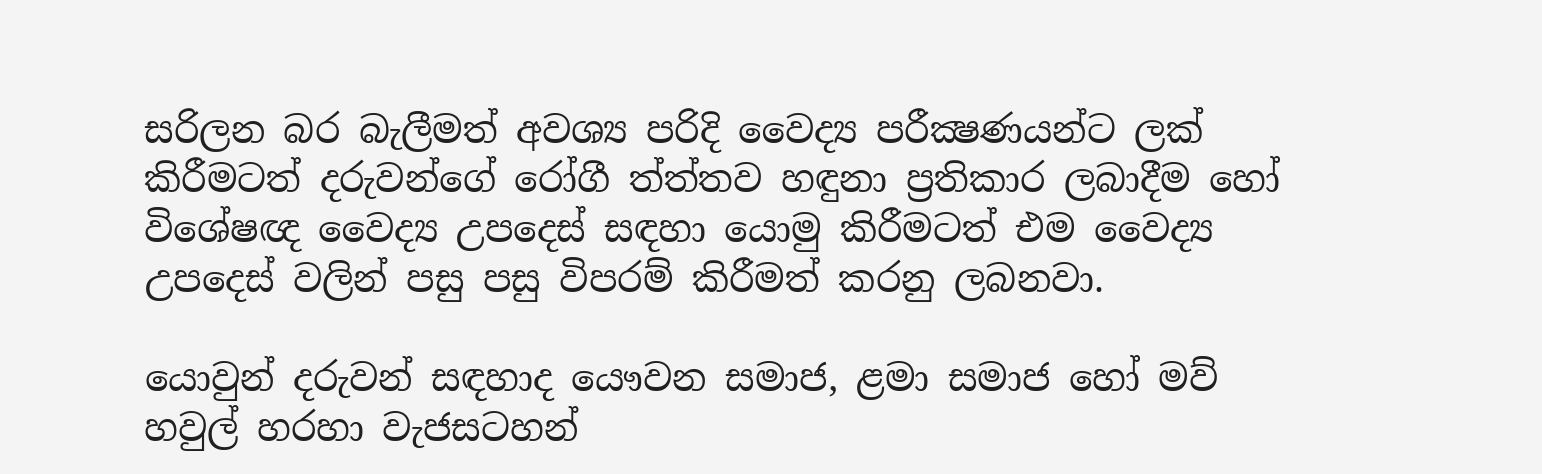සරිලන බර බැලීමත් අවශ්‍ය පරිදි වෛද්‍ය පරීක්‍ෂණයන්ට ලක් කිරීමටත් දරුවන්ගේ රෝගී ත්ත්තව හඳුනා ප්‍රතිකාර ලබාදීම හෝ විශේෂඥ වෛද්‍ය උපදෙස් සඳහා යොමු කිරීමටත් එම වෛද්‍ය උපදෙස් වලින් පසු පසු විපරම් කිරීමත් කරනු ලබනවා.

යොවුන් දරුවන් සඳහාද යෞවන සමාජ, ළමා සමාජ හෝ මව් හවුල් හරහා වැජසටහන්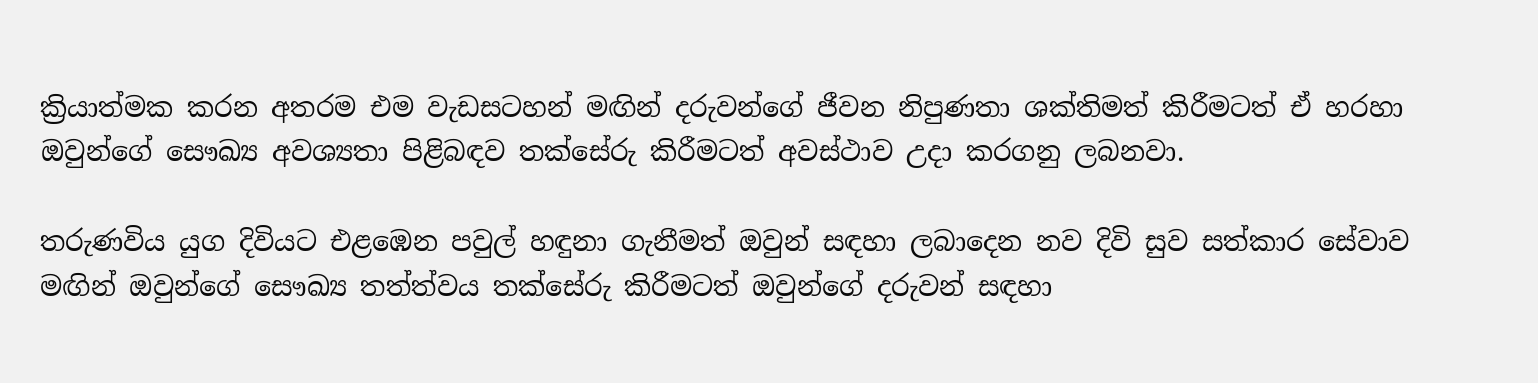ක්‍රියාත්මක කරන අතරම එම වැඩසටහන් මඟින් දරුවන්ගේ ජීවන නිපුණතා ශක්තිමත් කිරීමටත් ඒ හරහා ඔවුන්ගේ සෞඛ්‍ය අවශ්‍යතා පිළිබඳව තක්සේරු කිරීමටත් අවස්ථාව උදා කරගනු ලබනවා.

තරුණවිය යුග දිවියට එළඹෙන පවුල් හඳුනා ගැනීමත් ඔවුන් සඳහා ලබාදෙන නව දිවි සුව සත්කාර සේවාව මඟින් ඔවුන්ගේ සෞඛ්‍ය තත්ත්වය තක්සේරු කිරීමටත් ඔවුන්ගේ දරුවන් සඳහා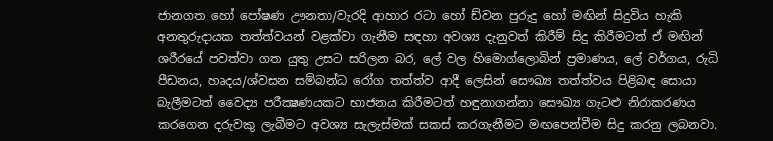ජානගත හෝ පෝෂණ ඌනතා/වැරදි ආහාර රටා හෝ ඩ්වන පුරුදු හෝ මඟින් සිදුවිය හැකි අනතුරුදායක තත්ත්වයන් වළක්වා ගැනීම සඳහා අවශ්‍ය දැනුවත් කිරීම් සිදු කිරීමටත් ඒ මඟින් ශරීරයේ පවත්වා ගත යුතු උසට සරිලන බර, ලේ වල හිමොග්ලොබින් ප්‍රමාණය, ලේ වර්ගය, රුධි පීඩනය, හෘදය/ශ්වසන සම්බන්ධ රෝග තත්ත්ව ආදී ලෙසින් සෞඛ්‍ය තත්ත්වය පිළිබඳ සොයා බැලීමටත් වෛද්‍ය පරීක්‍ෂණයකට භාජනය කිරීමටත් හඳුනාගන්නා සෞඛ්‍ය ගැටළු නිරාකරණය කරගෙන දරුවකු ලැබීමට අවශ්‍ය සැලැස්මක් සකස් කරගැනීමට මඟපෙන්වීම සිදු කරනු ලබනවා.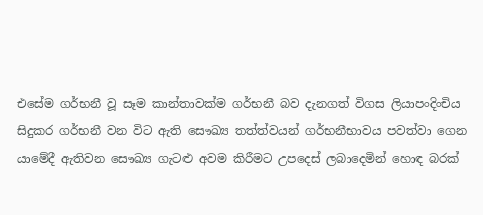එසේම ගර්භනී වූ සෑම කාන්තාවක්ම ගර්භනී බව දැනගත් විගස ලියාපංදිංචිය සිදුකර ගර්භනී වන විට ඇති සෞඛ්‍ය තත්ත්වයන් ගර්භනීභාවය පවත්වා ගෙන යාමේදී ඇතිවන සෞඛ්‍ය ගැටළු අවම කිරීමට උපදෙස් ලබාදෙමින් හොඳ බරක්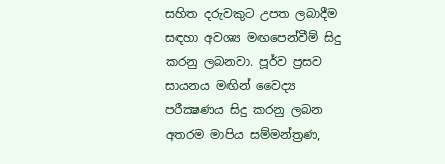සහිත දරුවකුට උපත ලබාදීම සඳහා අවශ්‍ය මඟපෙන්වීම් සිදු කරනු ලබනවා. පූර්ව ප්‍රසව සායනය මඟින් වෛද්‍ය පරීක්‍ෂණය සිදු කරනු ලබන අතරම මාපිය සම්මන්ත්‍රණ,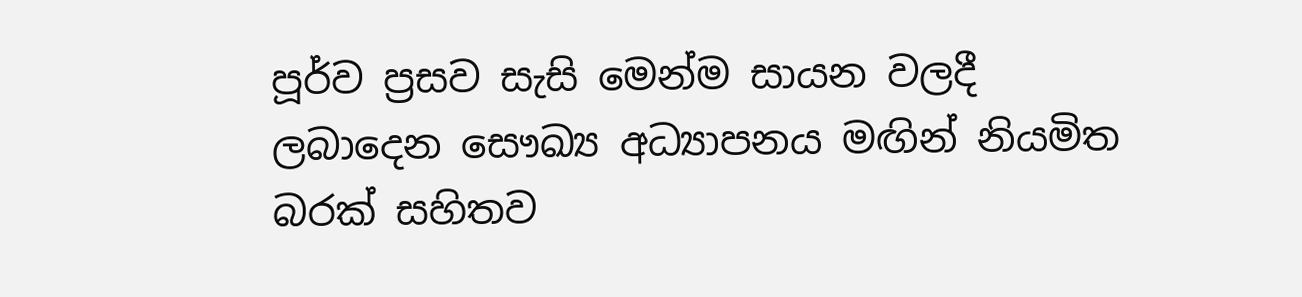පූර්ව ප්‍රසව සැසි මෙන්ම සායන වලදී ලබාදෙන සෞඛ්‍ය අධ්‍යාපනය මඟින් නියමිත බරක් සහිතව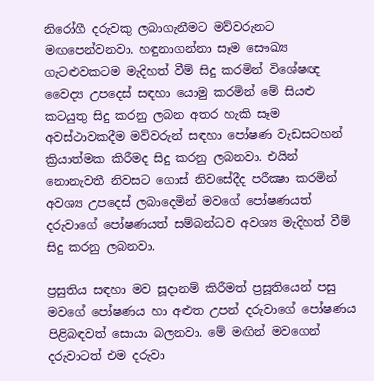නිරෝගී දරුවකු ලබාගැනීමට මව්වරුනට මඟපෙන්වනවා. හඳුනාගන්නා සෑම සෞඛ්‍ය ගැටළුවකටම මැදිහත් වීම් සිදු කරමින් විශේෂඥ වෛද්‍ය උපදෙස් සඳහා යොමු කරමින් මේ සියළු කටයුතු සිදු කරනු ලබන අතර හැකි සෑම අවස්ථාවකදීම මව්වරුන් සඳහා පෝෂණ වැඩසටහන් ක්‍රියාත්මක කිරීමද සිදු කරනු ලබනවා. එයින් නොනැවතී නිවසට ගොස් නිවසේදීද පරීක්‍ෂා කරමින් අවශ්‍ය උපදෙස් ලබාදෙමින් මවගේ පෝෂණයත් දරුවාගේ පෝෂණයත් සම්බන්ධව අවශ්‍ය මැදිහත් වීම් සිදු කරනු ලබනවා.

ප්‍රසුතිය සඳහා මව සූදානම් කිරීමත් ප්‍රසූතියෙන් පසු මවගේ පෝෂණය හා අළුත උපන් දරුවාගේ පෝෂණය පිළිබඳවත් සොයා බලනවා. මේ මඟින් මවගෙන් දරුවාටත් එම දරුවා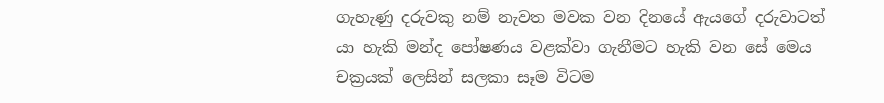ගැහැණු දරුවකු නම් නැවත මවක වන දිනයේ ඇයගේ දරුවාටත් යා හැකි මන්ද පෝෂණය වළක්වා ගැනීමට හැකි වන සේ මෙය චක්‍රයක් ලෙසින් සලකා සෑම විටම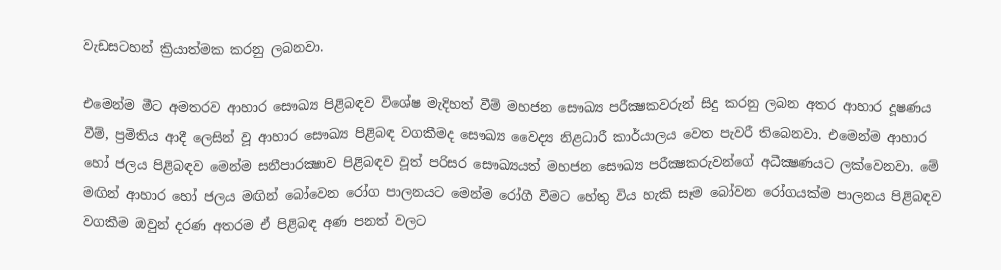වැඩසටහන් ක්‍රියාත්මක කරනු ලබනවා.

එමෙන්ම මීට අමතරව ආහාර සෞඛ්‍ය පිළිබඳව විශේෂ මැදිහත් වීම් මහජන සෞඛ්‍ය පරීක්‍ෂකවරුන් සිදු කරනු ලබන අතර ආහාර දූෂණය වීම්, ප්‍රමිතිය ආදී ලෙසින් වූ ආහාර සෞඛ්‍ය පිළිබඳ වගකීමද සෞඛ්‍ය වෛද්‍ය නිළධාරී කාර්යාලය වෙත පැවරී තිබෙනවා. එමෙන්ම ආහාර හෝ ජලය පිළිබඳව මෙන්ම සනීපාරක්‍ෂාව පිළිබඳව වූත් පරිසර සෞඛ්‍යයත් මහජන සෞඛ්‍ය පරීක්‍ෂකරුවන්ගේ අධීක්‍ෂණයට ලක්වෙනවා. මේ මඟින් ආහාර හෝ ජලය මඟින් බෝවෙන රෝග පාලනයට මෙන්ම රෝගී වීමට හේතු විය හැකි සෑම බෝවන රෝගයක්ම පාලනය පිළිබඳව වගකීම ඔවුන් දරණ අතරම ඒ පිළිබඳ අණ පනත් වලට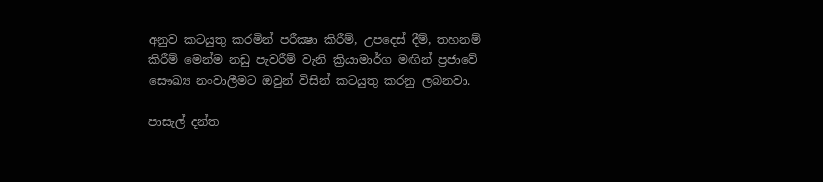අනුව කටයුතු කරමින් පරීක්‍ෂා කිරීම්, උපදෙස් දීම්, තහනම් කිරීම් මෙන්ම නඩු පැවරීම් වැනි ක්‍රියාමාර්ග මඟින් ප්‍රජාවේ සෞඛ්‍ය නංවාලීමට ඔවුන් විසින් කටයුතු කරනු ලබනවා.

පාසැල් දන්ත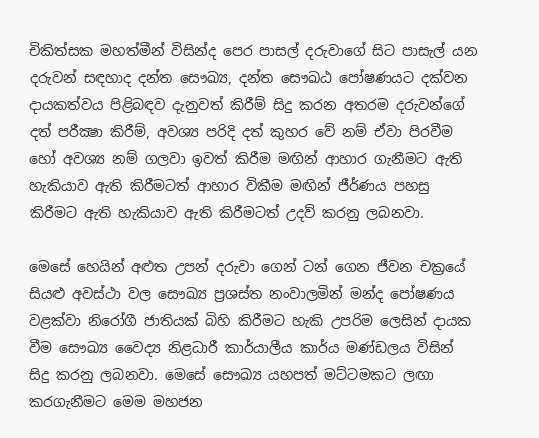චිකිත්සක මහත්මීන් විසින්ද පෙර පාසල් දරුවාගේ සිට පාසැල් යන දරුවන් සඳහාද දන්ත සෞඛ්‍ය, දන්ත සෞඛඨ පෝෂණයට දක්වන දායකත්වය පිළිබඳව දැනුවත් කිරීම් සිදු කරන අතරම දරුවන්ගේ දත් පරීක්‍ෂා කිරීම්, අවශ්‍ය පරිදි දත් කුහර වේ නම් ඒවා පිරවීම හෝ අවශ්‍ය නම් ගලවා ඉවත් කිරීම මඟින් ආහාර ගැනීමට ඇති හැකියාව ඇති කිරීමටත් ආහාර විකීම මඟින් ජීර්ණය පහසු කිරීමට ඇති හැකියාව ඇති කිරීමටත් උදව් කරනු ලබනවා.

මෙසේ හෙයින් අළුත උපන් දරුවා ගෙන් ටන් ගෙන ජීවන චක්‍රයේ සියළු අවස්ථා වල සෞඛ්‍ය ප්‍රශස්ත නංවාලමින් මන්ද පෝෂණය වළක්වා නිරෝගී ජාතියක් බිහි කිරීමට හැකි උපරිම ලෙසින් දායක වීම සෞඛ්‍ය වෛද්‍ය නිළධාරී කාර්යාලීය කාර්ය මණ්ඩලය විසින් සිදු කරනු ලබනවා. මෙසේ සෞඛ්‍ය යහපත් මට්ටමකට ලඟා කරගැනීමට මෙම මහජන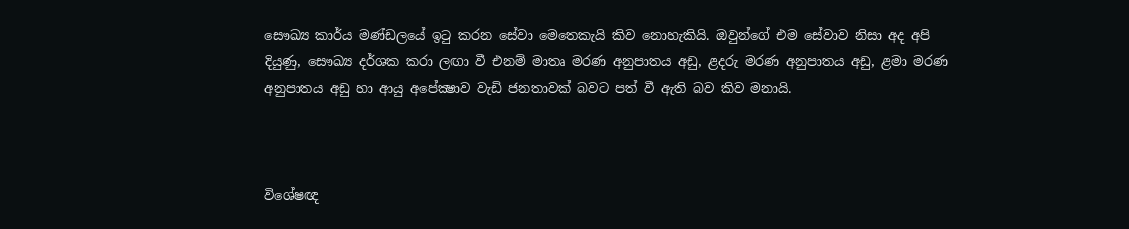සෞඛ්‍ය කාර්ය මණ්ඩලයේ ඉටු කරන සේවා මෙතෙකැයි කිව නොහැකියි. ඔවුන්ගේ එම සේවාව නිසා අද අපි දියුණු, සෞඛ්‍ය දර්ශක කරා ලඟා වී එනම් මාතෘ මරණ අනුපාතය අඩු, ළදරු මරණ අනුපාතය අඩු, ළමා මරණ අනුපාතය අඩු හා ආයු අපේක්‍ෂාව වැඩි ජනතාවක් බවට පත් වී ඇති බව කිව මනායි.



විශේෂඥ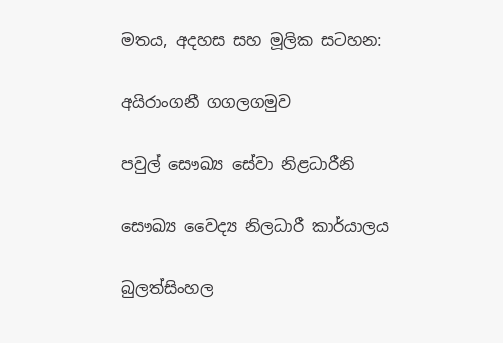මතය, අදහස සහ මූලික සටහන:

අයිරාංගනී ගගලගමුව

පවුල් සෞඛ්‍ය සේවා නිළධාරීනි

සෞඛ්‍ය වෛද්‍ය නිලධාරී කාර්යාලය

බුලත්සිංහල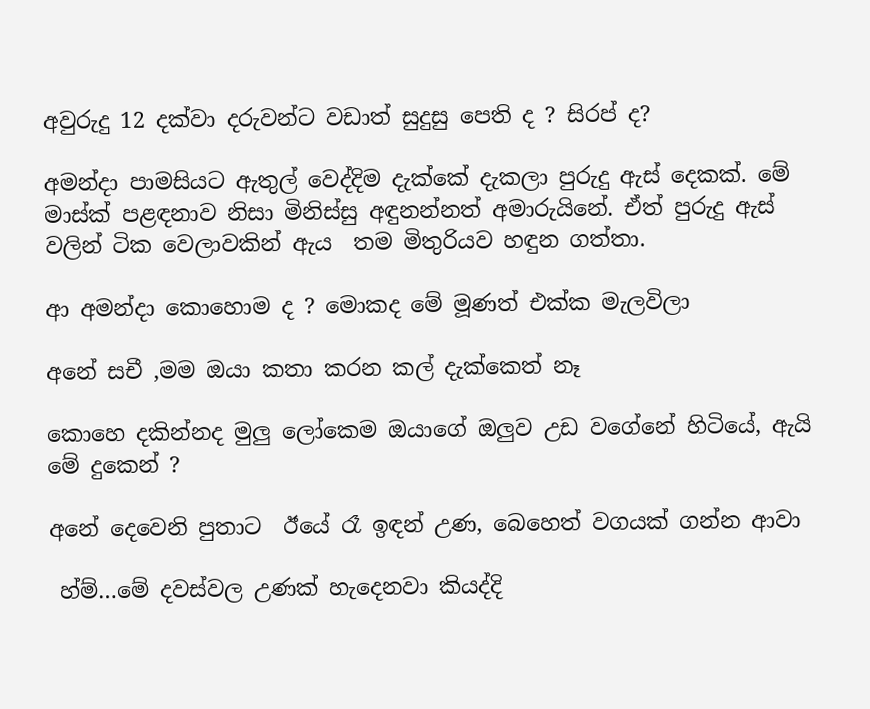අවුරුදු 12 දක්වා දරුවන්ට වඩාත් සුදුසු පෙති ද ? සිරප් ද?

අමන්දා පාමසියට ඇතුල් වෙද්දිම දැක්කේ දැකලා පුරුදු ඇස් දෙකක්. මේ මාස්ක් පළඳනාව නිසා මිනිස්සු අඳුනන්නත් අමාරුයිනේ. ඒත් පුරුදු ඇස් වලින් ටික වෙලාවකින් ඇය  තම මිතුරියව හඳුන ගත්තා.

ආ අමන්දා කොහොම ද ? මොකද මේ මූණත් එක්ක මැලවිලා

අනේ සචී ,මම ඔයා කතා කරන කල් දැක්කෙත් නෑ

කොහෙ දකින්නද මුලු ලෝකෙම ඔයාගේ ඔලුව උඩ වගේනේ හිටියේ, ඇයි මේ දුකෙන් ?

අනේ දෙවෙනි පුතාට  ඊයේ රෑ ඉඳන් උණ, බෙහෙත් වගයක් ගන්න ආවා

 හ්ම්…මේ දවස්වල උණක් හැදෙනවා කියද්දි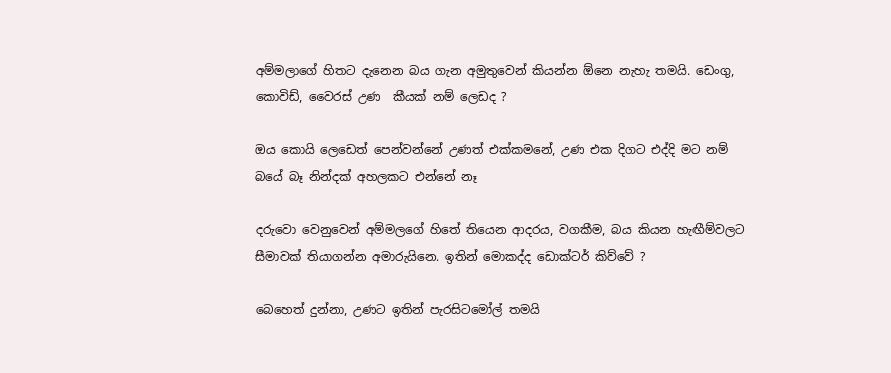අම්මලාගේ හිතට දැනෙන බය ගැන අමුතුවෙන් කියන්න ඕනෙ නැහැ තමයි. ඩෙංගු, කොවිඩ්, වෛරස් උණ  කීයක් නම් ලෙඩද ?

ඔය කොයි ලෙඩෙත් පෙන්වන්නේ උණත් එක්කමනේ, උණ එක දිගට එද්දි මට නම් බයේ බෑ නින්දක් අහලකට එන්නේ නෑ

දරුවො වෙනුවෙන් අම්මලගේ හිතේ තියෙන ආදරය, වගකීම, බය කියන හැඟීම්වලට සීමාවක් තියාගන්න අමාරුයිනෙ. ඉතින් මොකද්ද ‌ඩොක්ටර් කිව්වේ ?

බෙහෙත් දුන්නා, උණට ඉතින් පැරසිටමෝල් තමයි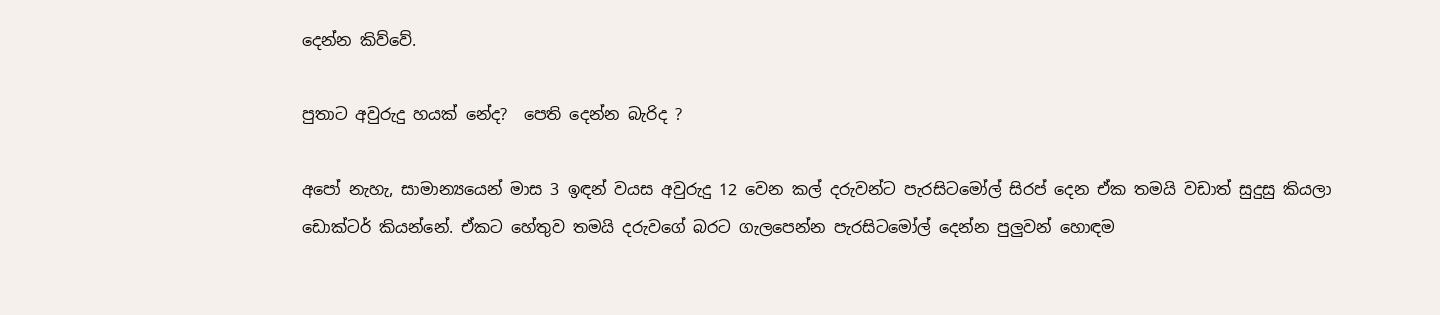දෙන්න කිව්වේ.

පුතාට අවුරුදු හයක් නේද?  පෙති දෙන්න බැරිද ?

අපෝ නැහැ, සාමාන්‍යයෙන් මාස 3 ඉඳන් වයස අවුරුදු 12 වෙන කල් දරුවන්ට පැරසිටමෝල් සිරප් දෙන ඒක තමයි වඩාත් සුදුසු කියලා ඩොක්ටර් කියන්නේ. ඒකට හේතුව තමයි දරුවගේ බරට ගැලපෙන්න පැරසිටමෝල් දෙන්න පුලුවන් හොඳම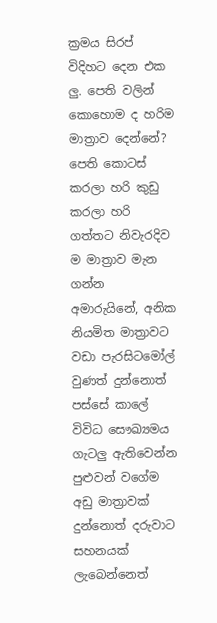ක්‍රමය සිරප් විදිහට දෙන එක ලු. පෙති වලින් කොහොම ද හරිම මාත්‍රාව දෙන්නේ?  පෙති ‍කොටස් කරලා හරි කුඩු කරලා හරි ගත්තට නිවැරදිව ම මාත්‍රාව මැන ගන්න අමාරුයිනේ, අනික නියමිත මාත්‍රාවට වඩා පැරසිටමෝල් වුණත් දුන්නොත් පස්සේ කාලේ විවිධ සෞඛ්‍යමය ගැටලු ඇතිවෙන්න පුළුවන් වගේම අඩු මාත්‍රාවක් දුන්නොත් දරුවාට සහනයක් ලැබෙන්නෙත්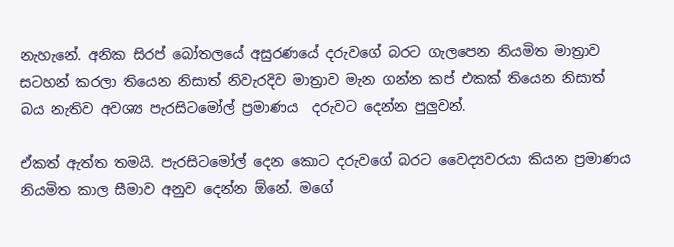නැහැනේ. අනික සිරප් බෝතලයේ අසුරණයේ දරුවගේ බරට ගැලපෙන නියමිත මාත්‍රාව සටහන් කරලා තියෙන නිසාත් නිවැරදිව මාත්‍රාව මැන ගන්න කප් එකක් තියෙන නිසාත්  බය නැතිව අවශ්‍ය පැරසිටමෝල් ප්‍රමාණය  දරුවට දෙන්න පුලුවන්.

ඒකත් ඇත්ත තමයි. පැරසිටමෝල් දෙන කොට දරුවගේ බරට වෛද්‍යවරයා කියන ප්‍රමාණය නියමිත කාල සීමාව අනුව දෙන්න ඕනේ. මගේ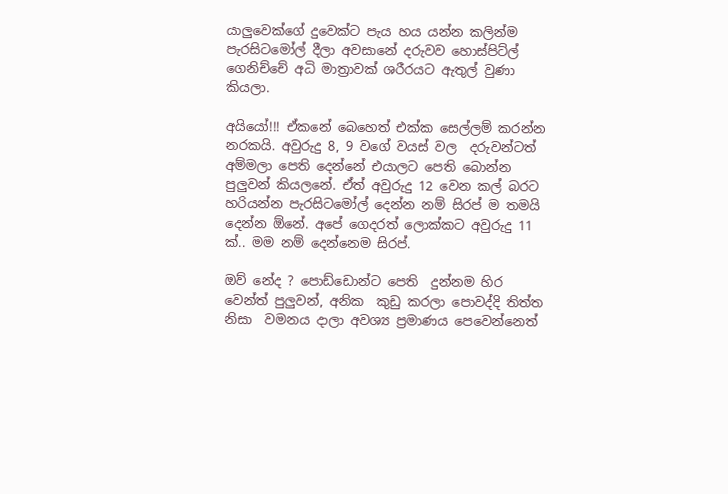යාලුවෙක්ගේ දුවෙක්ට පැය හය යන්න කලින්ම පැරසිටමෝල් දීලා අවසානේ දරුවව හොස්පිට්ල් ගෙනිච්චේ අධි මාත්‍රාවක් ශරීරයට ඇතුල් වුණා කියලා.

අයියෝ!!! ඒකනේ බෙහෙත් එක්ක සෙල්ලම් කරන්න නරකයි. අවුරුදු 8, 9 වගේ ව‍යස් වල  දරුවන්ටත් අම්මලා පෙති දෙන්නේ එයාලට පෙති බොන්න පුලුවන් කියලනේ. ඒත් අවුරුදු 12 වෙන කල් බරට හරියන්න පැරසිටමෝල් දෙන්න නම් සිරප් ම තමයි දෙන්න ඕනේ. අපේ ගෙදරත් ලොක්කට අවුරුදු 11 ක්.. මම නම් දෙන්නෙම සිරප්.

ඔව් නේද ? පොඩ්ඩොන්ට පෙති  දුන්නම හිර වෙන්ත් පුලුවන්, අනික  කුඩු කරලා පොවද්දි තිත්ත නිසා  වමනය දාලා අවශ්‍ය ප්‍රමාණය පෙවෙන්නෙත්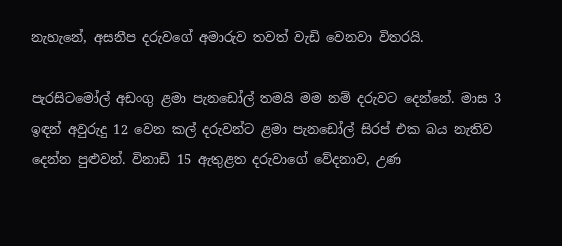නැහැනේ, අසනීප දරුවගේ අමාරුව තවත් වැඩි වෙනවා විතරයි.

පැරසිටමෝල් අඩංගු ළමා පැනඩෝල් තමයි මම නම් දරුවට දෙන්නේ. මාස 3 ඉඳන් අවුරුදු 12 වෙන කල් දරුවන්ට ළමා පැනඩෝල් සිරප් එක ‍බය නැතිව දෙන්න පුළුවන්. විනාඩි 15 ඇතුළත දරුවාගේ වේදනාව, උණ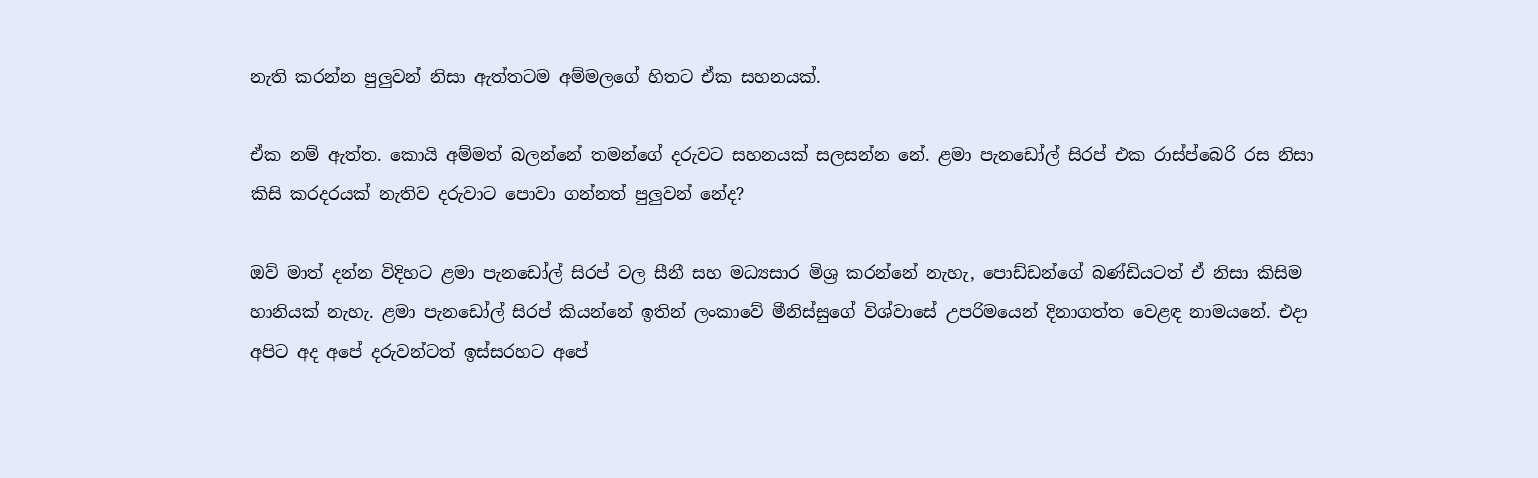නැති කරන්න පුලුවන් නිසා ඇත්තටම අම්මලගේ හිතට ඒක සහනයක්.

ඒක නම් ඇත්ත. කොයි අම්මත් බලන්නේ තමන්ගේ දරුවට සහනයක් සලසන්න නේ. ළමා පැනඩෝල් සිරප් එක රාස්ප්බෙරි රස නිසා කිසි කරදරයක් නැතිව දරුවාට පොවා ගන්නත් පුලුවන් නේද?

ඔව් මාත් දන්න විදිහට ළමා පැනඩෝල් සිරප් වල සීනී සහ මධ්‍යසාර මිශ්‍ර කරන්නේ නැහැ, පොඩ්ඩන්ගේ බණ්ඩියටත් ඒ නිසා කිසිම හානියක් නැහැ. ළමා පැනඩෝල් සිරප් කියන්නේ ඉතින් ලංකාවේ මීනිස්සුගේ විශ්වාසේ උපරිමයෙන් දිනාගත්ත වෙළඳ නාමයනේ. එදා අපිට අද අපේ දරුවන්ටත් ඉස්සරහට අපේ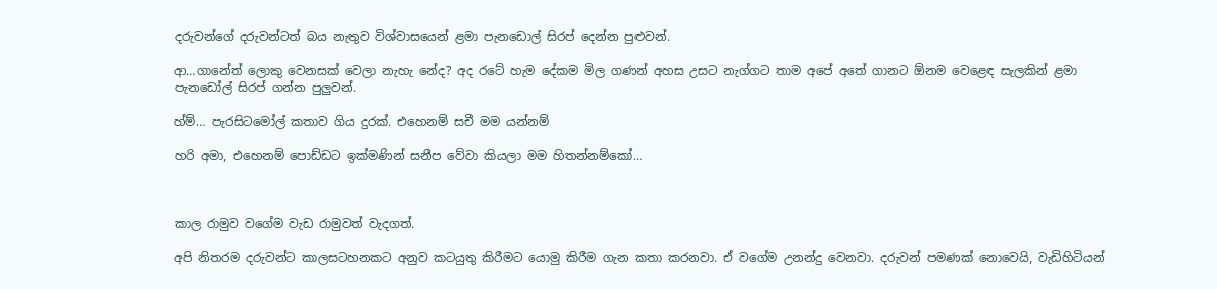දරුවන්ගේ දරුවන්ටත් බය නැතුව විශ්වාසයෙන් ළමා පැනඩොල් සිරප් දෙන්න පුළුවන්.

ආ…ගානේත් ලොකු වෙනසක් වෙලා නැහැ නේද? අද රටේ හැම දේකම මිල ගණන් අහස උසට නැග්ගට තාම අපේ අතේ ගානට ඕනම වෙළෙඳ සැලකින් ළමා පැනඩෝල් සිරප් ගන්න පුලුවන්.

හ්ම්… පැරසිටමෝල් කතාව ගිය දුරක්. එහෙනම් සචී මම යන්නම්

හරි අමා, එහෙනම් පොඩ්ඩට ඉක්මණින් සනීප වේවා කියලා මම හිතන්නම්කෝ…



කාල රාමුව වගේම වැඩ රාමුවත් වැදගත්.

අපි නිතරම දරුවන්ට කාලසටහනකට අනුව කටයුතු කිරීමට යොමු කිරීම ගැන කතා කරනවා. ඒ වගේම උනන්දු වෙනවා. දරුවන් පමණක් නොවෙයි, වැඩිහිටියන්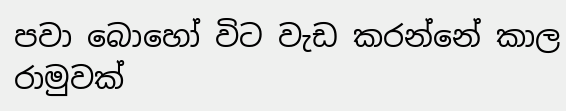පවා බොහෝ විට වැඩ කරන්නේ කාල රාමුවක්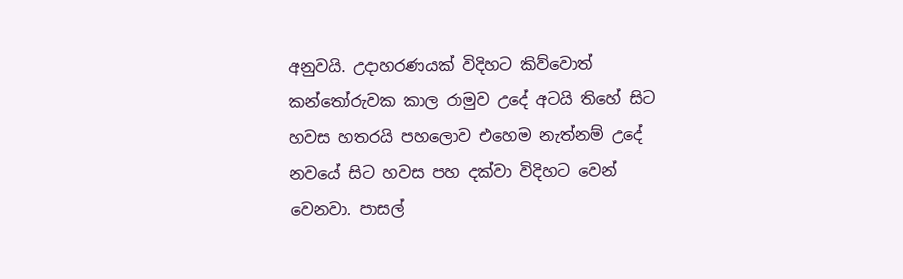අනුවයි. උදාහරණයක් විදිහට කිව්වොත් කන්තෝරුවක කාල රාමුව උදේ අටයි තිහේ සිට හවස හතරයි පහලොව එහෙම නැත්නම් උදේ නවයේ සිට හවස පහ දක්වා විදිහට වෙන් වෙනවා. පාසල්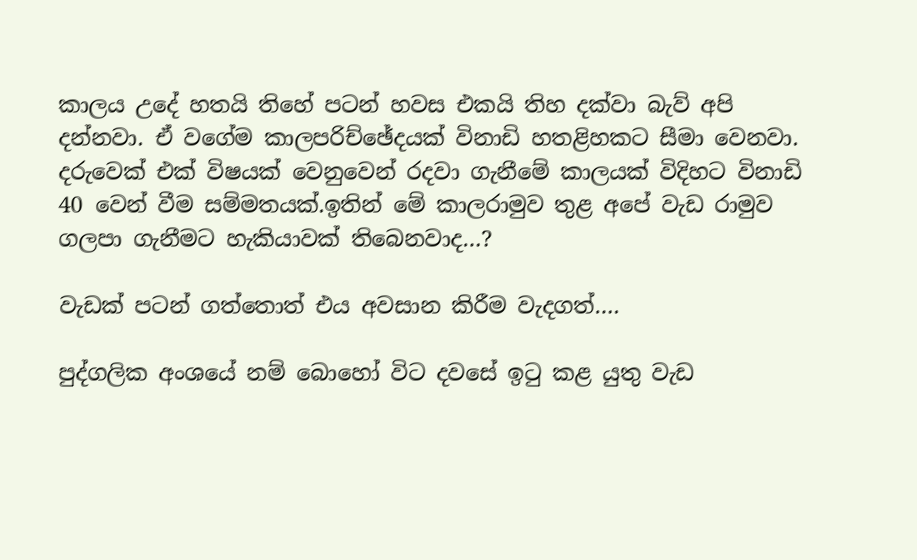කාලය උදේ හතයි තිහේ පටන් හවස එකයි තිහ දක්වා බැව් අපි දන්නවා. ඒ වගේම කාලපරිච්ඡේදයක් විනාඩි හතළිහකට සීමා වෙනවා. දරුවෙක් එක් විෂයක් වෙනුවෙන් රදවා ගැනීමේ කාලයක් විදිහට විනාඩි 40 වෙන් වීම සම්මතයක්.ඉතින් මේ කාලරාමුව තුළ අපේ වැඩ රාමුව ගලපා ගැනීමට හැකියාවක් තිබෙනවාද…?

වැඩක් පටන් ගත්තොත් එය අවසාන කිරීම වැදගත්….

පුද්ගලික අංශයේ නම් බොහෝ විට දවසේ ඉටු කළ යුතු වැඩ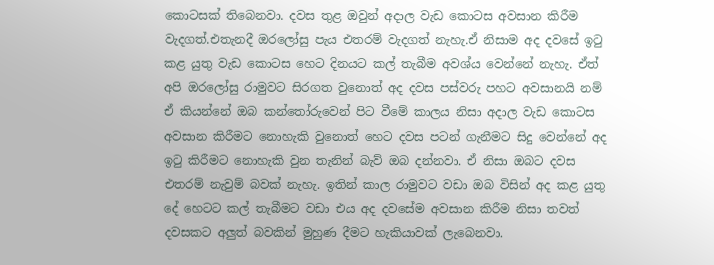කොටසක් තිබෙනවා. දවස තුළ ඔවුන් අදාල වැඩ කොටස අවසාන කිරීම වැදගත්.එතැනදී ඔරලෝසු පැය එතරම් වැදගත් නැහැ.ඒ නිසාම අද දවසේ ඉටු කළ යුතු වැඩ කොටස හෙට දිනයට කල් තැබීම අවශ්ය වෙන්නේ නැහැ. ඒත් අපි ඔරලෝසු රාමුවට සිරගත වුනොත් අද දවස පස්වරු පහට අවසානයි නම් ඒ කියන්නේ ඔබ කන්තෝරුවෙන් පිට වීමේ කාලය නිසා අදාල වැඩ කොටස අවසාන කිරීමට නොහැකි වුනොත් හෙට දවස පටන් ගැනීමට සිදු වෙන්නේ අද ඉටු කිරීමට නොහැකි වුන තැනින් බැව් ඔබ දන්නවා. ඒ නිසා ඔබට දවස එතරම් නැවුම් බවක් නැහැ. ඉතින් කාල රාමුවට වඩා ඔබ විසින් අද කළ යුතු දේ හෙටට කල් තැබීමට වඩා එය අද දවසේම අවසාන කිරීම නිසා තවත් දවසකට අලුත් බවකින් මුහුණ දීමට හැකියාවක් ලැබෙනවා.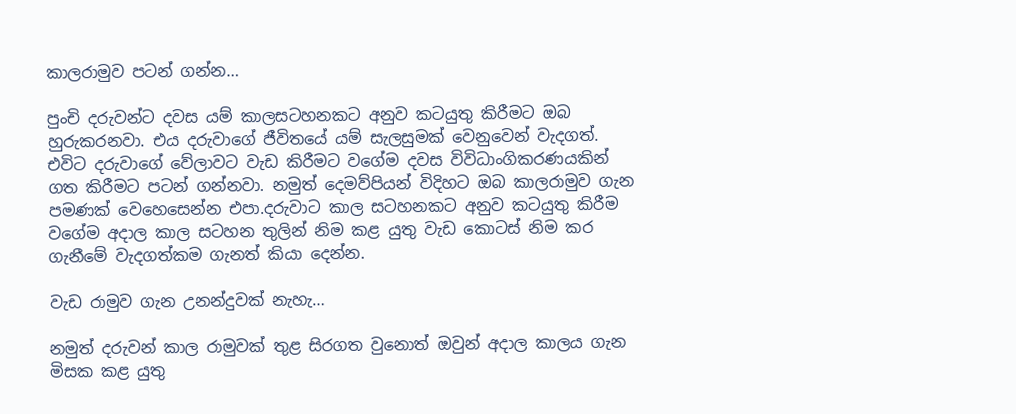කාලරාමුව පටන් ගන්න…

පුංචි දරුවන්ට දවස යම් කාලසටහනකට අනුව කටයුතු කිරීමට ඔබ හුරුකරනවා. එය දරුවාගේ ජීවිතයේ යම් සැලසුමක් වෙනුවෙන් වැදගත්. එවිට දරුවාගේ වේලාවට වැඩ කිරීමට වගේම දවස විවිධාංගිකරණයකින් ගත කිරීමට පටන් ගන්නවා. නමුත් දෙමව්පියන් විදිහට ඔබ කාලරාමුව ගැන පමණක් වෙහෙසෙන්න එපා.දරුවාට කාල සටහනකට අනුව කටයුතු කිරීම වගේම අදාල කාල සටහන තුලින් නිම කළ යුතු වැඩ කොටස් නිම කර ගැනීමේ වැදගත්කම ගැනත් කියා දෙන්න.

වැඩ රාමුව ගැන උනන්දුවක් නැහැ…

නමුත් දරුවන් කාල රාමුවක් තුළ සිරගත වුනොත් ඔවුන් අදාල කාලය ගැන මිසක කළ යුතු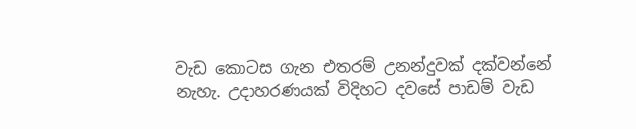වැඩ කොටස ගැන එතරම් උනන්දුවක් දක්වන්නේ නැහැ. උදාහරණයක් විදිහට දවසේ පාඩම් වැඩ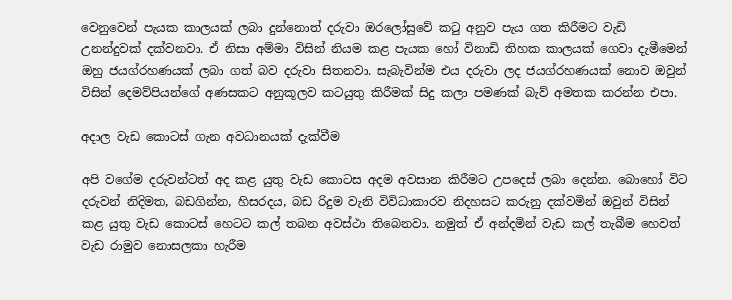වෙනුවෙන් පැයක කාලයක් ලබා දුන්නොත් දරුවා ඔරලෝසුවේ කටු අනුව පැය ගත කිරීමට වැඩි උනන්දුවක් දක්වනවා. ඒ නිසා අම්මා විසින් නියම කළ පැයක හෝ විනාඩි තිහක කාලයක් ගෙවා දැමීමෙන් ඔහු ජයග්රහණයක් ලබා ගත් බව දරුවා සිතනවා. සැබැවින්ම එය දරුවා ලද ජයග්රහණයක් නොව ඔවුන් විසින් දෙමව්පියන්ගේ අණසකට අනුකූලව කටයුතු කිරීමක් සිදු කලා පමණක් බැව් අමතක කරන්න එපා.

අදාල වැඩ කොටස් ගැන අවධානයක් දැක්වීම

අපි වගේම දරුවන්ටත් අද කළ යුතු වැඩ කොටස අදම අවසාන කිරීමට උපදෙස් ලබා දෙන්න. බොහෝ විට දරුවන් නිදිමත, බඩගින්න, හිසරදය, බඩ රිදුම වැනි විවිධාකාරව නිදහසට කරුනු දක්වමින් ඔවුන් විසින් කළ යුතු වැඩ කොටස් හෙටට කල් තබන අවස්ථා තිබෙනවා. නමුත් ඒ අන්දමින් වැඩ කල් තැබීම හෙවත් වැඩ රාමුව නොසලකා හැරීම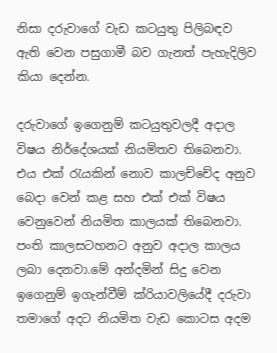නිසා දරුවාගේ වැඩ කටයුතු පිලිබඳව ඇති වෙන පසුගාමී බව ගැනත් පැහැදිලිව කියා දෙන්න.

දරුවාගේ ඉගෙනුම් කටයුතුවලදී අදාල විෂය නිර්දේශයක් නියමිතව තිබෙනවා. එය එක් රැයකින් නොව කාලච්චේද අනුව බෙදා වෙන් කළ සහ එක් එක් විෂය වෙනුවෙන් නියමිත කාලයක් තිබෙනවා. පංති කාලසටහනට අනුව අදාල කාලය ලබා දෙනවා.මේ අන්දමින් සිදු වෙන ඉගෙනුම් ඉගැන්වීම් ක්රියාවලියේදී දරුවා තමාගේ අදට නියමිත වැඩ කොටස අදම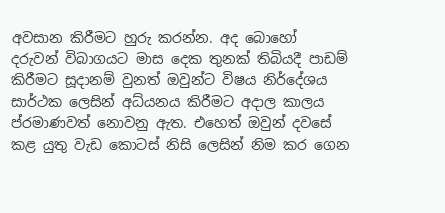අවසාන කිරීමට හුරු කරන්න. අද බොහෝ දරුවන් විබාගයට මාස දෙක තුනක් තිබියදී පාඩම් කිරීමට සූදානම් වුනත් ඔවුන්ට විෂය නිර්දේශය සාර්ථක ලෙසින් අධ්යනය කිරීමට අදාල කාලය ප්රමාණවත් නොවනු ඇත. එහෙත් ඔවුන් දවසේ කළ යුතු වැඩ කොටස් නිසි ලෙසින් නිම කර ගෙන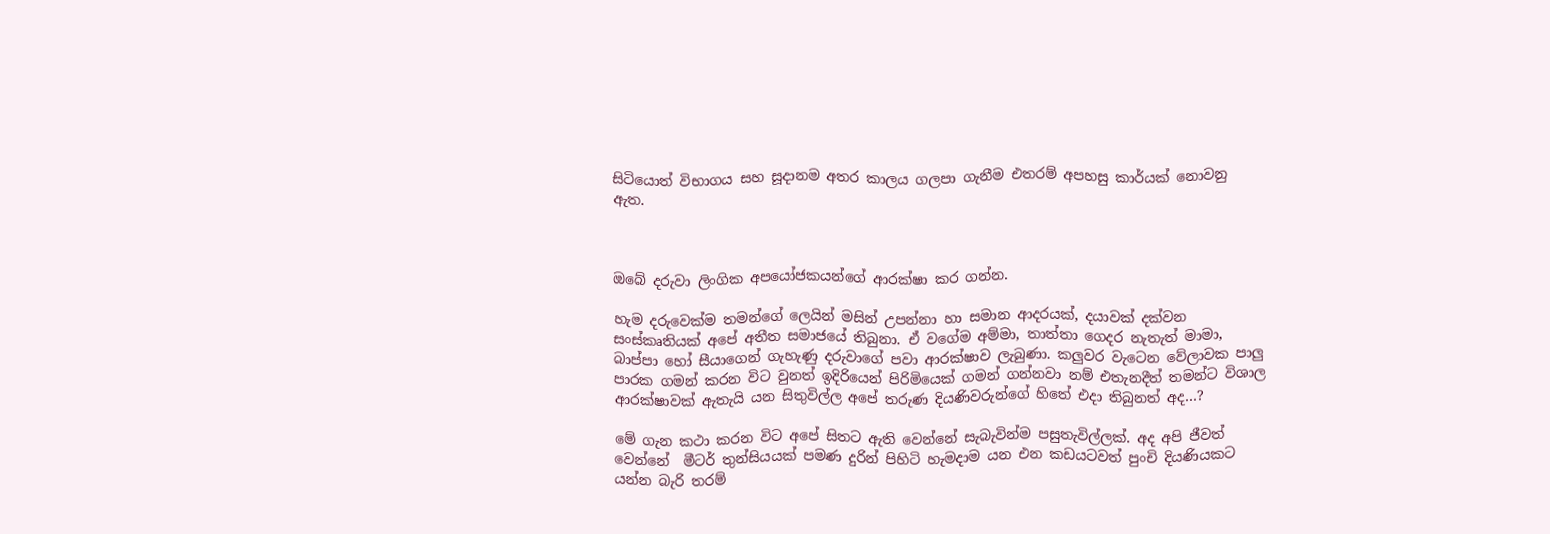සිටියොත් විභාගය සහ සූදානම අතර කාලය ගලපා ගැනීම එතරම් අපහසු කාර්යක් නොවනු ඇත.



ඔබේ දරුවා ලිංගික අපයෝජකයන්ගේ ආරක්ෂා කර ගන්න.

හැම දරුවෙක්ම තමන්ගේ ලෙයින් මසින් උපන්නා හා සමාන ආදරයක්, දයාවක් දක්වන සංස්කෘතියක් අපේ අතීත සමාජයේ තිබුනා. ඒ වගේම අම්මා, තාත්තා ගෙදර නැතැත් මාමා, බාප්පා හෝ සීයාගෙන් ගැහැණු දරුවාගේ පවා ආරක්ෂාව ලැබුණා. කලුවර වැටෙන වේලාවක පාලු පාරක ගමන් කරන විට වුනත් ඉදිරියෙන් පිරිමියෙක් ගමන් ගන්නවා නම් එතැනදීත් තමන්ට විශාල ආරක්ෂාවක් ඇතැයි යන සිතුවිල්ල අපේ තරුණ දියණිවරුන්ගේ හිතේ එදා තිබුනත් අද…?

මේ ගැන කථා කරන විට අපේ සිතට ඇති වෙන්නේ සැබැවින්ම පසුතැවිල්ලක්. අද අපි ජීවත් වෙන්නේ  මීටර් තුන්සියයක් පමණ දුරින් පිහිටි හැමදාම යන එන කඩයටවත් පුංචි දියණියකට යන්න බැරි තරම්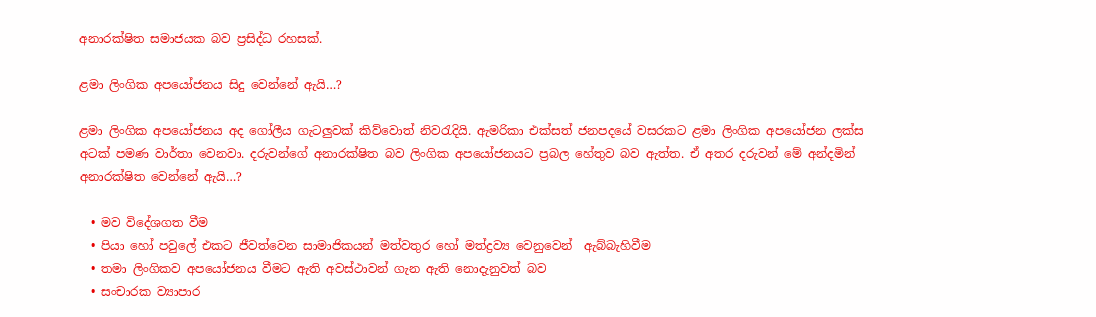අනාරක්ෂිත සමාජයක බව ප්‍රසිද්ධ රහසක්.

ළමා ලිංගික අපයෝජනය සිදු වෙන්නේ ඇයි…?

ළමා ලිංගික අපයෝජනය අද ගෝලීය ගැටලුවක් කිව්වොත් නිවරැදියි. ඇමරිකා එක්සත් ජනපදයේ වසරකට ළමා ලිංගික අපයෝජන ලක්ස අටක් පමණ වාර්තා වෙනවා. දරුවන්ගේ අනාරක්ෂිත බව ලිංගික අපයෝජනයට ප්‍රබල හේතුව බව ඇත්ත. ඒ අතර දරුවන් මේ අන්දමින් අනාරක්ෂිත වෙන්නේ ඇයි…?

  • මව විදේශගත වීම
  • පියා හෝ පවුලේ එකට ජීවත්වෙන සාමාජිකයන් මත්වතුර හෝ මත්ද්‍රව්‍ය වෙනුවෙන්  ඇබ්බැහිවීම
  • තමා ලිංගිකව අපයෝජනය වීමට ඇති අවස්ථාවන් ගැන ඇති නොදැනුවත් බව
  • සංචාරක ව්‍යාපාර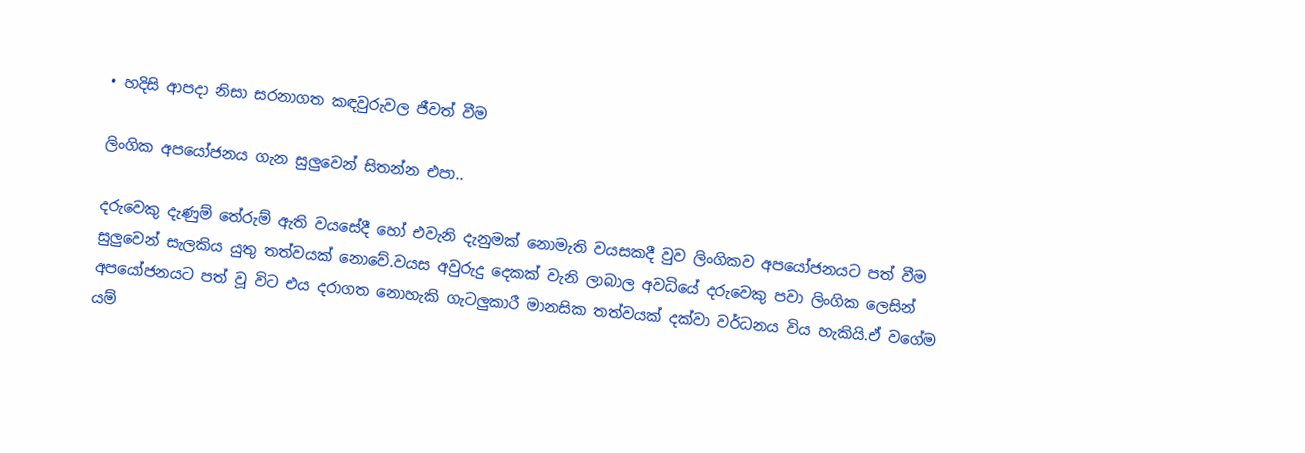• හදිසි ආපදා නිසා සරනාගත කඳවුරුවල ජීවත් වීම

ලිංගික අපයෝජනය ගැන සුලුවෙන් සිතන්න එපා..

දරුවෙකු දැණුම් තේරුම් ඇති වයසේදී හෝ එවැනි දැනුමක් නොමැති වයසකදී වුව ලිංගිකව අපයෝජනයට පත් වීම සුලුවෙන් සැලකිය යුතු තත්වයක් නොවේ.වයස අවුරුදු දෙකක් වැනි ලාබාල අවධියේ දරුවෙකු පවා ලිංගික ලෙසින් අපයෝජනයට පත් වූ විට එය දරාගත නොහැකි ගැටලුකාරී මානසික තත්වයක් දක්වා වර්ධනය විය හැකියි.ඒ වගේම යම්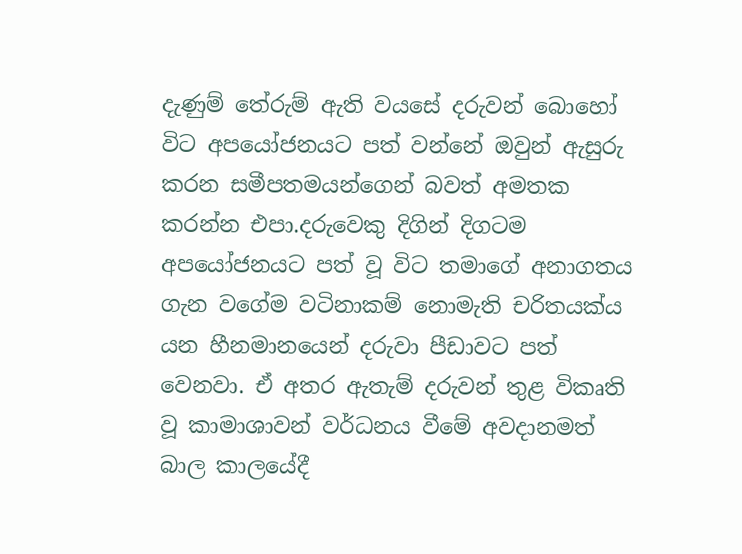දැණුම් තේරුම් ඇති වයසේ දරුවන් බොහෝ විට අපයෝජනයට පත් වන්නේ ඔවුන් ඇසුරු කරන සමීපතමයන්ගෙන් බවත් අමතක කරන්න එපා.දරුවෙකු දිගින් දිගටම අපයෝජනයට පත් වූ විට තමාගේ අනාගතය ගැන වගේම වටිනාකම් නොමැති චරිතයක්ය යන හීනමානයෙන් දරුවා පීඩාවට පත් වෙනවා. ඒ අතර ඇතැම් දරුවන් තුළ විකෘති වූ කාමාශාවන් වර්ධනය වීමේ අවදානමත් බාල කාලයේදී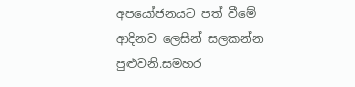අපයෝජනයට පත් වීමේ ආදිනව ලෙසින් සලකන්න පුළුවනි.සමහර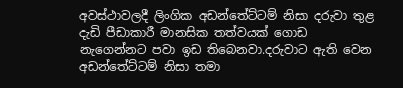අවස්ථාවලදී ලිංගික අඩන්තේට්ටම් නිසා දරුවා තුළ දැඩි පීඩාකාරී මානසික තත්වයක් ගොඩ නැගෙන්නට පවා ඉඩ තිබෙනවා.දරුවාට ඇති වෙන අඩන්තේට්ටම් නිසා තමා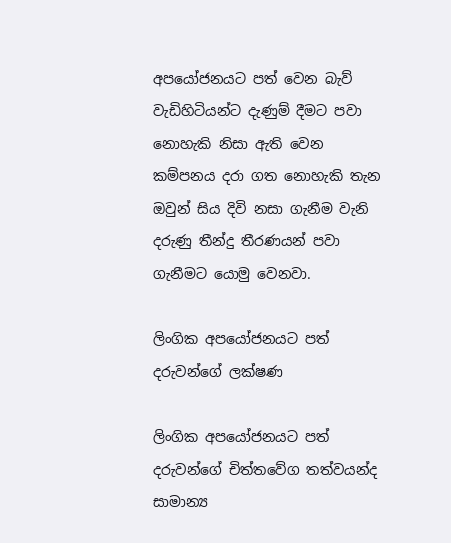අපයෝජනයට පත් වෙන බැව් වැඩිහිටියන්ට දැණුම් දීමට පවා නොහැකි නිසා ඇති වෙන කම්පනය දරා ගත නොහැකි තැන ඔවුන් සිය දිවි නසා ගැනීම වැනි දරුණු තීන්දු තීරණයන් පවා ගැනීමට යොමු වෙනවා.

ලිංගික අපයෝජනයට පත් දරුවන්ගේ ලක්ෂණ

ලිංගික අපයෝජනයට පත් දරුවන්ගේ චිත්තවේග තත්වයන්ද සාමාන්‍ය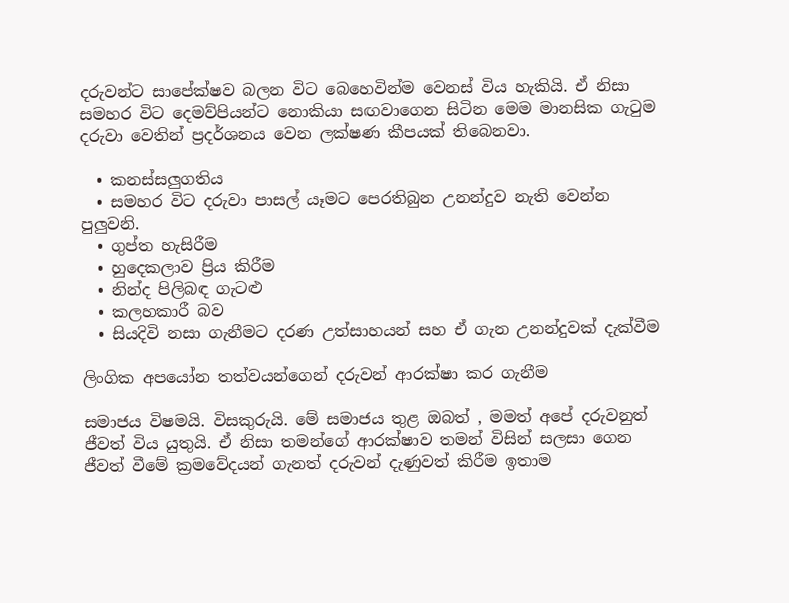දරුවන්ට සාපේක්ෂව බලන විට බෙහෙවින්ම වෙනස් විය හැකියි. ඒ නිසා සමහර විට දෙමව්පියන්ට නොකියා සඟවාගෙන සිටින මෙම මානසික ගැටුම දරුවා වෙතින් ප්‍රදර්ශනය වෙන ලක්ෂණ කීපයක් තිබෙනවා.

  • කනස්සලුගතිය
  • සමහර විට දරුවා පාසල් යෑමට පෙරතිබුන උනන්දුව නැති වෙන්න පුලුවනි.
  • ගුප්ත හැසිරීම
  • හුදෙකලාව ප්‍රිය කිරීම
  • නින්ද පිලිබඳ ගැටළු
  • කලහකාරී බව
  • සියදිවි නසා ගැනීමට දරණ උත්සාහයන් සහ ඒ ගැන උනන්දුවක් දැක්වීම

ලිංගික අපයෝන තත්වයන්ගෙන් දරුවන් ආරක්ෂා කර ගැනීම

සමාජය විෂමයි. විසකුරුයි. මේ සමාජය තුළ ඔබත් , මමත් අපේ දරුවනුත් ජීවත් විය යුතුයි. ඒ නිසා තමන්ගේ ආරක්ෂාව තමන් විසින් සලසා ගෙන ජීවත් වීමේ ක්‍රමවේදයන් ගැනත් දරුවන් දැණුවත් කිරීම ඉතාම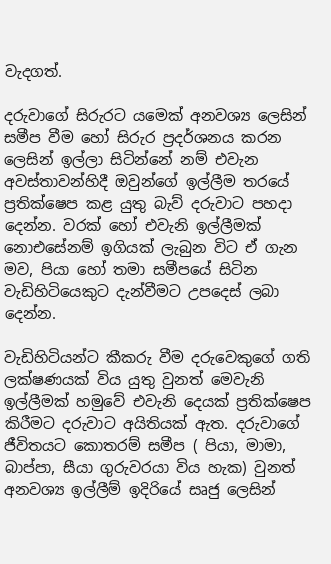වැදගත්.

දරුවාගේ සිරුරට යමෙක් අනවශ්‍ය ලෙසින් සමීප වීම හෝ සිරුර ප්‍රදර්ශනය කරන ලෙසින් ඉල්ලා සිටින්නේ නම් එවැන අවස්තාවන්හිදී ඔවුන්ගේ ඉල්ලීම තරයේ ප්‍රතික්ෂෙප කළ යුතු බැව් දරුවාට පහදා දෙන්න. වරක් හෝ එවැනි ඉල්ලීමක් නොඑසේනම් ඉගියක් ලැබුන විට ඒ ගැන මව, පියා හෝ තමා සමීපයේ සිටින වැඩිහිටියෙකුට දැන්වීමට උපදෙස් ලබා දෙන්න.

වැඩිහිටියන්ට කීකරු වීම දරුවෙකුගේ ගති ලක්ෂණයක් විය යුතු වුනත් මෙවැනි ඉල්ලීමක් හමුවේ එවැනි දෙයක් ප්‍රතික්ෂෙප කිරීමට දරුවාට අයිතියක් ඇත. දරුවාගේ ජීවිතයට කොතරම් සමීප ( පියා, මාමා, බාප්පා, සීයා ගුරුවරයා විය හැක) වුනත්  අනවශ්‍ය ඉල්ලීම් ඉදිරියේ සෘජු ලෙසින්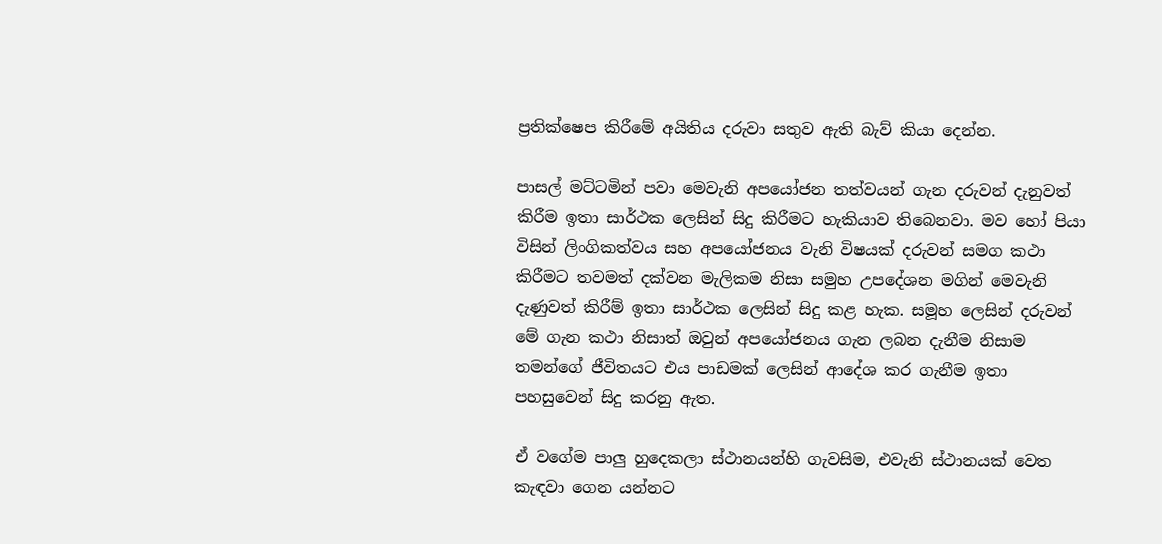ප්‍රතික්ෂෙප කිරීමේ අයිතිය දරුවා සතුව ඇති බැව් කියා දෙන්න.

පාසල් මට්ටමින් පවා මෙවැනි අපයෝජන තත්වයන් ගැන දරුවන් දැනුවත් කිරීම ඉතා සාර්ථක ලෙසින් සිදු කිරීමට හැකියාව තිබෙනවා. මව හෝ පියා විසින් ලිංගිකත්වය සහ අපයෝජනය වැනි විෂයක් දරුවන් සමග කථා කිරීමට තවමත් දක්වන මැලිකම නිසා සමුහ උපදේශන මගින් මෙවැනි දැණුවත් කිරීම් ඉතා සාර්ථක ලෙසින් සිදු කළ හැක. සමූහ ලෙසින් දරුවන් මේ ගැන කථා නිසාත් ඔවුන් අපයෝජනය ගැන ලබන දැනීම නිසාම තමන්ගේ ජීවිතයට එය පාඩමක් ලෙසින් ආදේශ කර ගැනීම ඉතා පහසුවෙන් සිදු කරනු ඇත.

ඒ වගේම පාලු හුදෙකලා ස්ථානයන්හි ගැවසිම, එවැනි ස්ථානයක් වෙත කැඳවා ගෙන යන්නට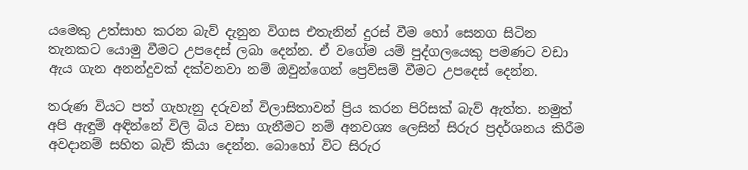යමෙකු උත්සාහ කරන බැව් දැනුන විගස එතැනින් දුරස් වීම හෝ සෙනග සිටින තැනකට යොමු වීමට උපදෙස් ලබා දෙන්න. ඒ වගේම යම් පුද්ගලයෙකු පමණට වඩා ඇය ගැන අනන්දුවක් දක්වනවා නම් ඔවුන්ගෙන් ප්‍රෙව්සම් වීමට උපදෙස් දෙන්න.

තරුණ වියට පත් ගැහැනු දරුවන් විලාසිතාවන් ප්‍රිය කරන පිරිසක් බැව් ඇත්ත. නමුත් අපි ඇඳුම් අඳින්නේ විලි බිය වසා ගැනීමට නම් අනවශ්‍ය ලෙසින් සිරුර ප්‍රදර්ශනය කිරීම අවදානම් සහිත බැව් කියා දෙන්න. බොහෝ විට සිරුර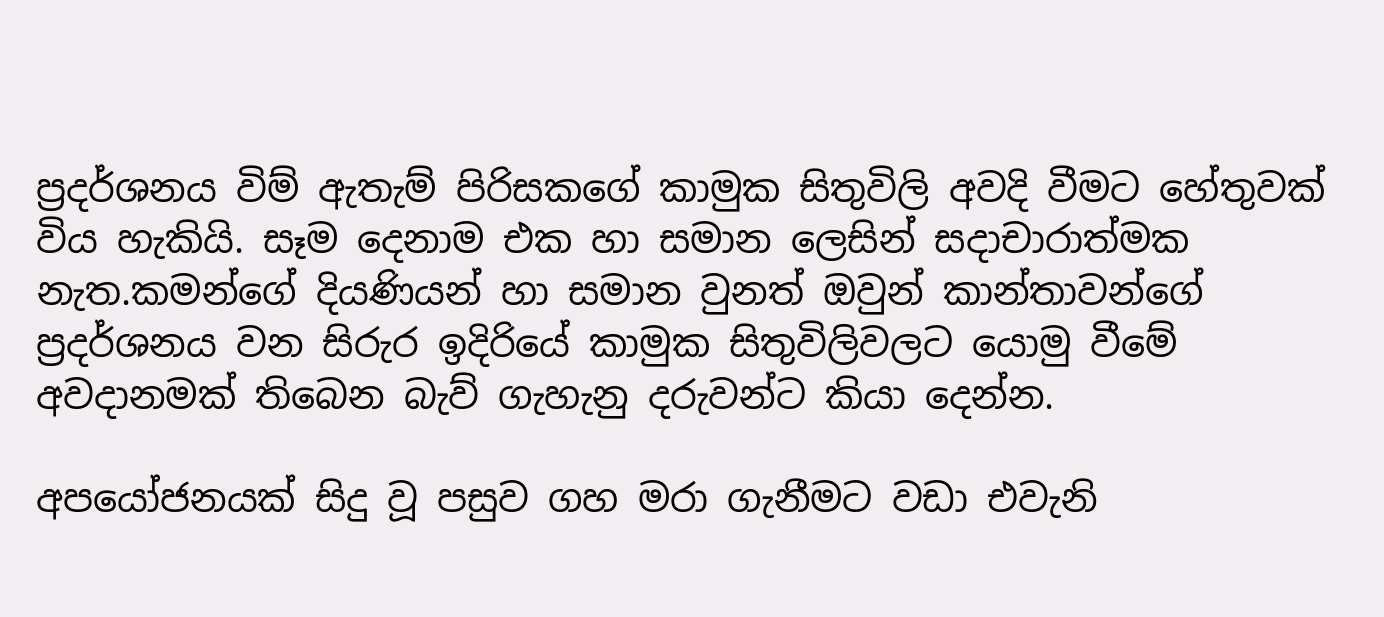ප්‍රදර්ශනය විම් ඇතැම් පිරිසකගේ කාමුක සිතුවිලි අවදි වීමට හේතුවක් විය හැකියි. සෑම දෙනාම එක හා සමාන ලෙසින් සදාචාරාත්මක නැත.කමන්ගේ දියණියන් හා සමාන වුනත් ඔවුන් කාන්තාවන්ගේ ප්‍රදර්ශනය වන සිරුර ඉදිරියේ කාමුක සිතුවිලිවලට යොමු වීමේ අවදානමක් තිබෙන බැව් ගැහැනු දරුවන්ට කියා දෙන්න.

අපයෝජනයක් සිදු වූ පසුව ගහ මරා ගැනීමට වඩා එවැනි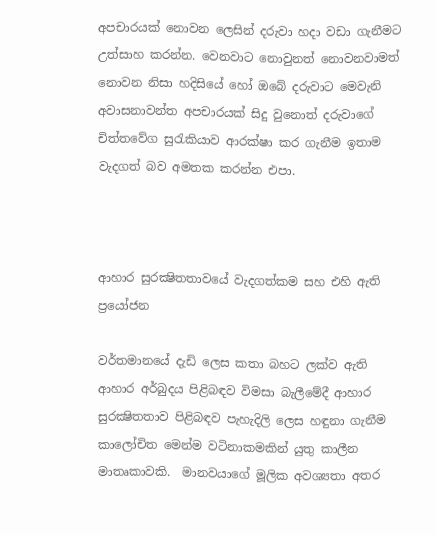අපචාරයක් නොවන ලෙසින් දරුවා හදා වඩා ගැනීමට උත්සාහ කරන්න. වෙනවාට නොවුනත් නොවනවාමත් නොවන නිසා හදිසියේ හෝ ඔබේ දරුවාට මෙවැනි අවාසනාවන්ත අපචාරයක් සිදු වුනොත් දරුවාගේ චිත්තවේග සුරැකියාව ආරක්ෂා කර ගැනීම ඉතාම වැදගත් බව අමතක කරන්න එපා.



ආහාර සුරක්‍ෂිතතාවයේ වැදගත්කම සහ එහි ඇති ප්‍රයෝජන

වර්තමානයේ දැඩි ලෙස කතා බහට ලක්ව ඇති ආහාර අර්බුදය පිළිබඳව විමසා බැලීමේදී ආහාර සුරක්‍ෂිතතාව පිළිබඳව පැහැදිලි ලෙස හඳුනා ගැනීම කාලෝචිත මෙන්ම වටිනාකමකින් යුතු කාලීන මාතෘකාවකි.  මානවයාගේ මූලික අවශ්‍යතා අතර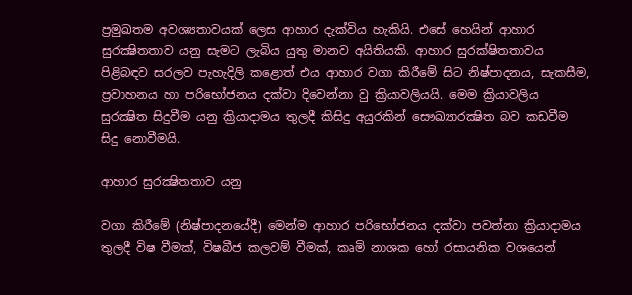ප්‍රමුඛතම අවශ්‍යතාවයක් ලෙස ආහාර දැක්විය හැකියි. එසේ හෙයින් ආහාර සුරක්‍ෂිතතාව යනු සැමට ලැබිය යුතු මානව අයිතියකි. ආහාර සුරක්ෂිතතාවය පිළිබඳව සරලව පැහැදිලි කළොත් එය ආහාර වගා කිරීමේ සිට නිෂ්පාදනය, සැකසීම, ප්‍රවාහනය හා පරිභෝජනය දක්වා දිවෙන්නා වු ක්‍රියාවලියයි. මෙම ක්‍රියාවලිය සුරක්‍ෂිත සිදුවීම යනු ක්‍රියාදාමය තුලදී කිසිදු අයුරකින් සෞඛ්‍යාරක්‍ෂිත බව කඩවීම සිදු නොවීමයි.

ආහාර සුරක්‍ෂිතතාව යනු

වගා කිරීමේ (නිෂ්පාදනයේදී) මෙන්ම ආහාර පරිභෝජනය දක්වා පවත්නා ක්‍රියාදාමය තුලදී විෂ වීමක්, විෂබීජ කලවම් වීමක්, කෘමි නාශක හෝ රසායනික වශයෙන්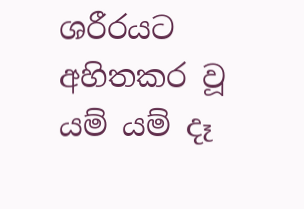ශරීරයට අහිතකර වූ යම් යම් දෑ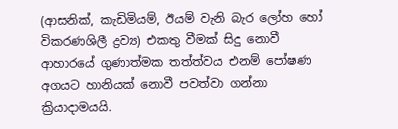(ආසනික්, කැඩිමියම්, ඊයම් වැනි බැර ලෝහ හෝ විකරණශිලී ද්‍රව්‍ය) එකතු වීමක් සිදු නොවී ආහාරයේ ගුණාත්මක තත්ත්වය එනම් පෝෂණ අගයට හානියක් නොවී පවත්වා ගන්නා ක්‍රියාදාමයයි.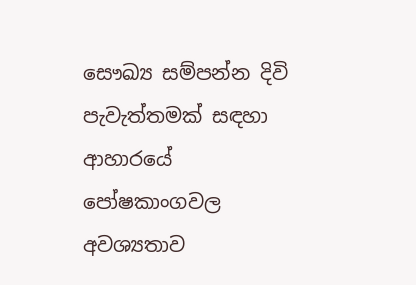සෞඛ්‍ය සම්පන්න දිවි පැවැත්තමක් සඳහා ආහාරයේ පෝෂකාංගවල අවශ්‍යතාව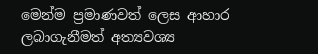මෙන්ම ප්‍රමාණවත් ලෙස ආහාර ලබාගැනීමත් අත්‍යවශ්‍ය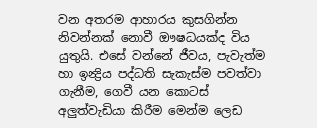වන අතරම ආහාරය කුසගින්න නිවන්නක් නොවී ඖෂධයක්ද විය යුතුයි. එසේ වන්නේ ජීවය, පැවැත්ම හා ඉන්‍ද්‍රිය පද්ධති සැකැස්ම පවත්වා ගැනීම, ගෙවී යන කොටස් අලුත්වැඩියා කිරීම මෙන්ම ලෙඩ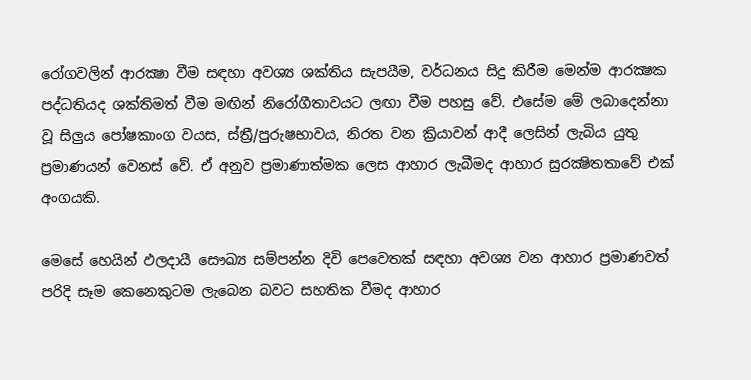රෝගවලින් ආරක්‍ෂා වීම සඳහා අවශ්‍ය ශක්තිය සැපයීම, වර්ධනය සිදු කිරීම මෙන්ම ආරක්‍ෂක පද්ධතියද ශක්තිමත් වීම මඟින් නිරෝගීතාවයට ලඟා වීම පහසු වේ. එසේම මේ ලබාදෙන්නා වූ සිලුය පෝෂකාංග වයස, ස්ත්‍රී/පුරුෂභාවය, නිරත වන ක්‍රියාවන් ආදී ලෙසින් ලැබිය යුතු ප්‍රමාණයන් වෙනස් වේ. ඒ අනුව ප්‍රමාණාත්මක ලෙස ආහාර ලැබීමද ආහාර සුරක්‍ෂිතතාවේ එක් අංගයකි.

මෙසේ හෙයින් ඵලදායී සෞඛ්‍ය සම්පන්න දිවි පෙවෙතක් සඳහා අවශ්‍ය වන ආහාර ප්‍රමාණවත් පරිදි සෑම කෙනෙකුටම ලැබෙන බවට සහතික වීමද ආහාර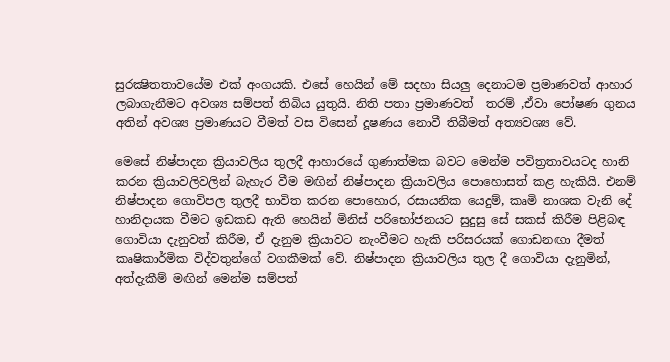සුරක්‍ෂිතතාවයේම එක් අංගයකි. එසේ හෙයින් මේ සදහා සියලු දෙනාටම ප්‍රමාණවත් ආහාර ලබාගැනීමට අවශ්‍ය සම්පත් තිබිය යුතුයි. නිති පතා ප්‍රමාණවත්  තරම් ,ඒවා පෝෂණ ගුනය අතින් අවශ්‍ය ප්‍රමාණයට වීමත් වස විසෙන් දූෂණය නොවී තිබීමත් අත්‍යවශ්‍ය වේ.

මෙසේ නිෂ්පාදන ක්‍රියාවලිය තුලදී ආහාරයේ ගුණාත්මක බවට මෙන්ම පවිත්‍රතාවයටද හානි කරන ක්‍රියාවලිවලින් බැහැර වීම මඟින් නිෂ්පාදන ක්‍රියාවලිය පොහොසත් කළ හැකියි. එනම් නිෂ්පාදන ගොවිපල තුලදී භාවිත කරන පොහොර, රසායනික යෙදුම්, කෘමි නාශක වැනි දේ හානිදායක වීමට ඉඩකඩ ඇති හෙයින් මිනිස් පරිභෝජනයට සුදුසු සේ සකස් කිරීම පිළිබඳ ගොවියා දැනුවත් කිරීම, ඒ දැනුම ක්‍රියාවට නැංවීමට හැකි පරිසරයක් ගොඩනඟා දීමත් කෘෂිකාර්මික විද්වතුන්ගේ වගකීමක් වේ. නිෂ්පාදන ක්‍රියාවලිය තුල දී ගොවියා දැනුමින්, අත්දැකීම් මඟින් මෙන්ම සම්පත්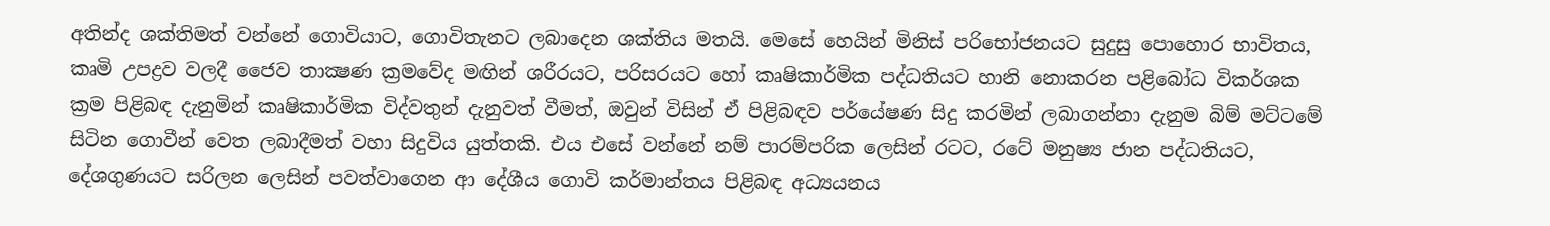අතින්ද ශක්තිමත් වන්නේ ගොවියාට, ගොවිතැනට ලබාදෙන ශක්තිය මතයි. මෙසේ හෙයින් මිනිස් පරිභෝජනයට සුදුසු පොහොර භාවිතය, කෘමි උපද්‍රව වලදී ජෛව තාක්‍ෂණ ක්‍රමවේද මඟින් ශරීරයට, පරිසරයට හෝ කෘෂිකාර්මික පද්ධතියට හානි නොකරන පළිබෝධ විකර්ශක ක්‍රම පිළිබඳ දැනුමින් කෘෂිකාර්මික විද්වතුන් දැනුවත් වීමත්, ඔවුන් විසින් ඒ පිළිබඳව පර්යේෂණ සිදු කරමින් ලබාගන්නා දැනුම බිම් මට්ටමේ සිටින ගොවීන් වෙත ලබාදීමත් වහා සිදුවිය යුත්තකි. එය එසේ වන්නේ නම් පාරම්පරික ලෙසින් රටට, රටේ මනුෂ්‍ය ජාන පද්ධතියට, දේශගුණයට සරිලන ලෙසින් පවත්වාගෙන ආ දේශීය ගොවි කර්මාන්තය පිළිබඳ අධ්‍යයනය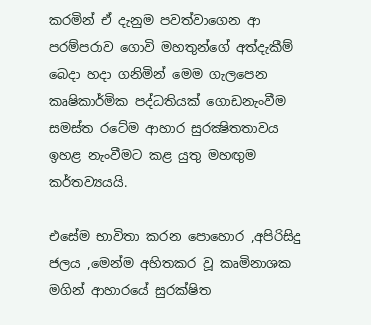කරමින් ඒ දැනුම පවත්වාගෙන ආ පරම්පරාව ගොවි මහතුන්ගේ අත්දැකීම් බෙදා හදා ගනිමින් මෙම ගැලපෙන කෘෂිකාර්මික පද්ධතියක් ගොඩනැංවීම සමස්ත රටේම ආහාර සුරක්‍ෂිතතාවය ඉහළ නැංවීමට කළ යුතු මහඟුම කර්තව්‍යයයි.

එසේම භාවිතා කරන පොහොර ,අපිරිසිදු ජලය ,මෙන්ම අහිතකර වූ කෘමිනාශක මගින් ආහාරයේ සුරක්ෂිත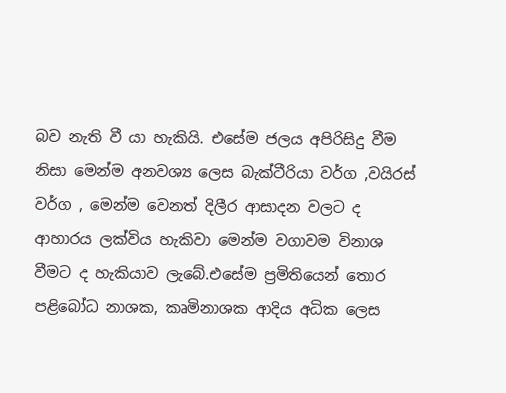බව නැති වී යා හැකියි. එසේම ජලය අපිරිසිදු වීම නිසා මෙන්ම අනවශ්‍ය ලෙස බැක්ටීරියා වර්ග ,වයිරස් වර්ග , මෙන්ම වෙනත් දිලීර ආසාදන වලට ද ආහාරය ලක්විය හැකිවා මෙන්ම වගාවම විනාශ වීමට ද හැකියාව ලැබේ.එසේම ප්‍රමිතියෙන් තොර පළිබෝධ නාශක, කෘමිනාශක ආදිය අධික ලෙස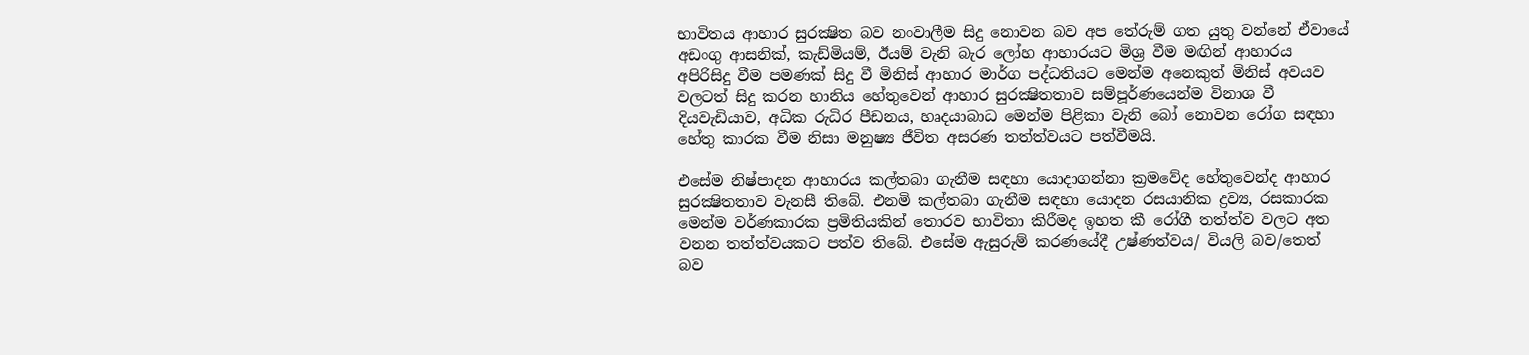භාවිතය ආහාර සුරක්‍ෂිත බව නංවාලීම සිදු නොවන බව අප තේරුම් ගත යුතු වන්නේ ඒවායේ අඩංගු ආසනික්, කැඩ්මියම්, ඊයම් වැනි බැර ලෝහ ආහාරයට මිශ්‍ර වීම මඟින් ආහාරය අපිරිසිදු වීම පමණක් සිදු වී මිනිස් ආහාර මාර්ග පද්ධතියට මෙන්ම අනෙකුත් මිනිස් අවයව වලටත් සිදු කරන හානිය හේතුවෙන් ආහාර සුරක්‍ෂිතතාව සම්පූර්ණයෙන්ම විනාශ වී දියවැඩියාව, අධික රුධිර පීඩනය, හෘදයාබාධ මෙන්ම පිළිකා වැනි බෝ නොවන රෝග සඳහා හේතු කාරක වීම නිසා මනුෂ්‍ය ජීවිත අසරණ තත්ත්වයට පත්වීමයි.

එසේම නිෂ්පාදන ආහාරය කල්තබා ගැනීම සඳහා යොදාගන්නා ක්‍රමවේද හේතුවෙන්ද ආහාර සුරක්‍ෂිතතාව වැනසී තිබේ. එනමි කල්තබා ගැනීම සඳහා යොදන රසයානික ද්‍රව්‍ය, රසකාරක මෙන්ම වර්ණකාරක ප්‍රමිතියකින් තොරව භාවිතා කිරීමද ඉහත කී රෝගී තත්ත්ව වලට අත වනන තත්ත්වයකට පත්ව තිබේ. එසේම ඇසුරුම් කරණයේදී උෂ්ණත්වය/ වියලි බව/තෙත් බව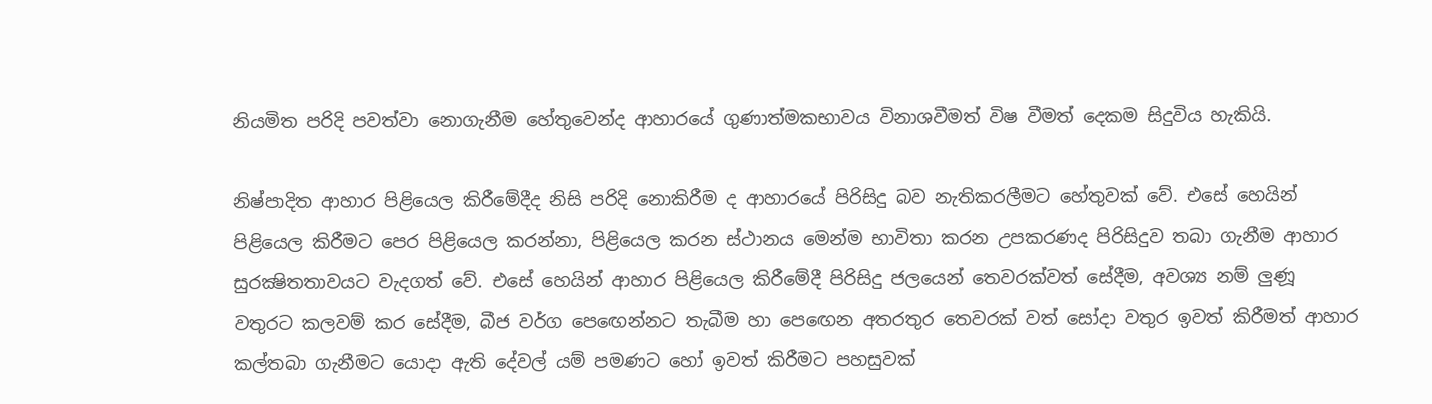නියමිත පරිදි පවත්වා නොගැනීම හේතුවෙන්ද ආහාරයේ ගුණාත්මකභාවය විනාශවීමත් විෂ වීමත් දෙකම සිදුවිය හැකියි.

නිෂ්පාදිත ආහාර පිළියෙල කිරීමේදීද නිසි පරිදි නොකිරීම ද ආහාරයේ පිරිසිදු බව නැතිකරලීමට හේතුවක් වේ. එසේ හෙයින් පිළියෙල කිරීමට පෙර පිළියෙල කරන්නා, පිළියෙල කරන ස්ථානය මෙන්ම භාවිතා කරන උපකරණද පිරිසිදුව තබා ගැනීම ආහාර සුරක්‍ෂිතතාවයට වැදගත් වේ. එසේ හෙයින් ආහාර පිළියෙල කිරීමේදී පිරිසිදු ජලයෙන් තෙවරක්වත් සේදීම, අවශ්‍ය නම් ලුණූ වතුරට කලවම් කර සේදීම, බීජ වර්ග පෙඟෙන්නට තැබීම හා පෙඟෙන අතරතුර තෙවරක් වත් සෝදා වතුර ඉවත් කිරීමත් ආහාර කල්තබා ගැනීමට යොදා ඇති දේවල් යම් පමණට හෝ ඉවත් කිරීමට පහසුවක්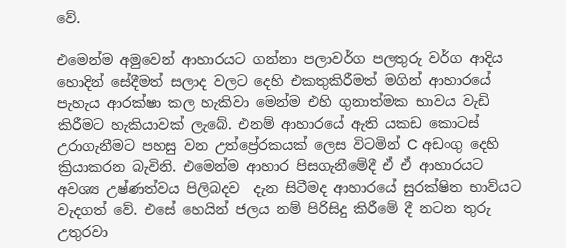වේ.

එමෙන්ම අමුවෙන් ආහාරයට ගන්නා පලාවර්ග පලතුරු වර්ග ආදිය හොදින් සේදීමත් සලාද වලට දෙහි එකතුකිරීමත් මගින් ආහාරයේ පැහැය ආරක්ෂා කල හැකිවා මෙන්ම එහි ගුනාත්මක භාවය වැඩි කිරීමට හැකියාවක් ලැබේ. එනම් ආහාරයේ ඇති යකඩ කොටස් උරාගැනීමට පහසු වන උත්ප්‍රේරකයක් ලෙස විටමින් C අඩංගු දෙහි ක්‍රියාකරන බැවිනි. එමෙන්ම ආහාර පිසගැනීමේදී ඒ ඒ ආහාරයට අවශ්‍ය උෂ්ණත්වය පිලිබදව  දැන සිටීමද ආහාරයේ සුරක්ෂිත භාව්යට වැදගත් වේ. එසේ හෙයින් ජලය නම් පිරිසිදු කිරීමේ දී නටන තුරු උතුරවා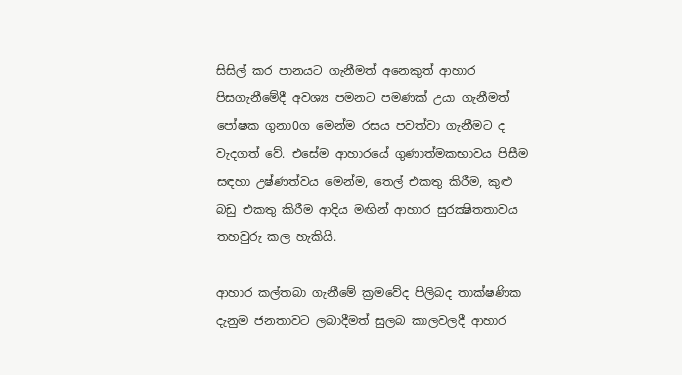සිසිල් කර පානයට ගැනීමත් අනෙකුත් ආහාර පිසගැනීමේදී අවශ්‍ය පමනට පමණක් උයා ගැනීමත් පෝෂක ගුනා0ග මෙන්ම රසය පවත්වා ගැනීමට ද වැදගත් වේ. එසේම ආහාරයේ ගුණාත්මකභාවය පිසීම සඳහා උෂ්ණත්වය මෙන්ම, තෙල් එකතු කිරීම, කුළු බඩු එකතු කිරීම ආදිය මඟින් ආහාර සුරක්‍ෂිතතාවය තහවුරු කල හැකියි.

ආහාර කල්තබා ගැනීමේ ක්‍රමවේද පිලිබද තාක්ෂණික දැනුම ජනතාවට ලබාදීමත් සුලබ කාලවලදී ආහාර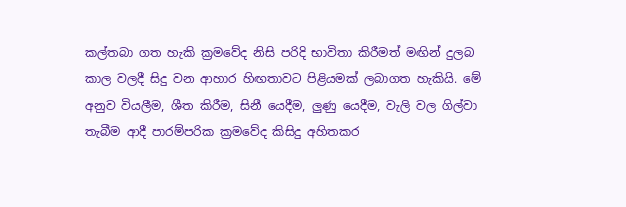කල්තබා ගත හැකි ක්‍රමවේද නිසි පරිදි භාවිතා කිරීමත් මඟින් දුලබ කාල වලදී සිදු වන ආහාර හිඟතාවට පිළියමක් ලබාගත හැකියි. මේ අනුව වියලීම, ශීත කිරීම, සිනී යෙදීම, ලුණු යෙදීම, වැලි වල ගිල්වා තැබීම ආදී පාරම්පරික ක්‍රමවේද කිසිදු අහිතකර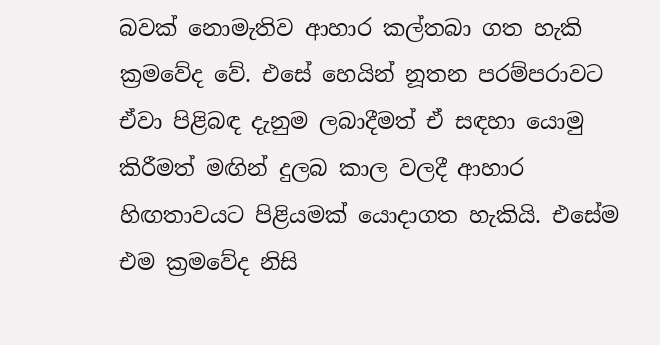බවක් නොමැතිව ආහාර කල්තබා ගත හැකි ක්‍රමවේද වේ. එසේ හෙයින් නූතන පරම්පරාවට ඒවා පිළිබඳ දැනුම ලබාදීමත් ඒ සඳහා යොමු කිරීමත් මඟින් දුලබ කාල වලදී ආහාර හිඟතාවයට පිළියමක් යොදාගත හැකියි. එසේම එම ක්‍රමවේද නිසි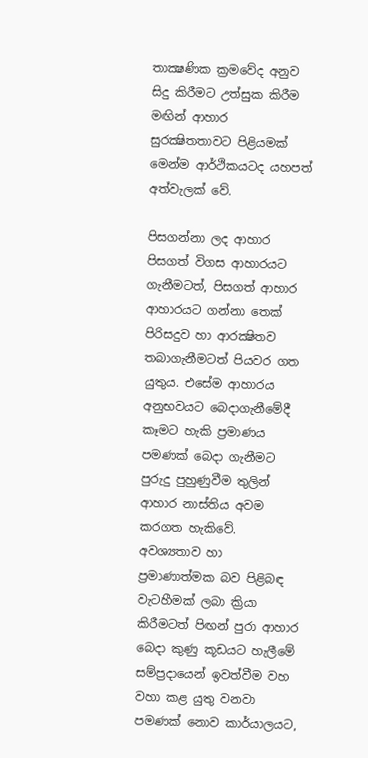තාක්‍ෂණික ක්‍රමවේද අනුව සිදු කිරීමට උත්සුක කිරීම මඟින් ආහාර සුරක්‍ෂිතතාවට පිළියමක් මෙන්ම ආර්ථිකයටද යහපත් අත්වැලක් වේ.

පිසගන්නා ලද ආහාර පිසගත් විගස ආහාරයට ගැනීමටත්, පිසගත් ආහාර ආහාරයට ගන්නා තෙක් පිරිසදුව හා ආරක්‍ෂිතව තබාගැනීමටත් පියවර ගත යුතුය. එසේම ආහාරය අනුභවයට බෙදාගැනීමේදී කෑමට හැකි ප්‍රමාණය පමණක් බෙදා ගැනීමට පුරුදු පුහුණුවීම තුලින් ආහාර නාස්තිය අවම කරගත හැකිවේ. අවශ්‍යතාව හා ප්‍රමාණාත්මක බව පිළිබඳ වැටහීමක් ලබා ක්‍රියා කිරීමටත් පිඟන් පුරා ආහාර බෙදා කුණු කූඩයට හැලීමේ සම්ප්‍රදායෙන් ඉවත්වීම වහ වහා කළ යුතු වනවා පමණක් නොව කාර්යාලයට,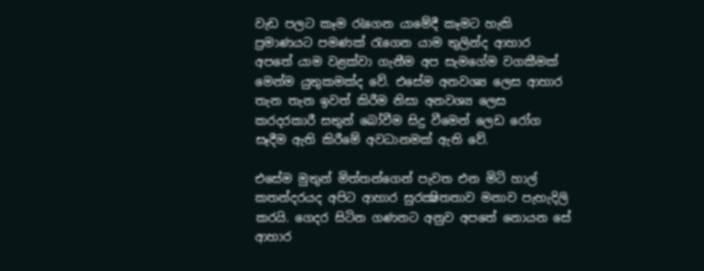වැඩ පලට කෑම රැගෙන යාමේදී කෑමට හැකි ප්‍රමාණයට පමණක් රැගෙන යාම තුලින්ද ආහාර අපතේ යාම වළක්වා ගැනීම අප සැමගේම වගකීමක් මෙන්ම යුතුකමක්ද වේ. එසේම අනවශ්‍ය ලෙස ආහාර තැන තැන ඉවත් කිරීම නිසා අනවශ්‍ය ලෙස කරදරකාරී සතුන් බෝවීම සිදු වීමෙන් ලෙඩ රෝග සෑදීම ඇති කිරීමේ අවධානමක් ඇති වේ.

එසේම මුතුන් මිත්තන්ගෙන් පැවත එන මිටි හාල් කතන්දරයද අපිට ආහාර සුරක්‍ෂිතතාව මනාව පැහැදිලි කරයි. ගෙදර සිටින ගණනට අනුව අපතේ නොයන සේ ආහාර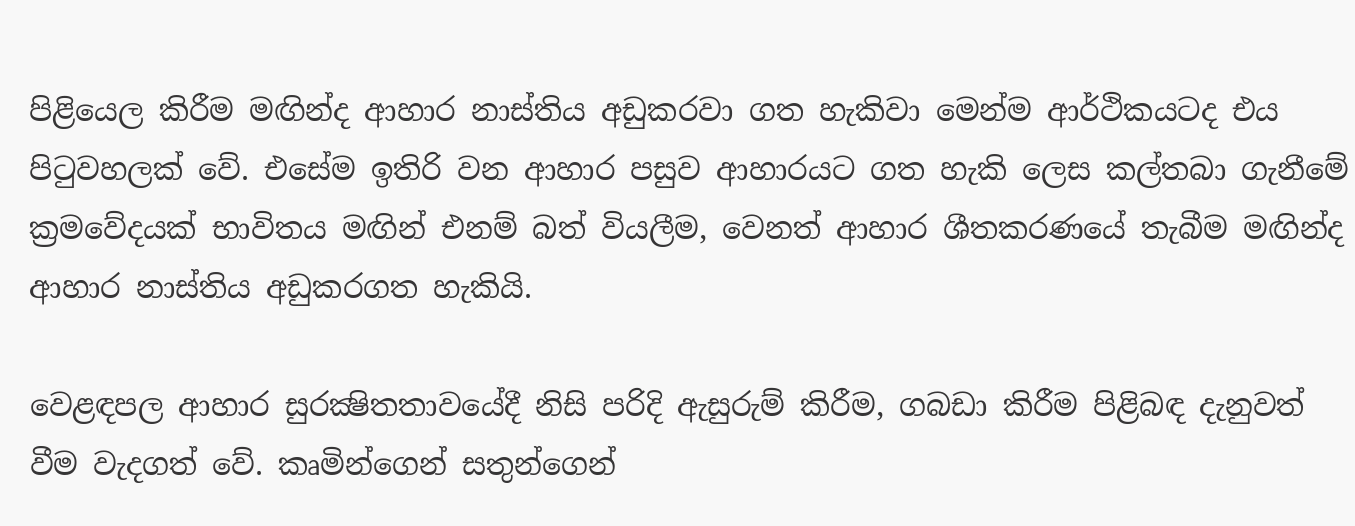පිළියෙල කිරීම මඟින්ද ආහාර නාස්තිය අඩුකරවා ගත හැකිවා මෙන්ම ආර්ථිකයටද එය පිටුවහලක් වේ. එසේම ඉතිරි වන ආහාර පසුව ආහාරයට ගත හැකි ලෙස කල්තබා ගැනීමේ ක්‍රමවේදයක් භාවිතය මඟින් එනම් බත් වියලීම, වෙනත් ආහාර ශීතකරණයේ තැබීම මඟින්ද ආහාර නාස්තිය අඩුකරගත හැකියි.

වෙළඳපල ආහාර සුරක්‍ෂිතතාවයේදී නිසි පරිදි ඇසුරුම් කිරීම, ගබඩා කිරීම පිළිබඳ දැනුවත් වීම වැදගත් වේ. කෘමින්ගෙන් සතුන්ගෙන්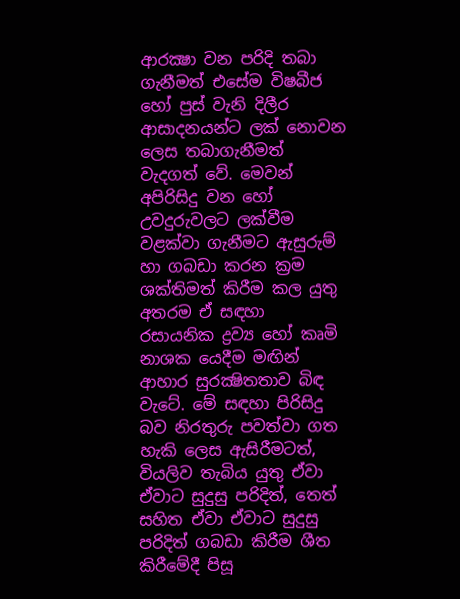ආරක්‍ෂා වන පරිදි තබා ගැනීමත් එසේම විෂබීජ හෝ පුස් වැනි දිලීර ආසාදනයන්ට ලක් නොවන ලෙස තබාගැනීමත් වැදගත් වේ. මෙවන් අපිරිසිදු වන හෝ උවදුරුවලට ලක්වීම වළක්වා ගැනීමට ඇසුරුම් හා ගබඩා කරන ක්‍රම ශක්තිමත් කිරීම කල යුතු අතරම ඒ සඳහා රසායනික ද්‍රව්‍ය හෝ කෘමි නාශක යෙදීම මඟින් ආහාර සුරක්‍ෂිතතාව බිඳ වැටේ. මේ සඳහා පිරිසිදු බව නිරතුරු පවත්වා ගත හැකි ලෙස ඇසිරීමටත්, වියලිව තැබිය යුතු ඒවා ඒවාට සුදුසු පරිදිත්, තෙත් සහිත ඒවා ඒවාට සුදුසු පරිදිත් ගබඩා කිරීම ශීත කිරීමේදී පිසූ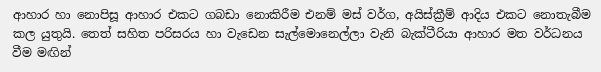ආහාර හා නොපිසූ ආහාර එකට ගබඩා නොකිරීම එනම් මස් වර්ග, අයිස්ක්‍රීම් ආදිය එකට නොතැබීම කල යුතුයි. තෙත් සහිත පරිසරය හා වැඩෙන සැල්මොනෙල්ලා වැනි බැක්ටීරියා ආහාර මත වර්ධනය වීම මඟින්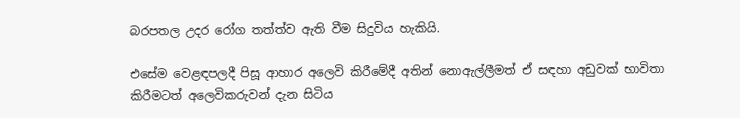බරපතල උදර රෝග තත්ත්ව ඇති වීම සිදුවිය හැකියි.

එසේම වෙළඳපලදී පිසූ ආහාර අලෙවි කිරීමේදී අතින් නොඇල්ලීමත් ඒ සඳහා අඩුවක් භාවිතා කිරීමටත් අලෙවිකරුවන් දැන සිටිය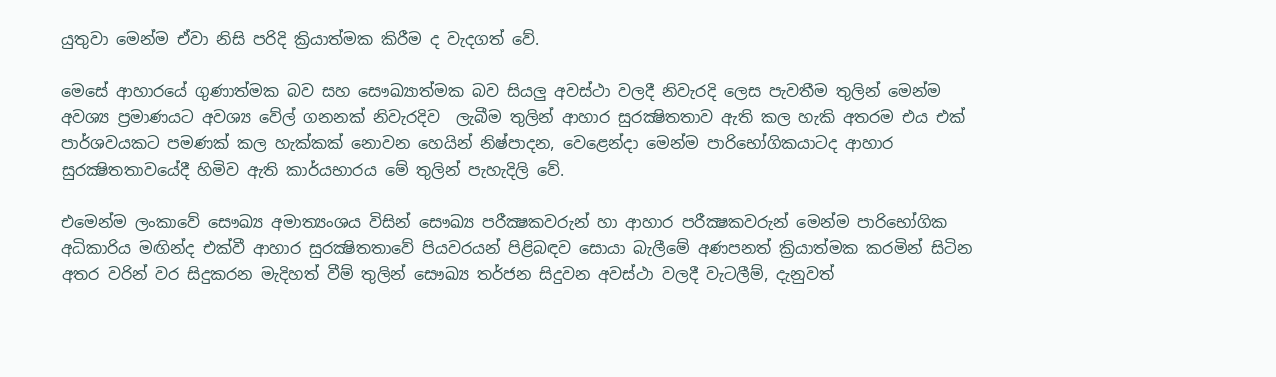යුතුවා මෙන්ම ඒවා නිසි පරිදි ක්‍රියාත්මක කිරීම ද වැදගත් වේ.

මෙසේ ආහාරයේ ගුණාත්මක බව සහ සෞඛ්‍යාත්මක බව සියලු අවස්ථා වලදී නිවැරදි ලෙස පැවතීම තුලින් මෙන්ම අවශ්‍ය ප්‍රමාණයට අවශ්‍ය වේල් ගනනක් නිවැරදිව  ලැබීම තුලින් ආහාර සුරක්‍ෂිතතාව ඇති කල හැකි අතරම එය එක් පාර්ශවයකට පමණක් කල හැක්කක් නොවන හෙයින් නිෂ්පාදන, වෙළෙන්දා මෙන්ම පාරිභෝගිකයාටද ආහාර සුරක්‍ෂිතතාවයේදී හිමිව ඇති කාර්යභාරය මේ තුලින් පැහැදිලි වේ.

එමෙන්ම ලංකාවේ සෞඛ්‍ය අමාත්‍යංශය විසින් සෞඛ්‍ය පරීක්‍ෂකවරුන් හා ආහාර පරීක්‍ෂකවරුන් මෙන්ම පාරිභෝගික අධිකාරිය මඟින්ද එක්වී ආහාර සුරක්‍ෂිතතාවේ පියවරයන් පිළිබඳව සොයා බැලීමේ අණපනත් ක්‍රියාත්මක කරමින් සිටින අතර වරින් වර සිදුකරන මැදිහත් වීම් තුලින් සෞඛ්‍ය තර්ජන සිදුවන අවස්ථා වලදී වැටලීම්, දැනුවත්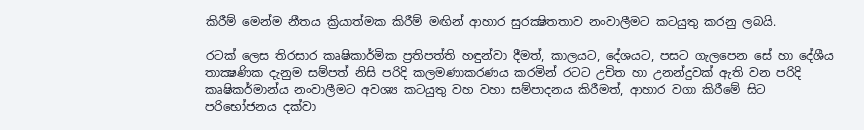කිරීම් මෙන්ම නීතය ක්‍රියාත්මක කිරීම් මඟින් ආහාර සුරක්‍ෂිතතාව නංවාලීමට කටයුතු කරනු ලබයි.

රටක් ලෙස තිරසාර කෘෂිකාර්මික ප්‍රතිපත්ති හඳුන්වා දීමත්, කාලයට, දේශයට, පසට ගැලපෙන සේ හා දේශීය තාක්‍ෂණික දැනුම සම්පත් නිසි පරිදි කලමණාකරණය කරමින් රටට උචිත හා උනන්දුවක් ඇති වන පරිදි කෘෂිකර්මාන්ය නංවාලීමට අවශ්‍ය කටයුතු වහ වහා සම්පාදනය කිරීමත්, ආහාර වගා කිරීමේ සිට පරිභෝජනය දක්වා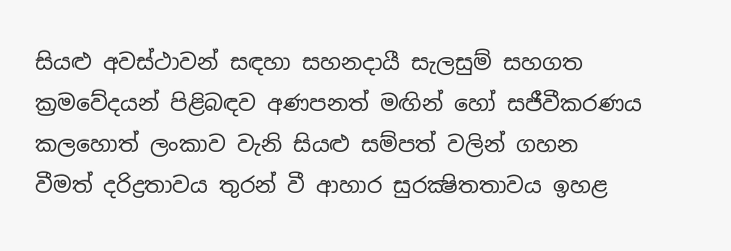සියළු අවස්ථාවන් සඳහා සහනදායී සැලසුම් සහගත ක්‍රමවේදයන් පිළිබඳව අණපනත් මඟින් හෝ සජීවීකරණය කලහොත් ලංකාව වැනි සියළු සම්පත් වලින් ගහන වීමත් දරිද්‍රතාවය තුරන් වී ආහාර සුරක්‍ෂිතතාවය ඉහළ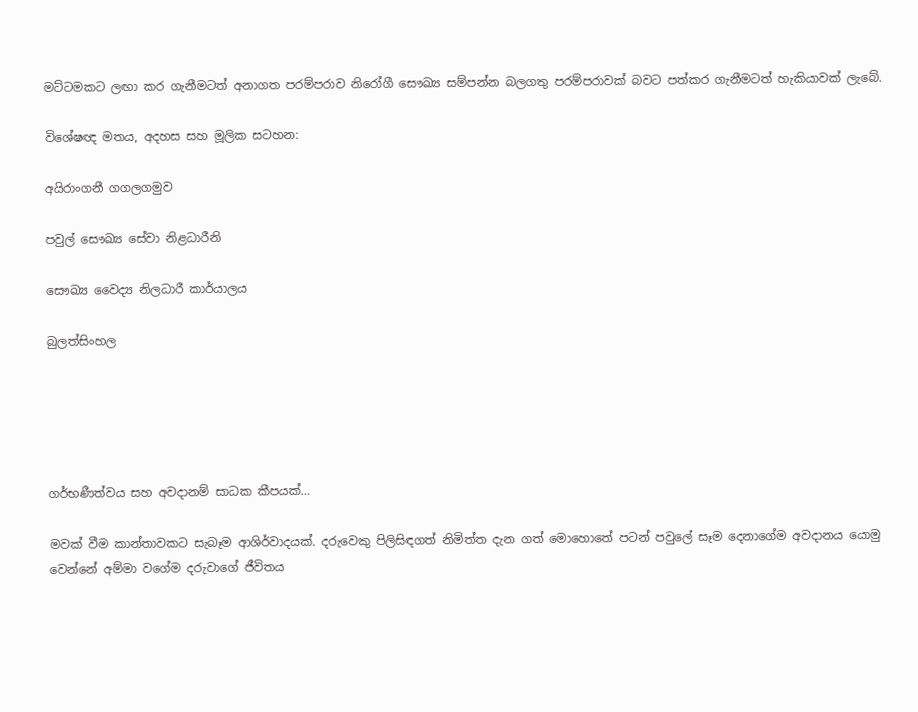මට්ටමකට ලඟා කර ගැනීමටත් අනාගත පරම්පරාව නිරෝගී සෞඛ්‍ය සම්පන්න බලගතු පරම්පරාවක් බවට පත්කර ගැනීමටත් හැකියාවක් ලැබේ.

විශේෂඥ මතය, අදහස සහ මූලික සටහන:

අයිරාංගනී ගගලගමුව

පවුල් සෞඛ්‍ය සේවා නිළධාරීනි

සෞඛ්‍ය වෛද්‍ය නිලධාරී කාර්යාලය

බුලත්සිංහල





ගර්භණීත්වය සහ අවදානම් සාධක කීපයක්…

මවක් වීම කාන්තාවකට සැබෑම ආශිර්වාදයක්. දරුවෙකු පිලිසිඳගත් නිමිත්ත දැන ගත් මොහොතේ පටන් පවුලේ සෑම දෙනාගේම අවදානය යොමු වෙන්නේ අම්මා වගේම දරුවාගේ ජීවිතය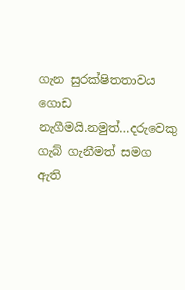ගැන සුරක්ෂිතතාවය ගොඩ නැගීමයි.නමුත්…දරුවෙකු ගැබ් ගැනීමත් සමග ඇති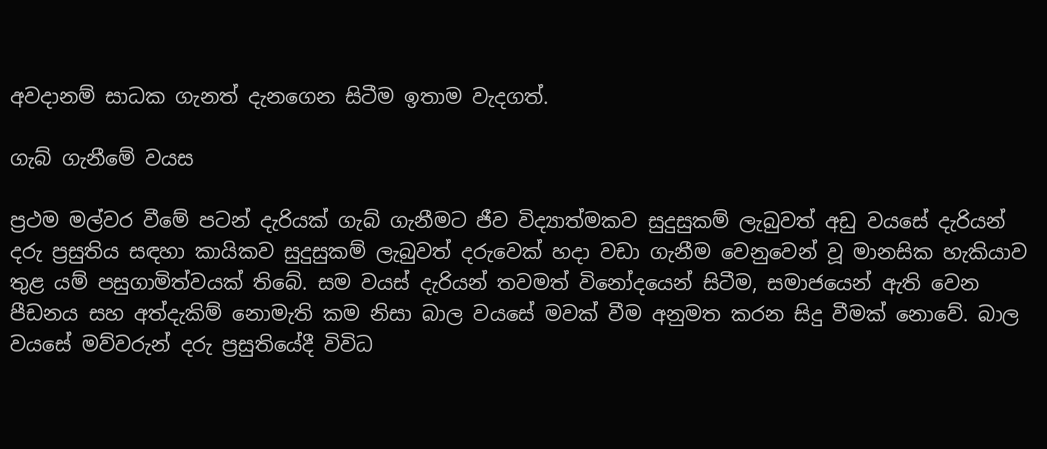අවදානම් සාධක ගැනත් දැනගෙන සිටීම ඉතාම වැදගත්.

ගැබ් ගැනීමේ වයස

ප්‍රථම මල්වර වීමේ පටන් දැරියක් ගැබ් ගැනීමට ජීව විද්‍යාත්මකව සුදුසුකම් ලැබුවත් අඩු වයසේ දැරියන් දරු ප්‍රසුතිය සඳහා කායිකව සුදුසුකම් ලැබුවත් දරුවෙක් හදා වඩා ගැනීම වෙනුවෙන් වූ මානසික හැකියාව තුළ යම් පසුගාමිත්වයක් තිබේ. සම වයස් දැරියන් තවමත් විනෝදයෙන් සිටීම, සමාජයෙන් ඇති වෙන පීඩනය සහ අත්දැකිම් නොමැති කම නිසා බාල වයසේ මවක් වීම අනුමත කරන සිදු වීමක් නොවේ. බාල වයසේ මව්වරුන් දරු ප්‍රසුතියේදී විවිධ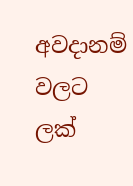අවදානම් වලට ලක්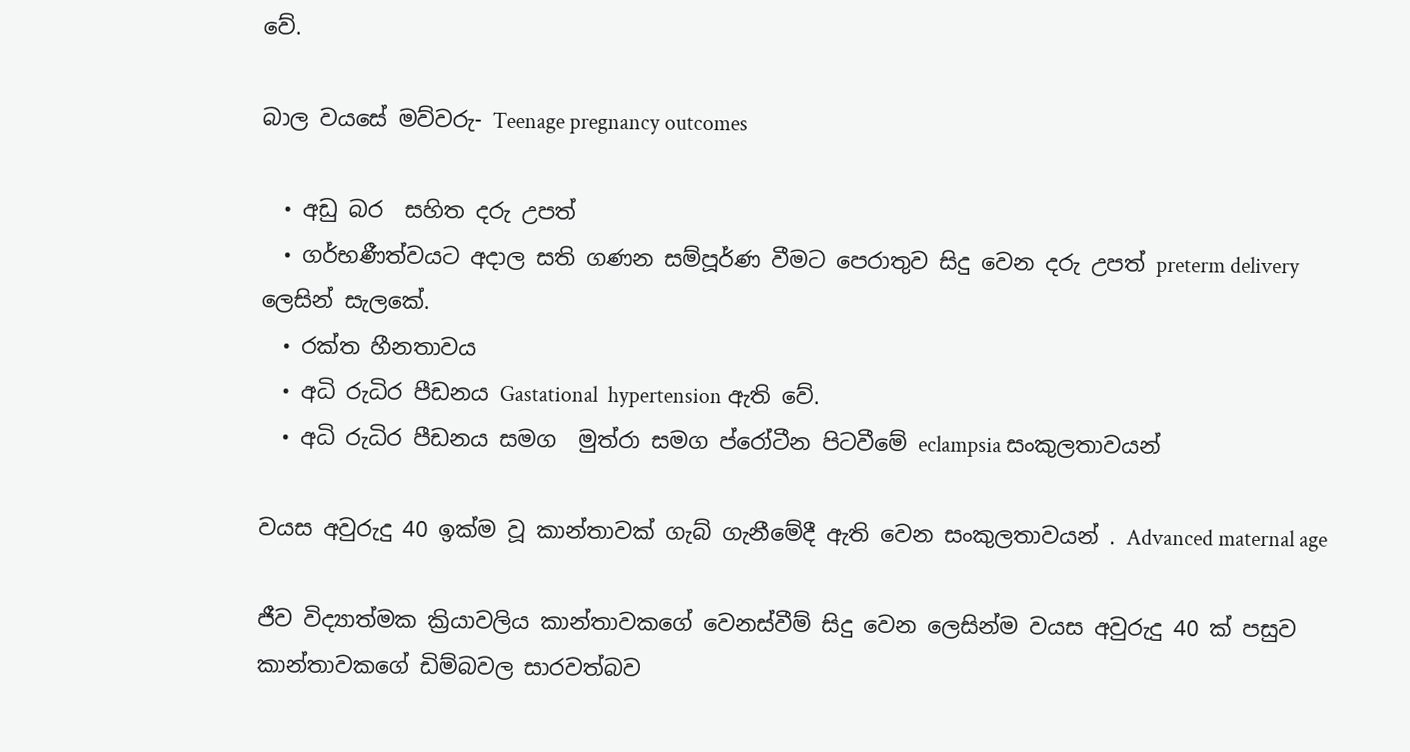වේ.

බාල වයසේ මව්වරු- Teenage pregnancy outcomes

  • අඩු බර  සහිත දරු උපත්
  • ගර්භණීත්වයට අදාල සති ගණන සම්පූර්ණ වීමට පෙරාතුව සිදු වෙන දරු උපත් preterm delivery ලෙසින් සැලකේ.
  • රක්ත හීනතාවය
  • අධි රුධිර පීඩනය Gastational  hypertension ඇති වේ.
  • අධි රුධිර පීඩනය සමග  මුත්රා සමග ප්රෝටීන පිටවීමේ eclampsia සංකුලතාවයන්

වයස අවුරුදු 40 ඉක්ම වූ කාන්තාවක් ගැබ් ගැනීමේදී ඇති වෙන සංකුලතාවයන් . Advanced maternal age

ජීව විද්‍යාත්මක ක්‍රියාවලිය කාන්තාවකගේ වෙනස්වීම් සිදු වෙන ලෙසින්ම වයස අවුරුදු 40 ක් පසුව කාන්තාවකගේ ඩිම්බවල සාරවත්බව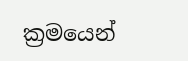ක්‍රමයෙන්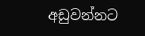අඩුවන්නට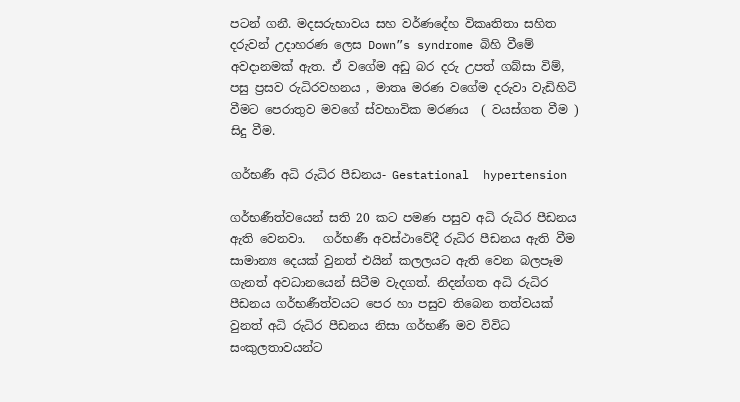පටන් ගනී. මදසරුභාවය සහ වර්ණදේහ විකෘතිතා සහිත දරුවන් උදාහරණ ලෙස Down”s syndrome බිහි වීමේ අවදානමක් ඇත. ඒ වගේම අඩු බර දරු උපත් ගබ්සා විම්, පසු ප්‍රසව රුධිරවහනය , මාතෘ මරණ වගේම දරුවා වැඩිහිටි වීමට පෙරාතුව මවගේ ස්වභාවික මරණය  ( වයස්ගත වීම ) සිදු වීම.

ගර්භණී අධි රුධිර පීඩනය- Gestational  hypertension

ගර්භණීත්වයෙන් සති 20 කට පමණ පසුව අධි රුධිර පීඩනය ඇති වෙනවා.   ගර්භණී අවස්ථාවේදී රුධිර පීඩනය ඇති වීම සාමාන්‍ය දෙයක් වුනත් එයින් කලලයට ඇති වෙන බලපෑම ගැනත් අවධානයෙන් සිටීම වැදගත්. නිදන්ගත අධි රුධිර පීඩනය ගර්භණීත්වයට පෙර හා පසුව තිබෙන තත්වයක් වුනත් අධි රුධිර පීඩනය නිසා ගර්භණී මව විවිධ සංකුලතාවයන්ට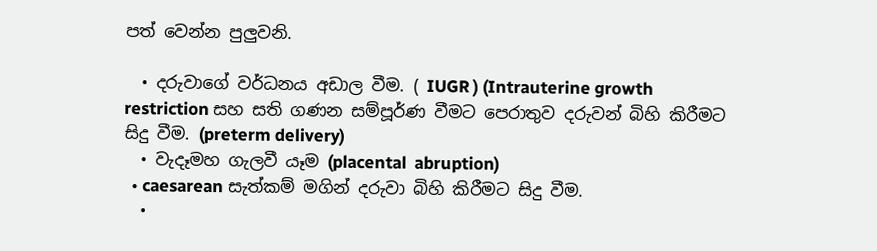පත් වෙන්න පුලුවනි.

  • දරුවාගේ වර්ධනය අඩාල වීම. ( IUGR ) (Intrauterine growth restriction සහ සති ගණන සම්පූර්ණ වීමට පෙරාතුව දරුවන් බිහි කිරීමට සිදු වීම. (preterm delivery)
  • වැදෑමහ ගැලවී යෑම (placental  abruption)
  • caesarean සැත්කම් මගින් දරුවා බිහි කිරීමට සිදු වීම.
  •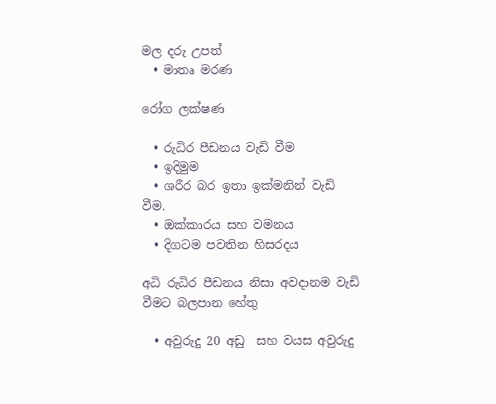මල දරු උපත්
  • මාතෘ මරණ

රෝග ලක්ෂණ

  • රුධිර පීඩනය වැඩි වීම
  • ඉදිමුම
  • ශරීර බර ඉතා ඉක්මනින් වැඩි වීම.
  • ඔක්කාරය සහ වමනය
  • දිගටම පවතින හිසරදය

අධි රුධිර පීඩනය නිසා අවදානම වැඩි වීමට බලපාන හේතු

  • අවුරුදු 20 අඩු  සහ වයස අවුරුදු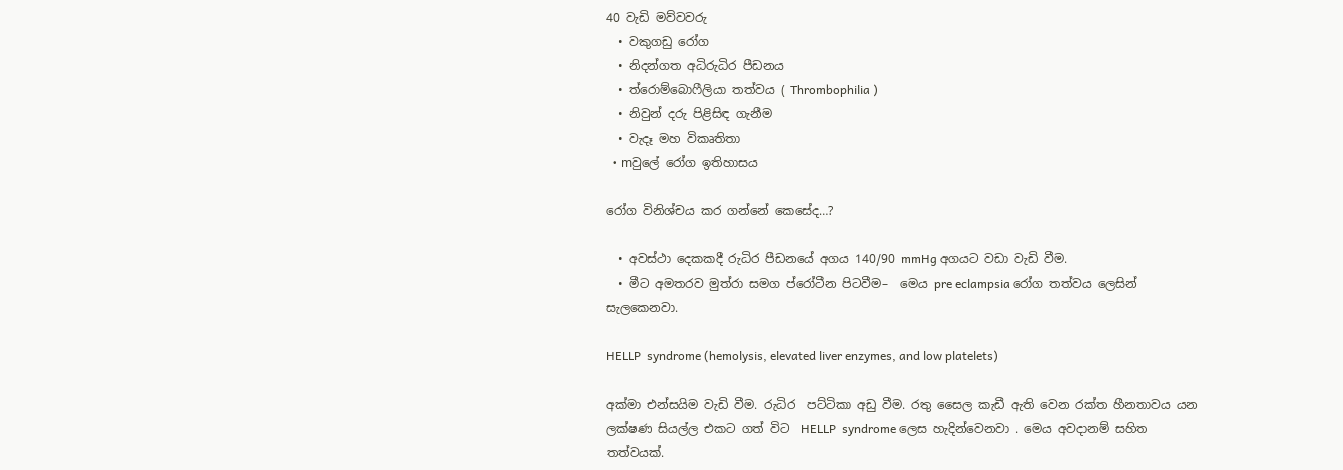40 වැඩි මව්වවරු
  • වකුගඩු රෝග
  • නිදන්ගත අධිරුධිර පීඩනය
  • ත්රොම්බොෆීලියා තත්වය ( Thrombophilia )
  • නිවුන් දරු පිළිසිඳ ගැනීම
  • වැදෑ මහ විකෘතිතා
  • mවුලේ රෝග ඉතිහාසය

රෝග විනිශ්චය කර ගන්නේ කෙසේද…?

  • අවස්ථා දෙකකදී රුධිර පීඩනයේ අගය 140/90 mmHg අගයට වඩා වැඩි වීම.
  • මීට අමතරව මුත්රා සමග ප්රෝටීන පිටවීම–  මෙය pre eclampsia රෝග තත්වය ලෙසින් සැලකෙනවා.

HELLP  syndrome (hemolysis, elevated liver enzymes, and low platelets)

අක්මා එන්සයිම වැඩි වීම. රුධිර  පට්ටිකා අඩු වීම. රතු සෛල කැඩී ඇති වෙන රක්ත හීනතාවය යන ලක්ෂණ සියල්ල එකට ගත් විට  HELLP  syndrome ලෙස හැදින්වෙනවා . මෙය අවදානම් සහිත තත්වයක්.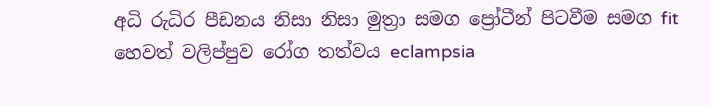අධි රුධිර පීඩනය නිසා නිසා මුත්‍රා සමග ප්‍රෝටීන් පිටවීම සමග fit හෙවත් වලිප්පුව රෝග තත්වය eclampsia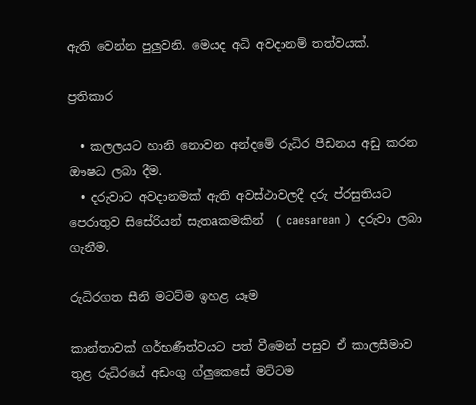ඇති වෙන්න පුලුවනි. මෙයද අධි අවදානම් තත්වයක්.

ප්‍රතිකාර

  • කලලයට හානි නොවන අන්දමේ රුධිර පීඩනය අඩු කරන ඖෂධ ලබා දීම.
  • දරුවාට අවදානමක් ඇති අවස්ථාවලදී දරු ප්රසුතියට පෙරාතුව සිසේරියන් සැතaකමකින්  ( caesarean )  දරුවා ලබා ගැනීම.

රුධිරගත සීනි මටට්ම ඉහළ යෑම

කාන්තාවක් ගර්භණීත්වයට පත් වීමෙන් පසුව ඒ කාලසීමාව තුළ රුධිරයේ අඩංගු ග්ලුකෙසේ මට්ටම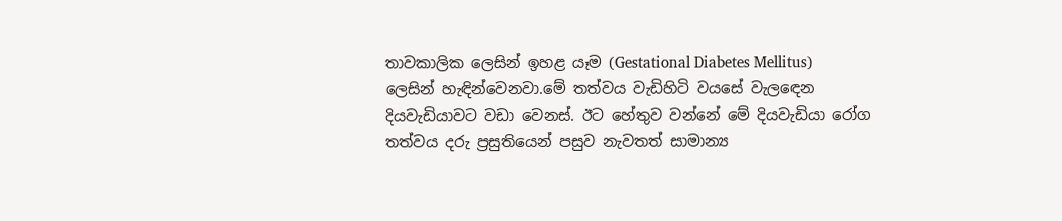තාවකාලික ලෙසින් ඉහළ යෑම (Gestational Diabetes Mellitus) ලෙසින් හැඳින්වෙනවා.මේ තත්වය වැඩිහිටි වයසේ වැලඳෙන දියවැඩියාවට වඩා වෙනස්. ඊට හේතුව වන්නේ මේ දියවැඩියා රෝග තත්වය දරු ප්‍රසුතියෙන් පසුව නැවතත් සාමාන්‍ය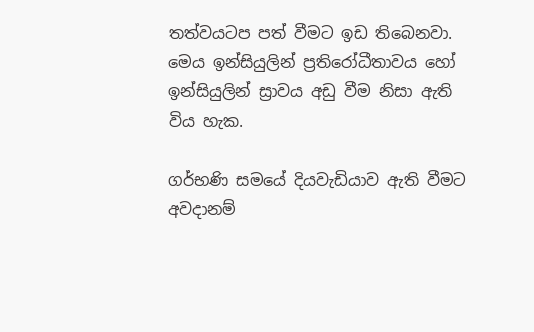තත්වයටප පත් වීමට ඉඩ තිබෙනවා. මෙය ඉන්සියුලින් ප්‍රතිරෝධීතාවය හෝ ඉන්සියුලින් ස්‍රාවය අඩු වීම නිසා ඇති විය හැක.

ගර්භණි සමයේ දියවැඩියාව ඇති වීමට අවදානම්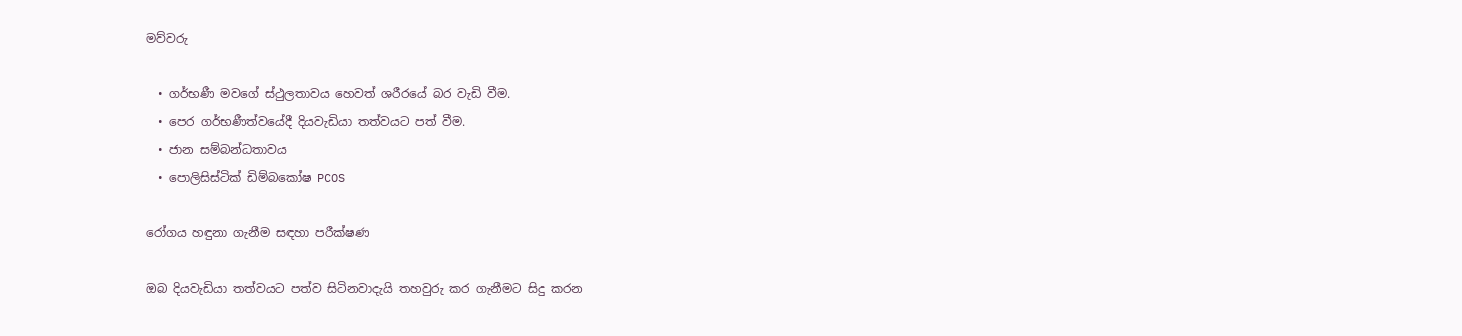මව්වරු

  • ගර්භණී මවගේ ස්ථුලතාවය හෙවත් ශරීරයේ බර වැඩි වීම.
  • පෙර ගර්භණීත්වයේදී දියවැඩියා තත්වයට පත් වීම.
  • ජාන සම්බන්ධතාවය
  • පොලිසිස්ටික් ඩිම්බකෝෂ PCOS

රෝගය හඳුනා ගැනීම සඳහා පරීක්ෂණ

ඔබ දියවැඩියා තත්වයට පත්ව සිටිනවාදැයි තහවුරු කර ගැනීමට සිදු කරන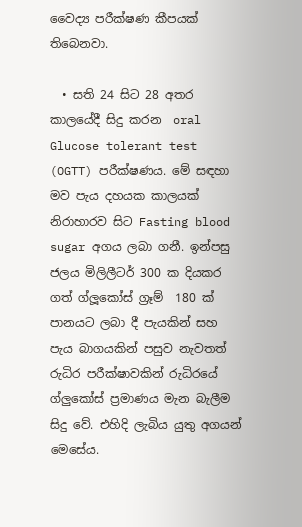වෛද්‍ය පරීක්ෂණ කීපයක් තිබෙනවා.

  • සති 24 සිට 28 අතර කාලයේදී සිදු කරන  oral  Glucose tolerant test (OGTT) පරීක්ෂණය. මේ සඳහා මව පැය දහයක කාලයක් නිරාහාරව සිට Fasting blood sugar අගය ලබා ගනී. ඉන්පසු ජලය මිලිලීටර් 300 ක දියකර ගත් ග්ලූකෝස් ග්‍රෑම්  180 ක් පානයට ලබා දී පැයකින් සහ පැය බාගයකින් පසුව නැවතත් රුධිර පරීක්ෂාවකින් රුධිරයේ ග්ලුකෝස් ප්‍රමාණය මැන බැලීම සිදු වේ. එහිදි ලැබිය යුතු අගයන් මෙසේය.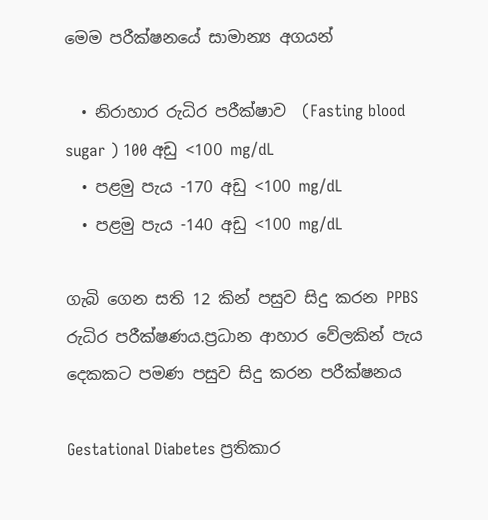මෙම පරීක්ෂනයේ සාමාන්‍ය අගයන්

  • නිරාහාර රුධිර පරීක්ෂාව  (Fasting blood sugar ) 100 අඩු <100 mg/dL
  • පළමු පැය -170 අඩු <100 mg/dL
  • පළමු පැය -140 අඩු <100 mg/dL

ගැබි ගෙන සති 12 කින් පසුව සිදු කරන PPBS රුධිර පරීක්ෂණය.ප්‍රධාන ආහාර වේලකින් පැය දෙකකට පමණ පසුව සිදු කරන පරීක්ෂනය

Gestational Diabetes ප්‍රතිකාර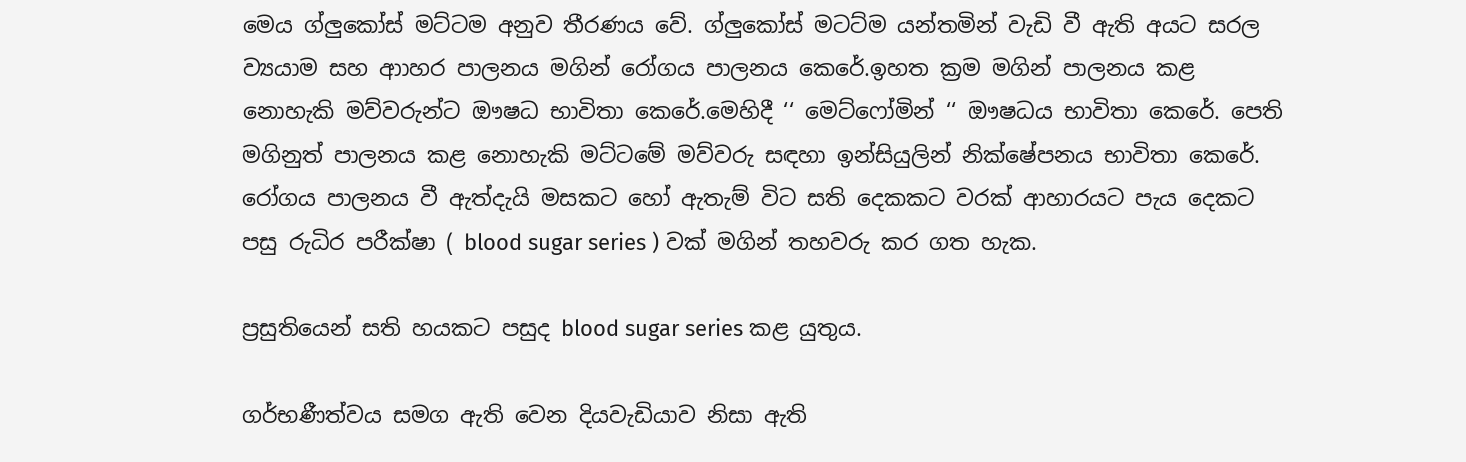මෙය ග්ලුකෝස් මට්ටම අනුව තීරණය වේ. ග්ලුකෝස් මටට්ම යන්තමින් වැඩි වී ඇති අයට සරල ව්‍යයාම සහ ආාහර පාලනය මගින් රෝගය පාලනය කෙරේ.ඉහත ක්‍රම මගින් පාලනය කළ නොහැකි මව්වරුන්ට ඖෂධ භාවිතා කෙරේ.මෙහිදී ‘‘ මෙට්ෆෝමින් ‘‘ ඖෂධය භාවිතා කෙරේ. පෙති මගිනුත් පාලනය කළ නොහැකි මට්ටමේ මව්වරු සඳහා ඉන්සියුලින් නික්ෂේපනය භාවිතා කෙරේ. රෝගය පාලනය වී ඇත්දැයි මසකට හෝ ඇතැම් විට සති දෙකකට වරක් ආහාරයට පැය දෙකට පසු රුධිර පරීක්ෂා ( blood sugar series ) වක් මගින් තහවරු කර ගත හැක.

ප්‍රසුතියෙන් සති හයකට පසුද blood sugar series කළ යුතුය.

ගර්භණීත්වය සමග ඇති වෙන දියවැඩියාව නිසා ඇති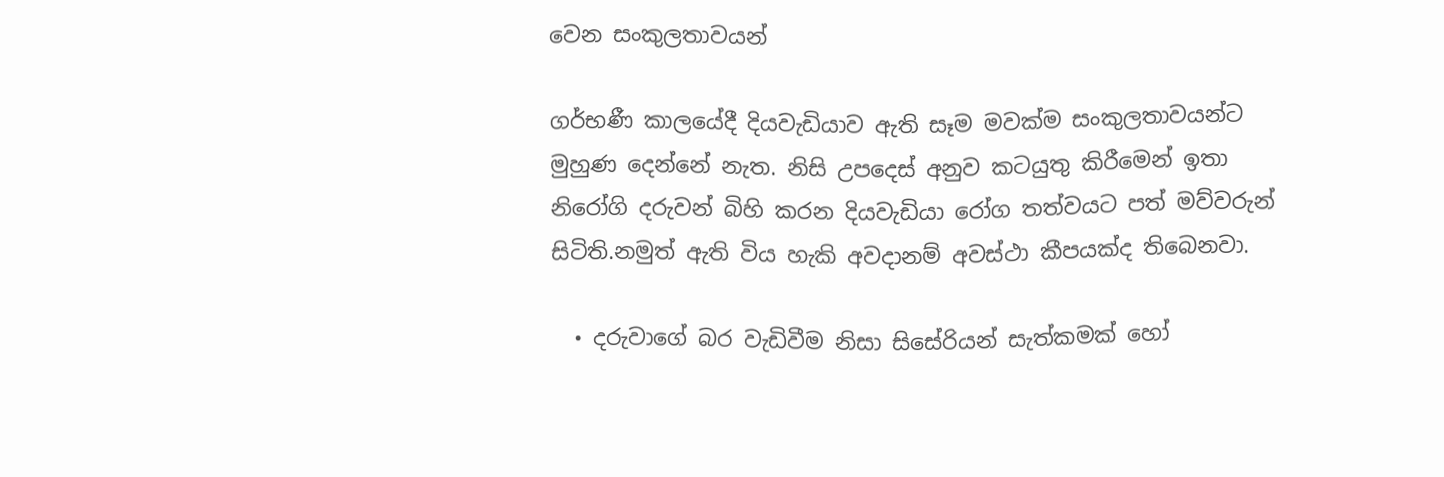වෙන සංකුලතාවයන්

ගර්භණී කාලයේදී දියවැඩියාව ඇති සෑම මවක්ම සංකුලතාවයන්ට මුහුණ දෙන්නේ නැත. නිසි උපදෙස් අනුව කටයුතු කිරීමෙන් ඉතා නිරෝගි දරුවන් බිහි කරන දියවැඩියා රෝග තත්වයට පත් මව්වරුන් සිටිති.නමුත් ඇති විය හැකි අවදානම් අවස්ථා කීපයක්ද තිබෙනවා.

  • දරුවාගේ බර වැඩිවීම නිසා සිසේරියන් සැත්කමක් හෝ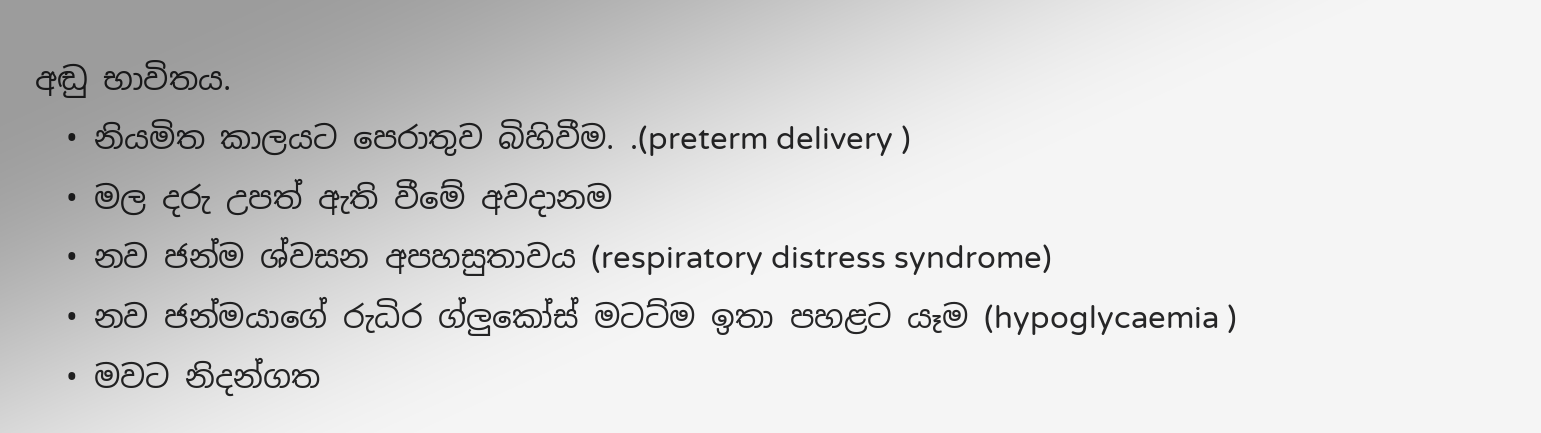අඬු භාවිතය.
  • නියමිත කාලයට පෙරාතුව බිහිවීම. .(preterm delivery )
  • මල දරු උපත් ඇති වීමේ අවදානම
  • නව ජන්ම ශ්වසන අපහසුතාවය (respiratory distress syndrome)
  • නව ජන්මයාගේ රුධිර ග්ලුකෝස් මටට්ම ඉතා පහළට යෑම (hypoglycaemia )
  • මවට නිදන්ගත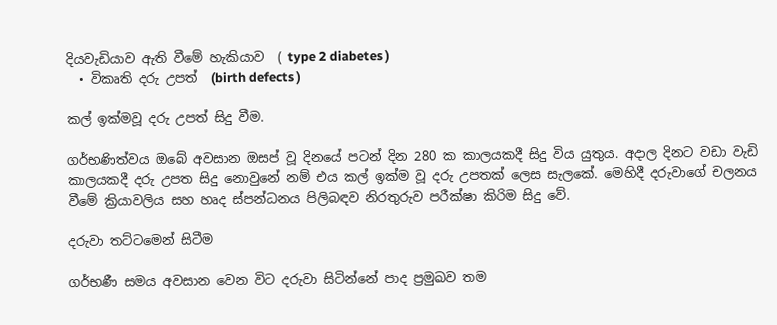දියවැඩියාව ඇති වීමේ හැකියාව  ( type 2 diabetes )
  • විකෘති දරු උපත්  (birth defects )

කල් ඉක්මවූ දරු උපත් සිදු වීම.

ගර්භණිත්වය ඔබේ අවසාන ඔසප් වූ දිනයේ පටන් දින 280 ක කාලයකදී සිදු විය යුතුය. අදාල දිනට වඩා වැඩි කාලයකදී දරු උපත සිදු නොවුනේ නම් එය කල් ඉක්ම වූ දරු උපතක් ලෙස සැලකේ. මෙහිදී දරුවාගේ චලනය වීමේ ක්‍රියාවලිය සහ හෘද ස්පන්ධනය පිලිබඳව නිරතුරුව පරීක්ෂා කිරිම සිදු වේ.

දරුවා තට්ටමෙන් සිටීම

ගර්භණී සමය අවසාන වෙන විට දරුවා සිටින්නේ පාද ප්‍රමුඛව තම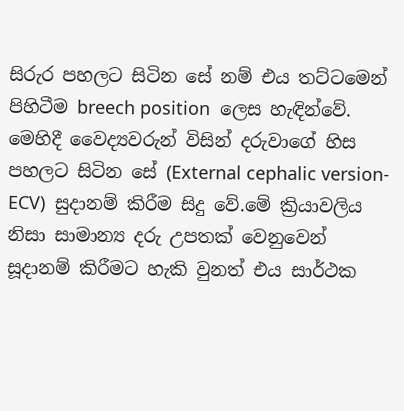සිරුර පහලට සිටින සේ නම් එය තට්ටමෙන් පිහිටීම breech position  ලෙස හැඳින්වේ. මෙහිදී වෛද්‍යවරුන් විසින් දරුවාගේ හිස පහලට සිටින සේ (External cephalic version-ECV)  සුදානම් කිරීම සිදු වේ.මේ ක්‍රියාවලිය නිසා සාමාන්‍ය දරු උපතක් වෙනුවෙන් සූදානම් කිරීමට හැකි වුනත් එය සාර්ථක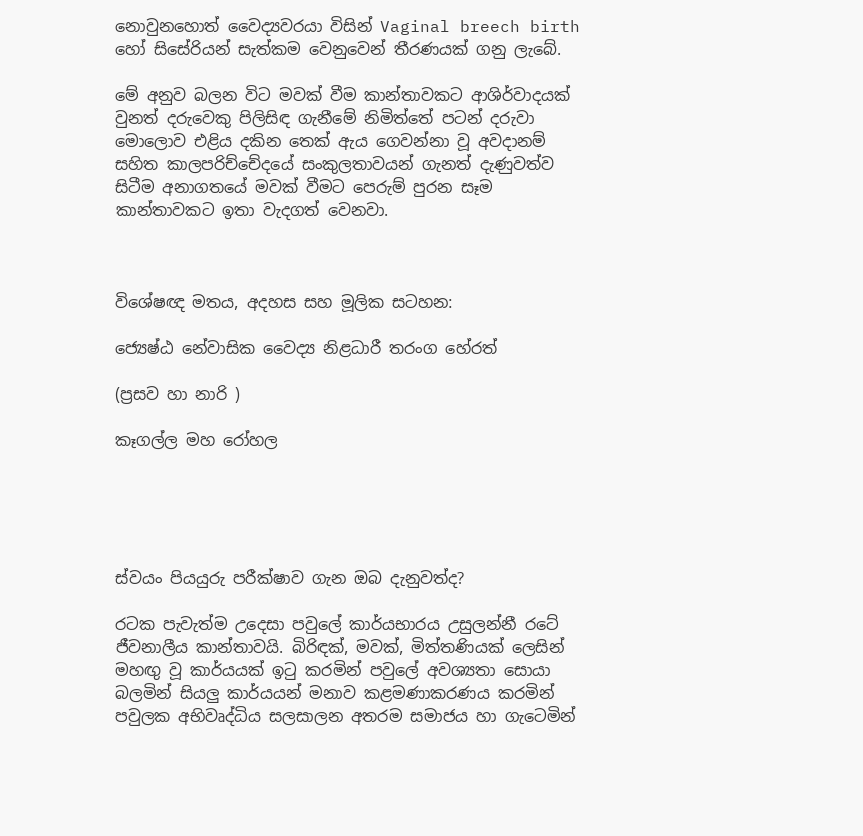නොවුනහොත් වෛද්‍යවරයා විසින් Vaginal breech birth  හෝ සිසේරියන් සැත්කම වෙනුවෙන් තීරණයක් ගනු ලැබේ.

මේ අනුව බලන විට මවක් වීම කාන්තාවකට ආශිර්වාදයක්  වුනත් දරුවෙකු පිලිසිඳ ගැනීමේ නිමිත්තේ පටන් දරුවා මොලොව එළිය දකින තෙක් ඇය ගෙවන්නා වූ අවදානම් සහිත කාලපරිච්චේදයේ සංකුලතාවයන් ගැනත් දැණුවත්ව සිටීම අනාගතයේ මවක් වීමට පෙරුම් පුරන සෑම කාන්තාවකට ඉතා වැදගත් වෙනවා.



විශේෂඥ මතය, අදහස සහ මූලික සටහන:

ජ්‍යෙෂ්ඨ නේවාසික වෛද්‍ය නිළධාරී තරංග හේරත්

(ප්‍රසව හා නාරි )

කෑගල්ල මහ රෝහල





ස්වයං පියයුරු පරීක්ෂාව ගැන ඔබ දැනුවත්ද?

රටක පැවැත්ම උදෙසා පවුලේ කාර්යභාරය උසුලන්නී රටේ ජීවනාලීය කාන්තාවයි. බිරිඳක්, මවක්, මිත්තණියක් ලෙසින් මහඟු වූ කාර්යයක් ඉටු කරමින් පවුලේ අවශ්‍යතා සොයා බලමින් සියලු කාර්යයන් මනාව කළමණාකරණය කරමින් පවුලක අභිවෘද්ධිය සලසාලන අතරම සමාජය හා ගැටෙමින්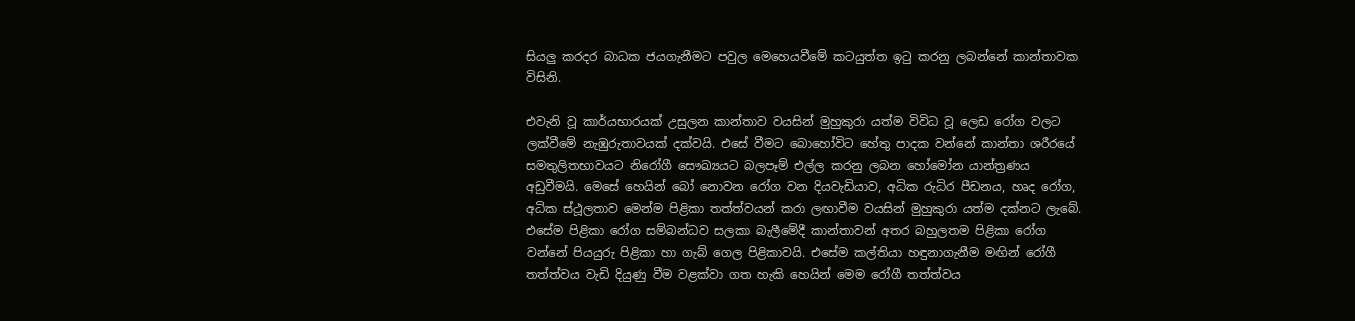සියලු කරදර බාධක ජයගැනීමට පවුල මෙහෙයවීමේ කටයුත්ත ඉටු කරනු ලබන්නේ කාන්තාවක විසිනි.

එවැනි වූ කාර්යභාරයක් උසුලන කාන්තාව වයසින් මුහුකුරා යත්ම විවිධ වූ ලෙඩ රෝග වලට ලක්වීමේ නැඹුරුතාවයක් දක්වයි. එසේ වීමට බොහෝවිට හේතු පාදක වන්නේ කාන්තා ශරීරයේ සමතුලිතභාවයට නිරෝගී සෞඛ්‍යයට බලපෑම් එල්ල කරනු ලබන හෝමෝන යාන්ත්‍රණය අඩුවීමයි. මෙසේ හෙයින් බෝ නොවන රෝග වන දියවැඩියාව, අධික රුධිර පීඩනය, හෘද රෝග, අධික ස්ථූලතාව මෙන්ම පිළිකා තත්ත්වයන් කරා ලඟාවීම වයසින් මුහුකුරා යත්ම දක්නට ලැබේ. එසේම පිළිකා රෝග සම්බන්ධව සලකා බැලීමේදී කාන්තාවන් අතර බහුලතම පිළිකා රෝග වන්නේ පියයුරු පිළිකා හා ගැබ් ගෙල පිළිකාවයි. එසේම කල්තියා හඳුනාගැනීම මඟින් රෝගී තත්ත්වය වැඩි දියුණු වීම වළක්වා ගත හැකි හෙයින් මෙම රෝගී තත්ත්වය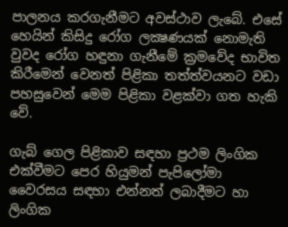පාලනය කරගැනීමට අවස්ථාව ලැබේ. එසේ හෙයින් කිසිදු රෝග ලක්‍ෂණයක් නොමැති වුවද රෝග හඳුනා ගැනීමේ ක්‍රමවේද භාවිත කිරීමෙන් වෙනත් පිළිකා තත්ත්වයනට වඩා පහසුවෙන් මෙම පිළිකා වළක්වා ගත හැකි වේ.

ගැබ් ගෙල පිළිකාව සඳහා ප්‍රථම ලිංගික එක්වීමට පෙර හියුමන් පැපිලෝමා වෛරසය සඳහා එන්නත් ලබාදීමට හා ලිංගික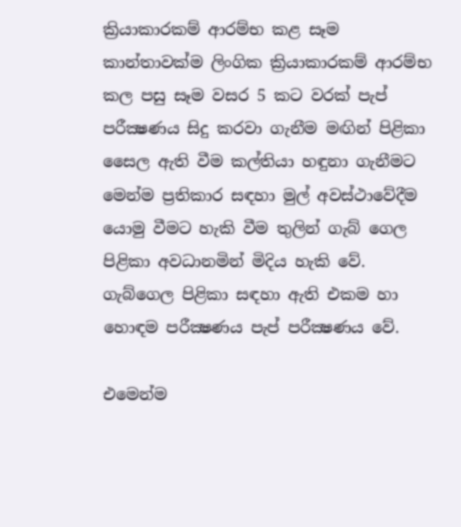ක්‍රියාකාරකම් ආරම්භ කළ සෑම කාන්තාවක්ම ලිංගික ක්‍රියාකාරකම් ආරම්භ කල පසු සෑම වසර 5 කට වරක් පැප් පරීක්‍ෂණය සිදු කරවා ගැනීම මඟින් පිළිකා සෛල ඇති වීම කල්තියා හඳුනා ගැනීමට මෙන්ම ප්‍රතිකාර සඳහා මුල් අවස්ථාවේදීම යොමු වීමට හැකි වීම තුලින් ගැබ් ගෙල පිළිකා අවධානමින් මිදිය හැකි වේ. ගැබ්ගෙල පිළිකා සඳහා ඇති එකම හා හොඳම පරීක්‍ෂණය පැප් පරීක්‍ෂණය වේ.

එමෙන්ම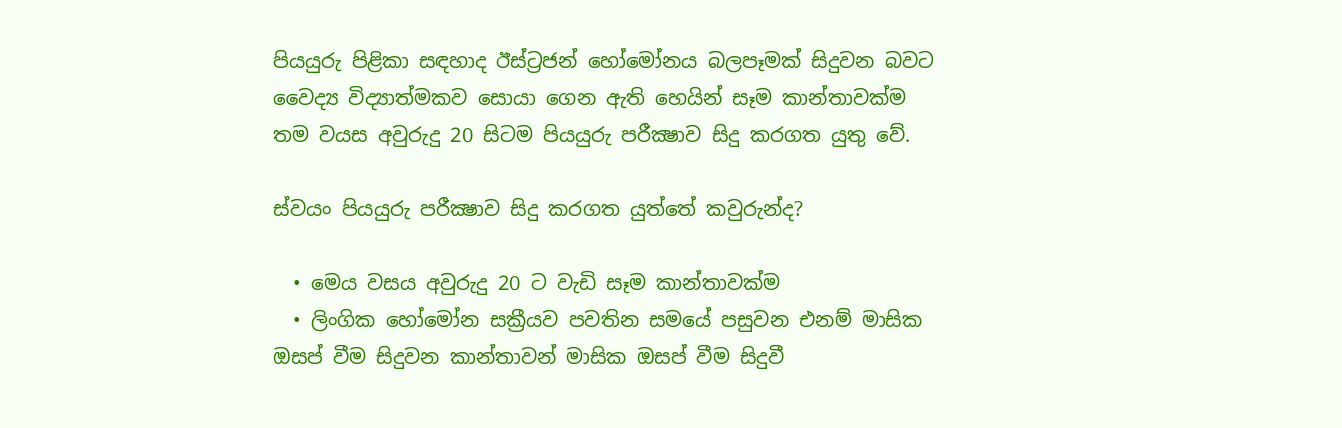පියයුරු පිළිකා සඳහාද ඊස්ට්‍රජන් හෝමෝනය බලපෑමක් සිදුවන බවට වෛද්‍ය විද්‍යාත්මකව සොයා ගෙන ඇති හෙයින් සෑම කාන්තාවක්ම තම වයස අවුරුදු 20 සිටම පියයුරු පරීක්‍ෂාව සිදු කරගත යුතු වේ.

ස්වයං පියයුරු පරීක්‍ෂාව සිදු කරගත යුත්තේ කවුරුන්ද?

  • මෙය වසය අවුරුදු 20 ට වැඩි සෑම කාන්තාවක්ම
  • ලිංගික හෝමෝන සක්‍රීයව පවතින සමයේ පසුවන එනම් මාසික ඔසප් වීම සිදුවන කාන්තාවන් මාසික ඔසප් වීම සිදුවී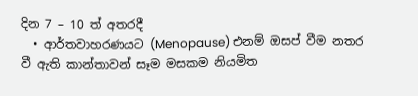දින 7 – 10 ත් අතරදී
  • ආර්තවාහරණයට (Menopause) එනම් ඔසප් වීම නතර වී ඇති කාන්තාවන් සෑම මසකම නියමිත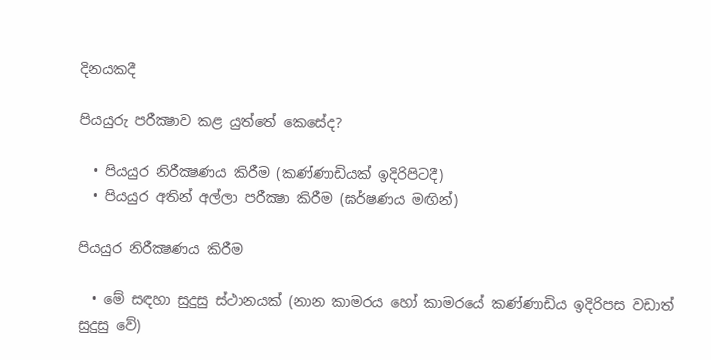දිනයකදී

පියයුරු පරීක්‍ෂාව කළ යුත්තේ කෙසේද?

  • පියයුර නිරීක්‍ෂණය කිරීම (කණ්ණාඩියක් ඉදිරිපිටදී)
  • පියයුර අතින් අල්ලා පරීක්‍ෂා කිරීම (ඝර්ෂණය මඟින්)

පියයුර නිරීක්‍ෂණය කිරීම

  • මේ සඳහා සුදුසු ස්ථානයක් (නාන කාමරය හෝ කාමරයේ කණ්ණාඩිය ඉදිරිපස වඩාත් සුදුසු වේ)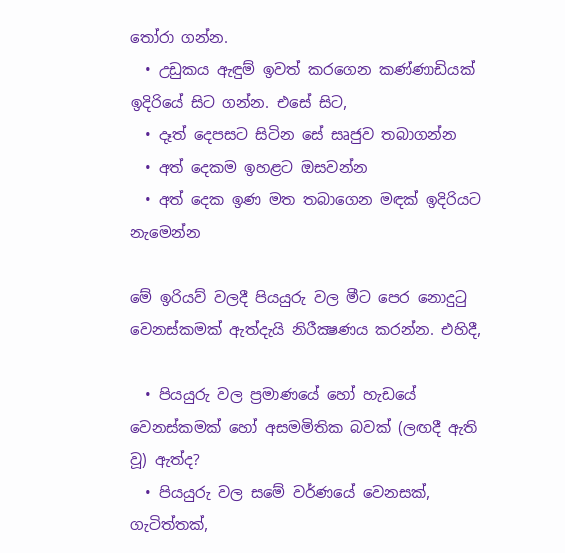තෝරා ගන්න.
  • උඩුකය ඇඳුම් ඉවත් කරගෙන කණ්ණාඩියක් ඉදිරියේ සිට ගන්න. එසේ සිට,
  • දෑත් දෙපසට සිටින සේ සෘජුව තබාගන්න
  • අත් දෙකම ඉහළට ඔසවන්න
  • අත් දෙක ඉණ මත තබාගෙන මඳක් ඉදිරියට නැමෙන්න

මේ ඉරියව් වලදී පියයුරු වල මීට පෙර නොදුටු වෙනස්කමක් ඇත්දැයි නිරීක්‍ෂණය කරන්න. එහිදී,

  • පියයුරු වල ප්‍රමාණයේ හෝ හැඩයේ වෙනස්කමක් හෝ අසමමිතික බවක් (ලඟදී ඇති වූ) ඇත්ද?
  • පියයුරු වල සමේ වර්ණයේ වෙනසක්, ගැටිත්තක්,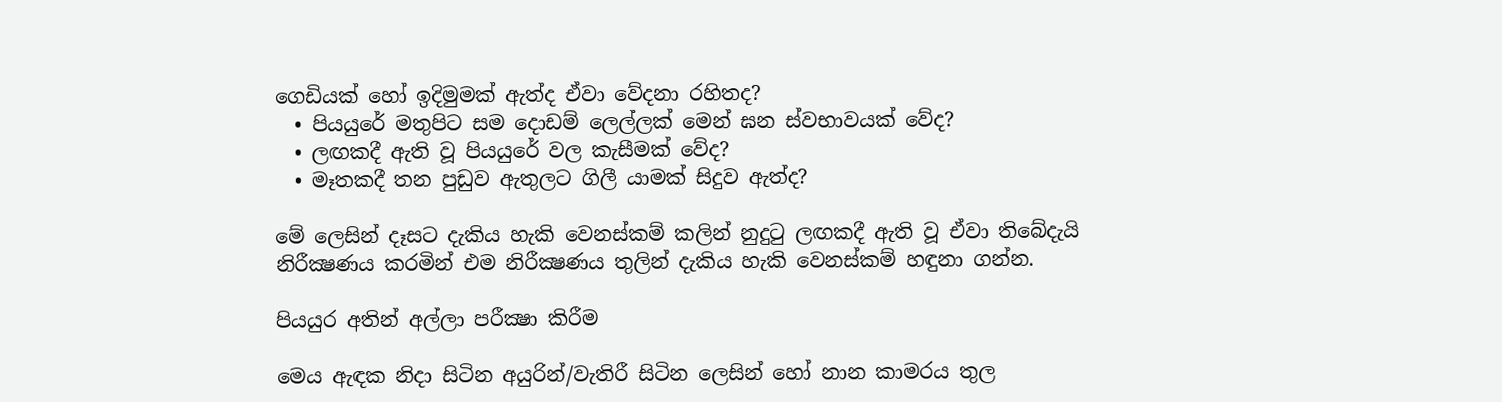ගෙඩියක් හෝ ඉදිමුමක් ඇත්ද ඒවා වේදනා රහිතද?
  • පියයුරේ මතුපිට සම දොඩම් ලෙල්ලක් මෙන් ඝන ස්වභාවයක් වේද?
  • ලඟකදී ඇති වූ පියයුරේ වල කැසීමක් වේද?
  • මෑතකදී තන පුඩුව ඇතුලට ගිලී යාමක් සිදුව ඇත්ද?

මේ ලෙසින් දෑසට දැකිය හැකි වෙනස්කම් කලින් නුදුටු ලඟකදී ඇති වූ ඒවා තිබේදැයි නිරීක්‍ෂණය කරමින් එම නිරීක්‍ෂණය තුලින් දැකිය හැකි වෙනස්කම් හඳුනා ගන්න.

පියයුර අතින් අල්ලා පරීක්‍ෂා කිරීම

මෙය ඇඳක නිදා සිටින අයුරින්/වැතිරී සිටින ලෙසින් හෝ නාන කාමරය තුල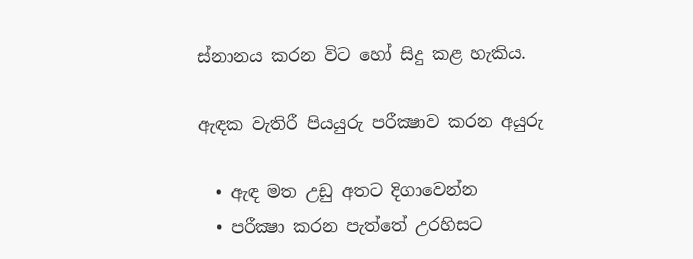ස්නානය කරන විට හෝ සිදු කළ හැකිය.

ඇඳක වැතිරී පියයුරු පරීක්‍ෂාව කරන අයුරු

  • ඇඳ මත උඩු අතට දිගාවෙන්න
  • පරීක්‍ෂා කරන පැත්තේ උරහිසට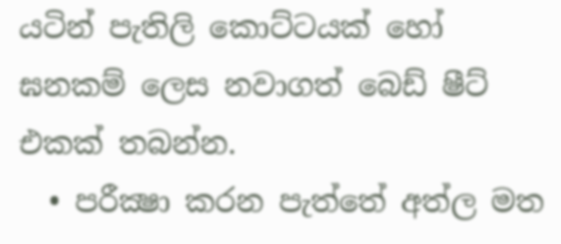යටින් පැතිලි කොට්ටයක් හෝ ඝනකම් ලෙස නවාගත් බෙඩ් ෂීට් එකක් තබන්න.
  • පරීක්‍ෂා කරන පැත්තේ අත්ල මත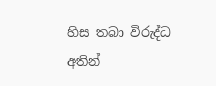හිස තබා විරුද්ධ අතින්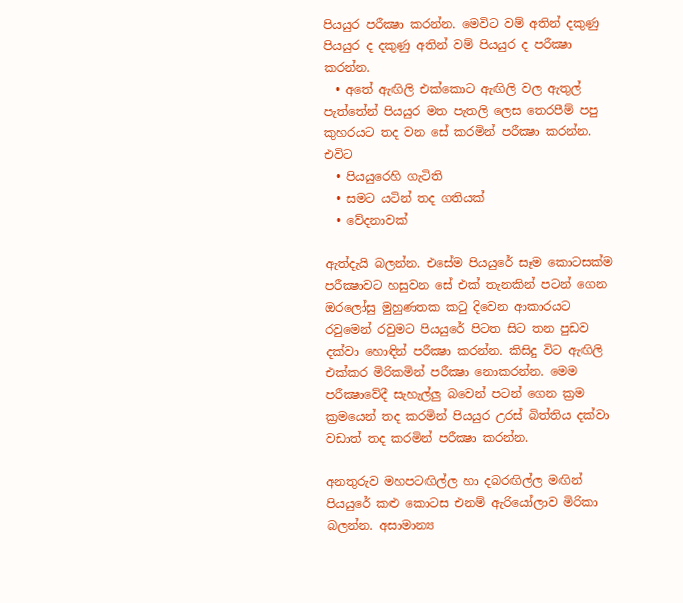පියයුර පරීක්‍ෂා කරන්න. මෙවිට වම් අතින් දකුණු පියයුර ද දකුණු අතින් වම් පියයුර ද පරීක්‍ෂා කරන්න.
  • අතේ ඇඟිලි එක්කොට ඇඟිලි වල ඇතුල් පැත්තේන් පියයුර මත පැතලි ලෙස තෙරපීම් පපු කුහරයට තද වන සේ කරමින් පරීක්‍ෂා කරන්න. එවිට
  • පියයුරෙහි ගැටිති
  • සමට යටින් තද ගතියක්
  • වේදනාවක්

ඇත්දැයි බලන්න. එසේම පියයුරේ සෑම කොටසක්ම පරීක්‍ෂාවට හසුවන සේ එක් තැනකින් පටන් ගෙන ඔරලෝසු මුහුණතක කටු දිවෙන ආකාරයට රවුමෙන් රවුමට පියයුරේ පිටත සිට තන පුඩව දක්වා හොඳින් පරීක්‍ෂා කරන්න. කිසිදු විට ඇඟිලි එක්කර මිරිකමින් පරීක්‍ෂා නොකරන්න. මෙම පරීක්‍ෂාවේදී සැහැල්ලු බවෙන් පටන් ගෙන ක්‍රම ක්‍රමයෙන් තද කරමින් පියයුර උරස් බිත්තිය දක්වා වඩාත් තද කරමින් පරීක්‍ෂා කරන්න.

අනතුරුව මහපටඟිල්ල හා දබරඟිල්ල මඟින් පියයුරේ කළු කොටස එනම් ඇරියෝලාව මිරිකා බලන්න. අසාමාන්‍ය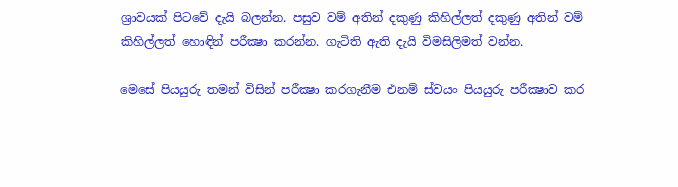ශ්‍රාවයක් පිටවේ දැයි බලන්න. පසුව වම් අතින් දකුණු කිහිල්ලත් දකුණු අතින් වම් කිහිල්ලත් හොඳින් පරීක්‍ෂා කරන්න. ගැටිති ඇති දැයි විමසිලිමත් වන්න.

මෙසේ පියයුරු තමන් විසින් පරීක්‍ෂා කරගැනීම එනම් ස්වයං පියයුරු පරීක්‍ෂාව කර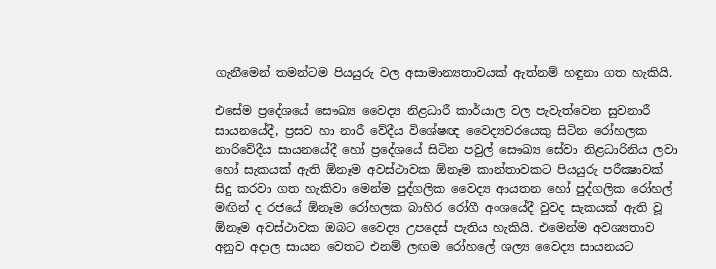ගැනීමෙන් තමන්ටම පියයුරු වල අසාමාන්‍යතාවයක් ඇත්නම් හඳුනා ගත හැකියි.

එසේම ප්‍රදේශයේ සෞඛ්‍ය වෛද්‍ය නිළධාරී කාර්යාල වල පැවැත්වෙන සුවනාරී සායනයේදී, ප්‍රසව හා නාරී වේදීය විශේෂඥ වෛද්‍යවරයෙකු සිටින රෝහලක නාරිවේදීය සායනයේදී හෝ ප්‍රදේශයේ සිටින පවුල් සෞඛ්‍ය සේවා නිළධාරිනිය ලවා හෝ සැකයක් ඇති ඕනෑම අවස්ථාවක ඕනෑම කාන්තාවකට පියයුරු පරීක්‍ෂාවක් සිදු කරවා ගත හැකිවා මෙන්ම පුද්ගලික වෛද්‍ය ආයතන හෝ පුද්ගලික රෝහල් මඟින් ද රජයේ ඕනෑම රෝහලක බාහිර රෝගී අංශයේදී වුවද සැකයක් ඇති වූ ඕනෑම අවස්ථාවක ඔබට වෛද්‍ය උපදෙස් පැතිය හැකියි. එමෙන්ම අවශ්‍යතාව අනුව අදාල සායන වෙතට එනම් ලඟම රෝහලේ ශල්‍ය වෛද්‍ය සායනයට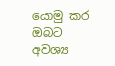යොමු කර ඔබට අවශ්‍ය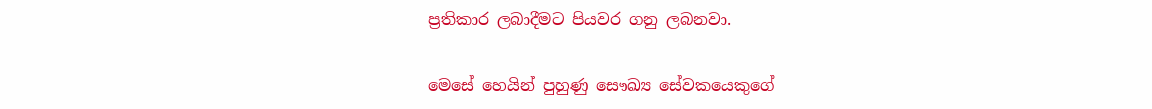ප්‍රතිකාර ලබාදීමට පියවර ගනු ලබනවා.

මෙසේ හෙයින් පුහුණු සෞඛ්‍ය සේවකයෙකුගේ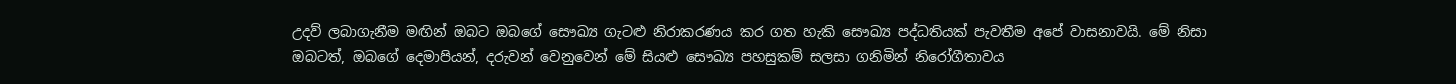උදව් ලබාගැනීම මඟින් ඔබට ඔබගේ සෞඛ්‍ය ගැටළු නිරාකරණය කර ගත හැකි සෞඛ්‍ය පද්ධතියක් පැවතීම අපේ වාසනාවයි. මේ නිසා ඔබටත්, ඔබගේ දෙමාපියන්, දරුවන් වෙනුවෙන් මේ සියළු සෞඛ්‍ය පහසුකම් සලසා ගනිමින් නිරෝගීතාවය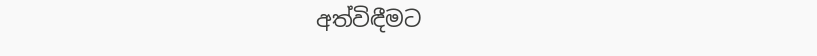අත්විඳීමට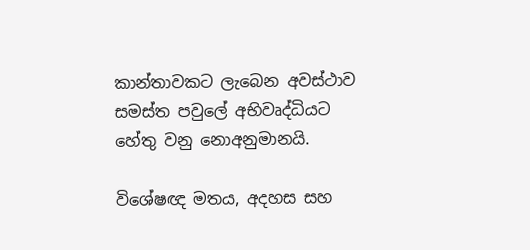කාන්තාවකට ලැබෙන අවස්ථාව සමස්ත පවුලේ අභිවෘද්ධියට හේතු වනු නොඅනුමානයි.

විශේෂඥ මතය, අදහස සහ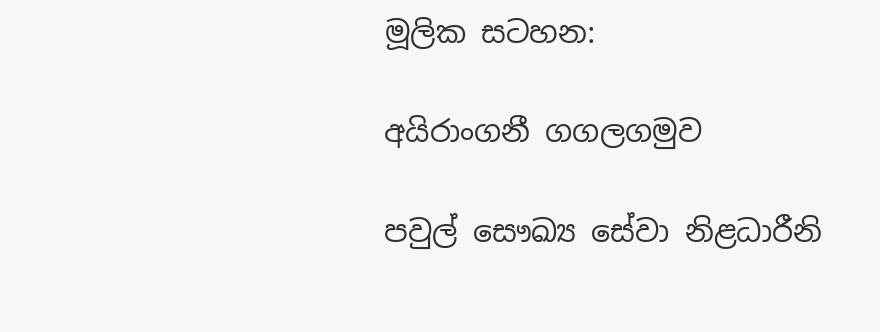මූලික සටහන:

අයිරාංගනී ගගලගමුව

පවුල් සෞඛ්‍ය සේවා නිළධාරීනි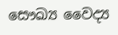සෞඛ්‍ය වෛද්‍ය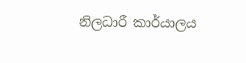නිලධාරී කාර්යාලය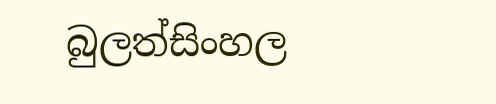බුලත්සිංහල